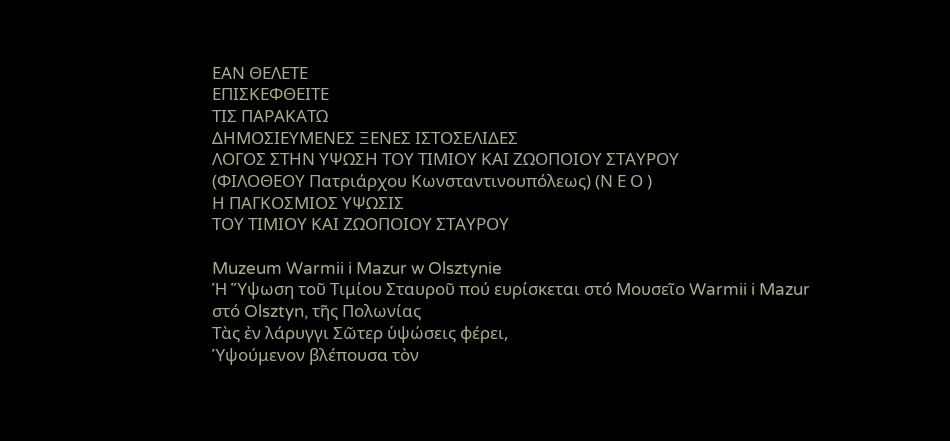ΕΑΝ ΘΕΛΕΤΕ
ΕΠΙΣΚΕΦΘΕΙΤΕ
ΤΙΣ ΠΑΡΑΚΑΤΩ
ΔΗΜΟΣΙΕΥΜΕΝΕΣ ΞΕΝΕΣ ΙΣΤΟΣΕΛΙΔΕΣ
ΛΟΓΟΣ ΣΤΗΝ ΥΨΩΣΗ ΤΟΥ ΤΙΜΙΟΥ ΚΑΙ ΖΩΟΠΟΙΟΥ ΣΤΑΥΡΟΥ
(ΦΙΛΟΘΕΟΥ Πατριάρχου Κωνσταντινουπόλεως) (Ν Ε Ο )
Η ΠΑΓΚΟΣΜΙΟΣ ΥΨΩΣΙΣ
ΤΟΥ ΤΙΜΙΟΥ ΚΑΙ ΖΩΟΠΟΙΟΥ ΣΤΑΥΡΟΥ

Muzeum Warmii i Mazur w Olsztynie
Ἡ Ὕψωση τοῦ Τιμίου Σταυροῦ πού ευρίσκεται στό Μουσεῖο Warmii i Mazur
στό Olsztyn, τῆς Πολωνίας
Τὰς ἐν λάρυγγι Σῶτερ ὑψώσεις φέρει,
Ὑψούμενον βλέπουσα τὸν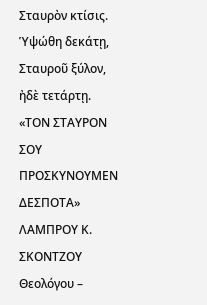Σταυρὸν κτίσις.
Ὑψώθη δεκάτῃ, Σταυροῦ ξύλον, ἠδὲ τετάρτῃ.
«ΤΟΝ ΣΤΑΥΡΟΝ ΣΟΥ ΠΡΟΣΚΥΝΟΥΜΕΝ ΔΕΣΠΟΤΑ»
ΛΑΜΠΡΟΥ Κ. ΣΚΟΝΤΖΟΥ Θεολόγου –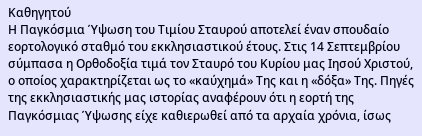Καθηγητού
Η Παγκόσμια Ύψωση του Τιμίου Σταυρού αποτελεί έναν σπουδαίο εορτολογικό σταθμό του εκκλησιαστικού έτους. Στις 14 Σεπτεμβρίου σύμπασα η Ορθοδοξία τιμά τον Σταυρό του Κυρίου μας Ιησού Χριστού, ο οποίος χαρακτηρίζεται ως το «καύχημά» Της και η «δόξα» Της. Πηγές της εκκλησιαστικής μας ιστορίας αναφέρουν ότι η εορτή της Παγκόσμιας Ύψωσης είχε καθιερωθεί από τα αρχαία χρόνια, ίσως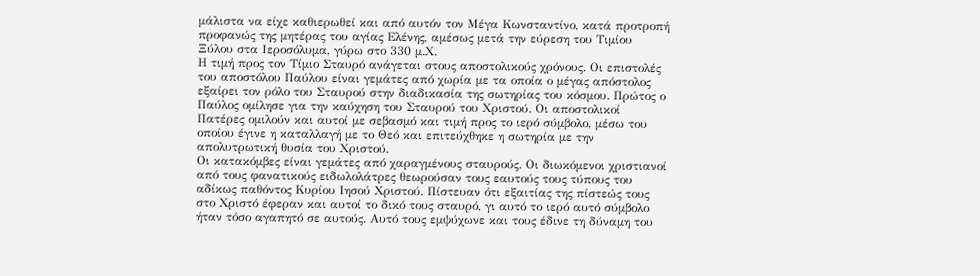μάλιστα να είχε καθιερωθεί και από αυτόν τον Μέγα Κωνσταντίνο, κατά προτροπή προφανώς της μητέρας του αγίας Ελένης, αμέσως μετά την εύρεση του Τιμίου Ξύλου στα Ιεροσόλυμα, γύρω στο 330 μ.Χ.
Η τιμή προς τον Τίμιο Σταυρό ανάγεται στους αποστολικούς χρόνους. Οι επιστολές του αποστόλου Παύλου είναι γεμάτες από χωρία με τα οποία ο μέγας απόστολος εξαίρει τον ρόλο του Σταυρού στην διαδικασία της σωτηρίας του κόσμου. Πρώτος ο Παύλος ομίλησε για την καύχηση του Σταυρού του Χριστού. Οι αποστολικοί Πατέρες ομιλούν και αυτοί με σεβασμό και τιμή προς το ιερό σύμβολο, μέσω του οποίου έγινε η καταλλαγή με το Θεό και επιτεύχθηκε η σωτηρία με την απολυτρωτική θυσία του Χριστού.
Οι κατακόμβες είναι γεμάτες από χαραγμένους σταυρούς. Οι διωκόμενοι χριστιανοί από τους φανατικούς ειδωλολάτρες θεωρούσαν τους εαυτούς τους τύπους του αδίκως παθόντος Κυρίου Ιησού Χριστού. Πίστευαν ότι εξαιτίας της πίστεώς τους στο Χριστό έφεραν και αυτοί το δικό τους σταυρό, γι αυτό το ιερό αυτό σύμβολο ήταν τόσο αγαπητό σε αυτούς. Αυτό τους εμψύχωνε και τους έδινε τη δύναμη του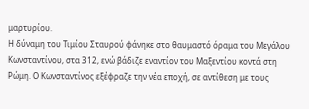μαρτυρίου.
Η δύναμη του Τιμίου Σταυρού φάνηκε στο θαυμαστό όραμα του Μεγάλου Κωνσταντίνου, στα 312, ενώ βάδιζε εναντίον του Μαξεντίου κοντά στη Ρώμη. Ο Κωνσταντίνος εξέφραζε την νέα εποχή, σε αντίθεση με τους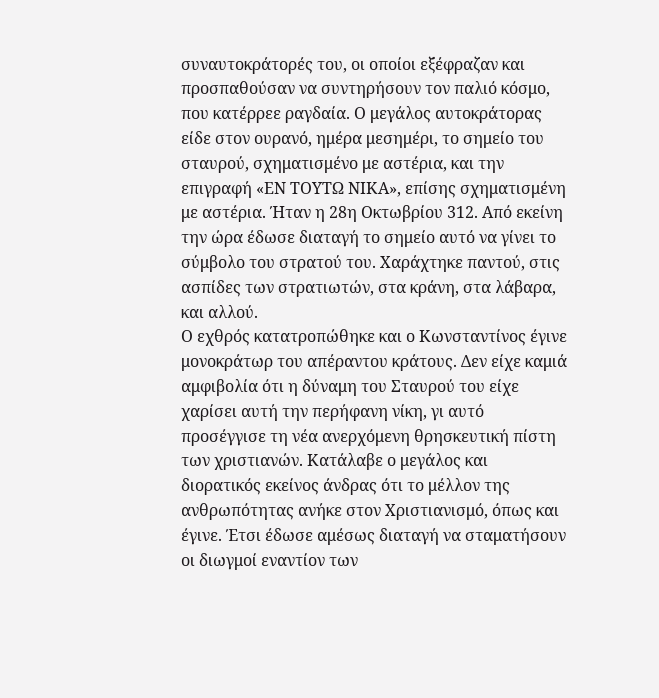συναυτοκράτορές του, οι οποίοι εξέφραζαν και προσπαθούσαν να συντηρήσουν τον παλιό κόσμο, που κατέρρεε ραγδαία. Ο μεγάλος αυτοκράτορας είδε στον ουρανό, ημέρα μεσημέρι, το σημείο του σταυρού, σχηματισμένο με αστέρια, και την επιγραφή «ΕΝ ΤΟΥΤΩ ΝΙΚΑ», επίσης σχηματισμένη με αστέρια. Ήταν η 28η Οκτωβρίου 312. Από εκείνη την ώρα έδωσε διαταγή το σημείο αυτό να γίνει το σύμβολο του στρατού του. Χαράχτηκε παντού, στις ασπίδες των στρατιωτών, στα κράνη, στα λάβαρα, και αλλού.
Ο εχθρός κατατροπώθηκε και ο Κωνσταντίνος έγινε μονοκράτωρ του απέραντου κράτους. Δεν είχε καμιά αμφιβολία ότι η δύναμη του Σταυρού του είχε χαρίσει αυτή την περήφανη νίκη, γι αυτό προσέγγισε τη νέα ανερχόμενη θρησκευτική πίστη των χριστιανών. Κατάλαβε ο μεγάλος και διορατικός εκείνος άνδρας ότι το μέλλον της ανθρωπότητας ανήκε στον Χριστιανισμό, όπως και έγινε. Έτσι έδωσε αμέσως διαταγή να σταματήσουν οι διωγμοί εναντίον των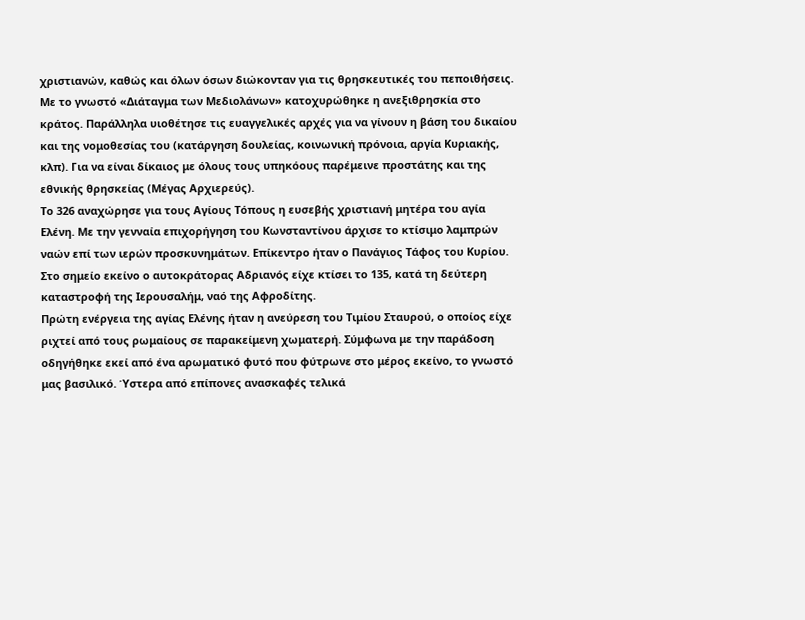χριστιανών, καθώς και όλων όσων διώκονταν για τις θρησκευτικές του πεποιθήσεις. Με το γνωστό «Διάταγμα των Μεδιολάνων» κατοχυρώθηκε η ανεξιθρησκία στο κράτος. Παράλληλα υιοθέτησε τις ευαγγελικές αρχές για να γίνουν η βάση του δικαίου και της νομοθεσίας του (κατάργηση δουλείας, κοινωνική πρόνοια, αργία Κυριακής, κλπ). Για να είναι δίκαιος με όλους τους υπηκόους παρέμεινε προστάτης και της εθνικής θρησκείας (Μέγας Αρχιερεύς).
Το 326 αναχώρησε για τους Αγίους Τόπους η ευσεβής χριστιανή μητέρα του αγία Ελένη. Με την γενναία επιχορήγηση του Κωνσταντίνου άρχισε το κτίσιμο λαμπρών ναών επί των ιερών προσκυνημάτων. Επίκεντρο ήταν ο Πανάγιος Τάφος του Κυρίου. Στο σημείο εκείνο ο αυτοκράτορας Αδριανός είχε κτίσει το 135, κατά τη δεύτερη καταστροφή της Ιερουσαλήμ, ναό της Αφροδίτης.
Πρώτη ενέργεια της αγίας Ελένης ήταν η ανεύρεση του Τιμίου Σταυρού, ο οποίος είχε ριχτεί από τους ρωμαίους σε παρακείμενη χωματερή. Σύμφωνα με την παράδοση οδηγήθηκε εκεί από ένα αρωματικό φυτό που φύτρωνε στο μέρος εκείνο, το γνωστό μας βασιλικό. Ύστερα από επίπονες ανασκαφές τελικά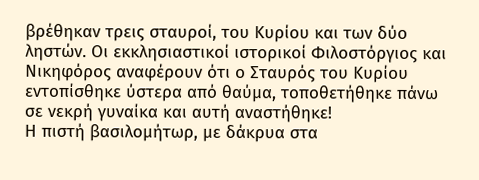βρέθηκαν τρεις σταυροί, του Κυρίου και των δύο ληστών. Οι εκκλησιαστικοί ιστορικοί Φιλοστόργιος και Νικηφόρος αναφέρουν ότι ο Σταυρός του Κυρίου εντοπίσθηκε ύστερα από θαύμα, τοποθετήθηκε πάνω σε νεκρή γυναίκα και αυτή αναστήθηκε!
Η πιστή βασιλομήτωρ, με δάκρυα στα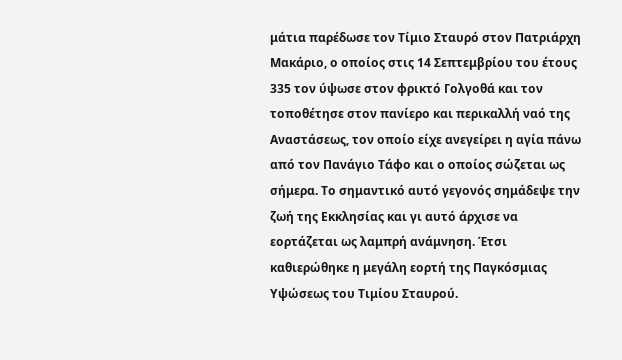μάτια παρέδωσε τον Τίμιο Σταυρό στον Πατριάρχη Μακάριο, ο οποίος στις 14 Σεπτεμβρίου του έτους 335 τον ύψωσε στον φρικτό Γολγοθά και τον τοποθέτησε στον πανίερο και περικαλλή ναό της Αναστάσεως, τον οποίο είχε ανεγείρει η αγία πάνω από τον Πανάγιο Τάφο και ο οποίος σώζεται ως σήμερα. Το σημαντικό αυτό γεγονός σημάδεψε την ζωή της Εκκλησίας και γι αυτό άρχισε να εορτάζεται ως λαμπρή ανάμνηση. Έτσι καθιερώθηκε η μεγάλη εορτή της Παγκόσμιας Υψώσεως του Τιμίου Σταυρού.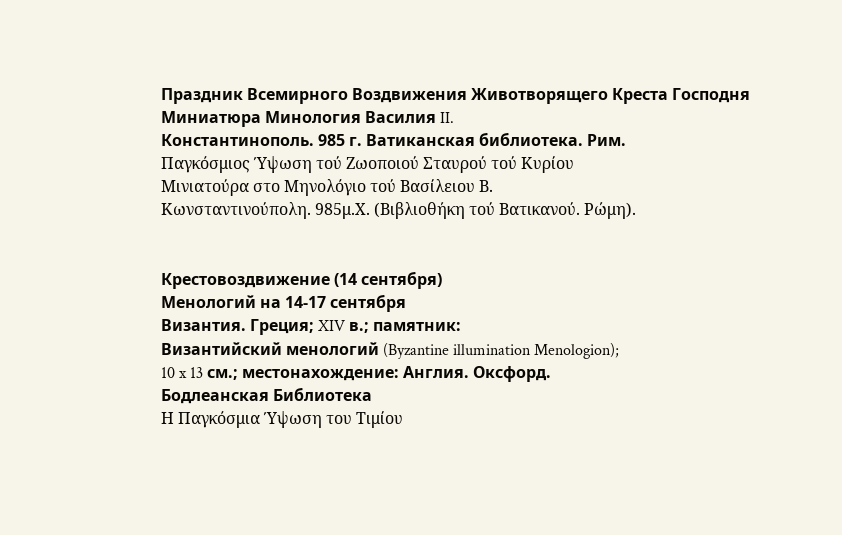Праздник Всемирного Воздвижения Животворящего Креста Господня
Миниатюра Минология Василия II.
Константинополь. 985 г. Ватиканская библиотека. Рим.
Παγκόσμιος Ύψωση τού Ζωοποιού Σταυρού τού Κυρίου
Μινιατούρα στο Μηνολόγιο τού Βασίλειου Β.
Κωνσταντινούπολη. 985μ.Χ. (Βιβλιοθήκη τού Βατικανού. Ρώμη).


Крестовоздвижение (14 сентября)
Менологий на 14-17 сентября
Византия. Греция; XIV в.; памятник:
Византийский менологий (Byzantine illumination Menologion);
10 x 13 см.; местонахождение: Англия. Оксфорд.
Бодлеанская Библиотека
Η Παγκόσμια Ύψωση του Τιμίου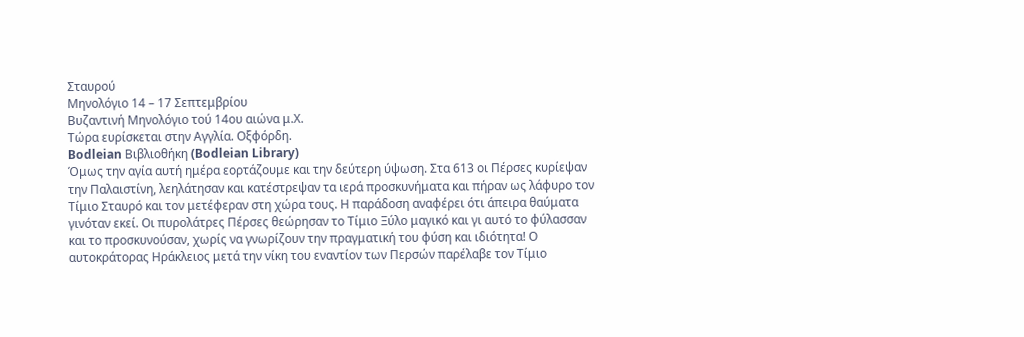Σταυρού
Μηνολόγιο 14 – 17 Σεπτεμβρίου
Βυζαντινή Μηνολόγιο τού 14ου αιώνα μ.Χ.
Τώρα ευρίσκεται στην Αγγλία. Οξφόρδη.
Bodleian Βιβλιοθήκη (Bodleian Library)
Όμως την αγία αυτή ημέρα εορτάζουμε και την δεύτερη ύψωση. Στα 613 οι Πέρσες κυρίεψαν την Παλαιστίνη, λεηλάτησαν και κατέστρεψαν τα ιερά προσκυνήματα και πήραν ως λάφυρο τον Τίμιο Σταυρό και τον μετέφεραν στη χώρα τους. Η παράδοση αναφέρει ότι άπειρα θαύματα γινόταν εκεί. Οι πυρολάτρες Πέρσες θεώρησαν το Τίμιο Ξύλο μαγικό και γι αυτό το φύλασσαν και το προσκυνούσαν, χωρίς να γνωρίζουν την πραγματική του φύση και ιδιότητα! Ο αυτοκράτορας Ηράκλειος μετά την νίκη του εναντίον των Περσών παρέλαβε τον Τίμιο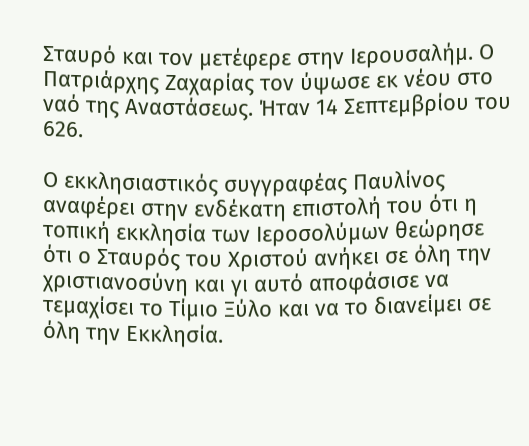Σταυρό και τον μετέφερε στην Ιερουσαλήμ. Ο Πατριάρχης Ζαχαρίας τον ύψωσε εκ νέου στο ναό της Αναστάσεως. Ήταν 14 Σεπτεμβρίου του 626.

Ο εκκλησιαστικός συγγραφέας Παυλίνος αναφέρει στην ενδέκατη επιστολή του ότι η τοπική εκκλησία των Ιεροσολύμων θεώρησε ότι ο Σταυρός του Χριστού ανήκει σε όλη την χριστιανοσύνη και γι αυτό αποφάσισε να τεμαχίσει το Τίμιο Ξύλο και να το διανείμει σε όλη την Εκκλησία.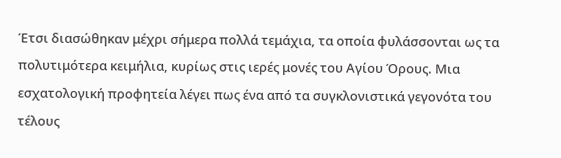Έτσι διασώθηκαν μέχρι σήμερα πολλά τεμάχια, τα οποία φυλάσσονται ως τα πολυτιμότερα κειμήλια, κυρίως στις ιερές μονές του Αγίου Όρους. Μια εσχατολογική προφητεία λέγει πως ένα από τα συγκλονιστικά γεγονότα του τέλους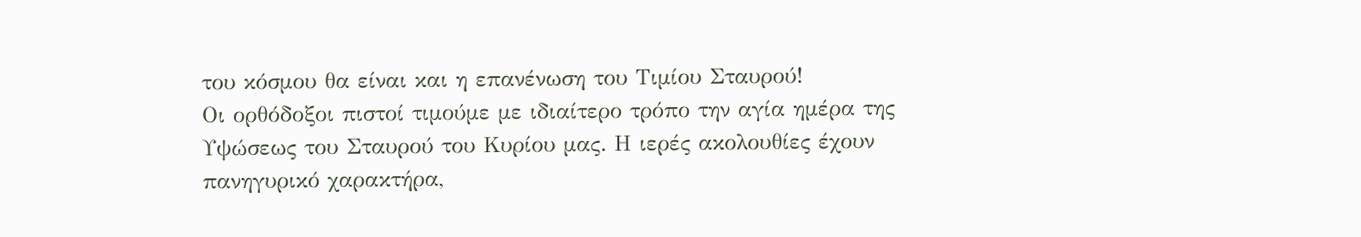του κόσμου θα είναι και η επανένωση του Τιμίου Σταυρού!
Οι ορθόδοξοι πιστοί τιμούμε με ιδιαίτερο τρόπο την αγία ημέρα της Υψώσεως του Σταυρού του Κυρίου μας. Η ιερές ακολουθίες έχουν πανηγυρικό χαρακτήρα,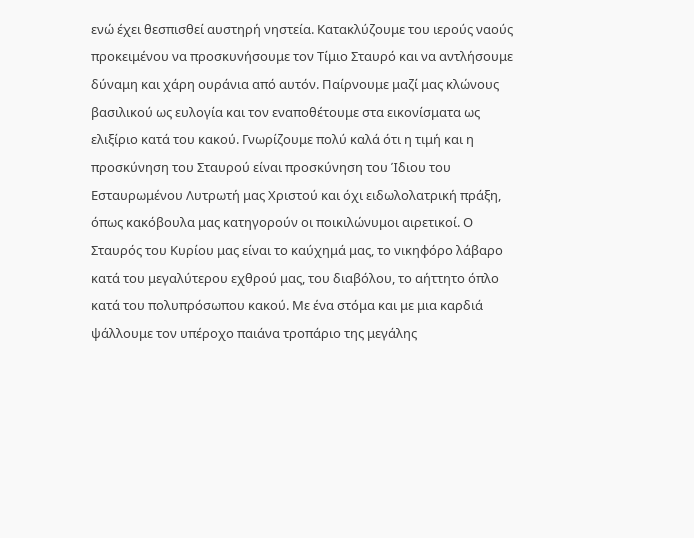ενώ έχει θεσπισθεί αυστηρή νηστεία. Κατακλύζουμε του ιερούς ναούς προκειμένου να προσκυνήσουμε τον Τίμιο Σταυρό και να αντλήσουμε δύναμη και χάρη ουράνια από αυτόν. Παίρνουμε μαζί μας κλώνους βασιλικού ως ευλογία και τον εναποθέτουμε στα εικονίσματα ως ελιξίριο κατά του κακού. Γνωρίζουμε πολύ καλά ότι η τιμή και η προσκύνηση του Σταυρού είναι προσκύνηση του Ίδιου του Εσταυρωμένου Λυτρωτή μας Χριστού και όχι ειδωλολατρική πράξη, όπως κακόβουλα μας κατηγορούν οι ποικιλώνυμοι αιρετικοί. Ο Σταυρός του Κυρίου μας είναι το καύχημά μας, το νικηφόρο λάβαρο κατά του μεγαλύτερου εχθρού μας, του διαβόλου, το αήττητο όπλο κατά του πολυπρόσωπου κακού. Με ένα στόμα και με μια καρδιά ψάλλουμε τον υπέροχο παιάνα τροπάριο της μεγάλης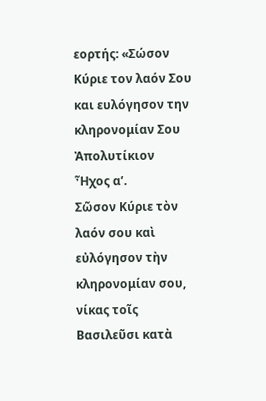εορτής: «Σώσον Κύριε τον λαόν Σου και ευλόγησον την κληρονομίαν Σου
Ἀπολυτίκιον
Ἦχος α’.
Σῶσον Κύριε τὸν λαόν σου καὶ εὐλόγησον τὴν κληρονομίαν σου, νίκας τοῖς Βασιλεῦσι κατὰ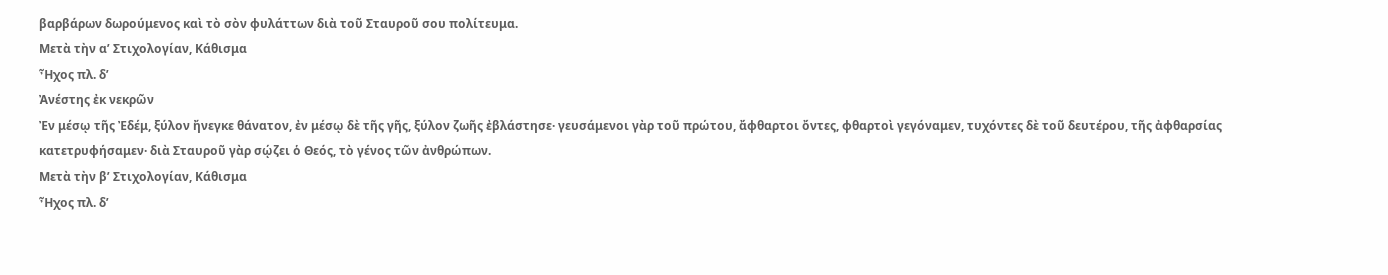βαρβάρων δωρούμενος καὶ τὸ σὸν φυλάττων διὰ τοῦ Σταυροῦ σου πολίτευμα.
Μετὰ τὴν α’ Στιχολογίαν, Κάθισμα
Ἦχος πλ. δ’
Ἀνέστης ἐκ νεκρῶν
Ἐν μέσῳ τῆς Ἐδέμ, ξύλον ἤνεγκε θάνατον, ἐν μέσῳ δὲ τῆς γῆς, ξύλον ζωῆς ἐβλάστησε· γευσάμενοι γὰρ τοῦ πρώτου, ἄφθαρτοι ὄντες, φθαρτοὶ γεγόναμεν, τυχόντες δὲ τοῦ δευτέρου, τῆς ἀφθαρσίας κατετρυφήσαμεν· διὰ Σταυροῦ γὰρ σῴζει ὁ Θεός, τὸ γένος τῶν ἀνθρώπων.
Μετὰ τὴν β’ Στιχολογίαν, Κάθισμα
Ἦχος πλ. δ’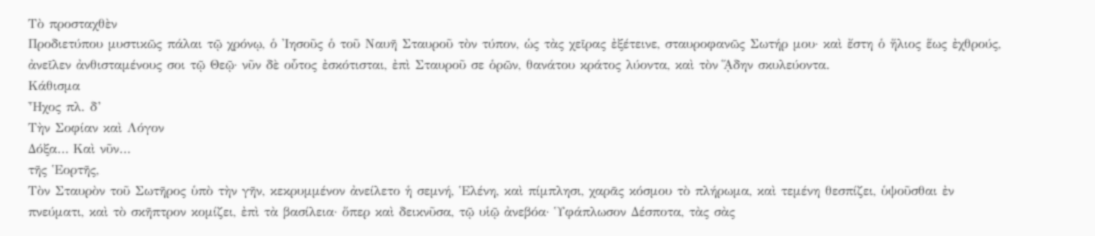Τὸ προσταχθὲν
Προδιετύπου μυστικῶς πάλαι τῷ χρόνῳ, ὁ Ἰησοῦς ὁ τοῦ Ναυῆ Σταυροῦ τὸν τύπον, ὡς τὰς χεῖρας ἐξέτεινε, σταυροφανῶς Σωτήρ μου· καὶ ἔστη ὁ ἥλιος ἕως ἐχθρούς, ἀνεῖλεν ἀνθισταμένους σοι τῷ Θεῷ· νῦν δὲ οὗτος ἐσκότισται, ἐπὶ Σταυροῦ σε ὁρῶν, θανάτου κράτος λύοντα, καὶ τὸν ᾍδην σκυλεύοντα.
Κάθισμα
Ἦχος πλ. δ’
Τὴν Σοφίαν καὶ Λόγον
Δόξα… Καὶ νῦν…
τῆς Ἑορτῆς,
Τὸν Σταυρὸν τοῦ Σωτῆρος ὑπὸ τὴν γῆν, κεκρυμμένον ἀνείλετο ἡ σεμνή, Ἑλένη, καὶ πίμπλησι, χαρᾶς κόσμου τὸ πλήρωμα, καὶ τεμένη θεσπίζει, ὑψοῦσθαι ἐν πνεύματι, καὶ τὸ σκῆπτρον κομίζει, ἐπὶ τὰ βασίλεια· ὅπερ καὶ δεικνῦσα, τῷ υἱῷ ἀνεβόα· Ὑφάπλωσον Δέσποτα, τὰς σὰς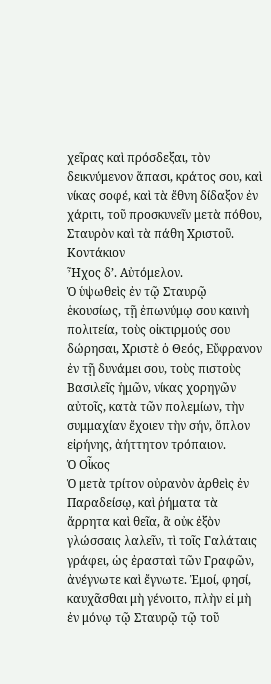χεῖρας καὶ πρόσδεξαι, τὸν δεικνύμενον ἅπασι, κράτος σου, καὶ νίκας σοφέ, καὶ τὰ ἔθνη δίδαξον ἐν χάριτι, τοῦ προσκυνεῖν μετὰ πόθου, Σταυρὸν καὶ τὰ πάθη Χριστοῦ.
Κοντάκιον
Ἦχος δ’. Αὐτόμελον.
Ὁ ὑψωθεὶς ἐν τῷ Σταυρῷ ἑκουσίως, τῇ ἐπωνύμῳ σου καινὴ πολιτεία, τοὺς οἰκτιρμούς σου δώρησαι, Χριστὲ ὁ Θεός, Εὔφρανον ἐν τῇ δυνάμει σου, τοὺς πιστοὺς Βασιλεῖς ἡμῶν, νίκας χορηγῶν αὐτοῖς, κατὰ τῶν πολεμίων, τὴν συμμαχίαν ἔχοιεν τὴν σήν, ὅπλον εἰρήνης, ἀήττητον τρόπαιον.
Ὁ Οἶκος
Ὁ μετὰ τρίτον οὐρανὸν ἀρθεὶς ἐν Παραδείσῳ, καὶ ῥήματα τὰ ἄρρητα καὶ θεῖα, ἃ οὐκ ἐξὸν γλώσσαις λαλεῖν, τὶ τοῖς Γαλάταις γράφει, ὡς ἐρασταὶ τῶν Γραφῶν, ἀνέγνωτε καὶ ἔγνωτε. Ἐμοί, φησί, καυχᾶσθαι μὴ γένοιτο, πλὴν εἰ μὴ ἐν μόνῳ τῷ Σταυρῷ τῷ τοῦ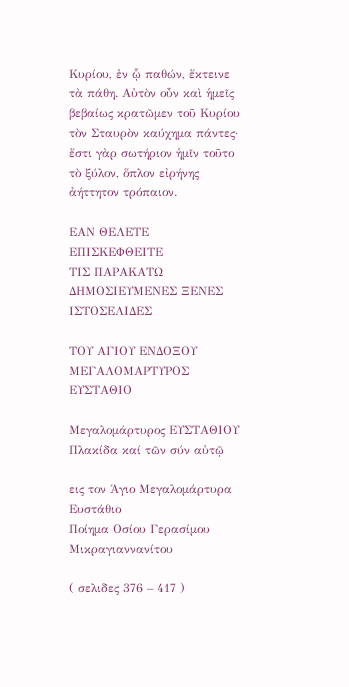Κυρίου, ἐν ᾧ παθών, ἔκτεινε τὰ πάθη. Αὐτὸν οὖν καὶ ἡμεῖς βεβαίως κρατῶμεν τοῦ Κυρίου τὸν Σταυρὸν καύχημα πάντες· ἔστι γὰρ σωτήριον ἡμῖν τοῦτο τὸ ξύλον, ὅπλον εἰρήνης ἀήττητον τρόπαιον.

ΕΑΝ ΘΕΛΕΤΕ
ΕΠΙΣΚΕΦΘΕΙΤΕ
ΤΙΣ ΠΑΡΑΚΑΤΩ
ΔΗΜΟΣΙΕΥΜΕΝΕΣ ΞΕΝΕΣ ΙΣΤΟΣΕΛΙΔΕΣ

ΤΟΥ ΑΓΙΟΥ ΕΝΔΟΞΟΥ ΜΕΓΑΛΟΜΑΡΤΥΡΟΣ ΕΥΣΤΑΘΙΟ

Μεγαλομάρτυρος ΕΥΣΤΑΘΙΟΥ Πλακίδα καί τῶν σύν αὐτῷ

εις τον Άγιο Μεγαλομάρτυρα Ευστάθιο
Ποίημα Οσίου Γερασίμου Μικραγιαννανίτου

( σελιδες 376 – 417 )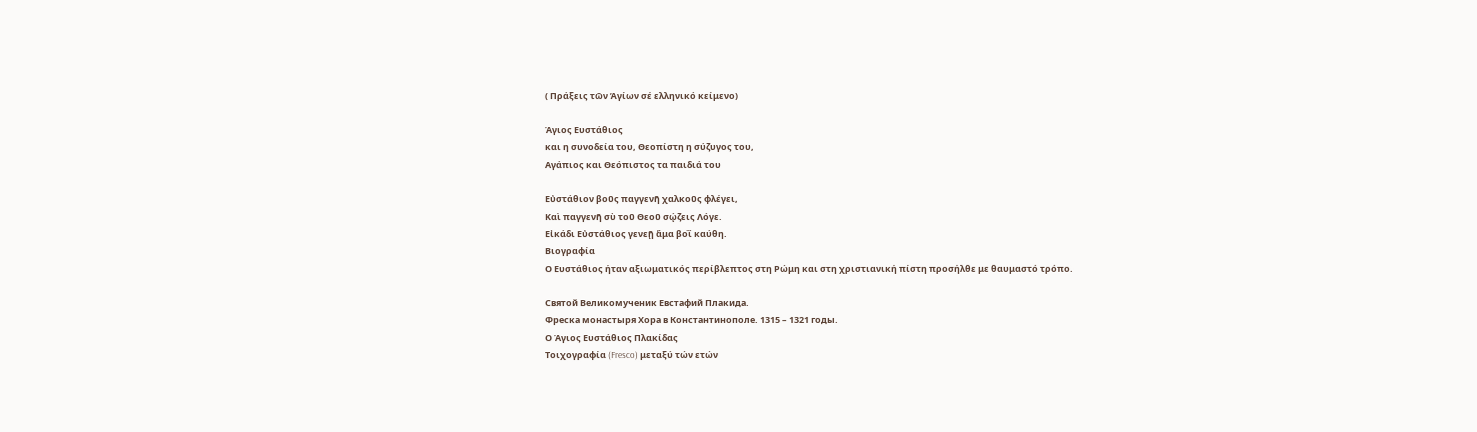( Πράξεις τῶν Ἁγίων σέ ελληνικό κείμενο)

Άγιος Ευστάθιος
και η συνοδεία του, Θεοπίστη η σύζυγος του,
Αγάπιος και Θεόπιστος τα παιδιά του

Εὐστάθιον βοῦς παγγενῆ χαλκοῦς φλέγει,
Καὶ παγγενῆ σὺ τοῦ Θεοῦ σῴζεις Λόγε.
Εἰκάδι Εὐστάθιος γενεῇ ἅμα βοῒ καύθη.
Βιογραφία
Ο Ευστάθιος ήταν αξιωματικός περίβλεπτος στη Ρώμη και στη χριστιανική πίστη προσήλθε με θαυμαστό τρόπο.

Святой Великомученик Евстафий Плакида.
Фреска монастыря Хора в Константинополе. 1315 – 1321 годы.
Ο Άγιος Ευστάθιος Πλακίδας
Τοιχογραφία (Fresco) μεταξύ τών ετών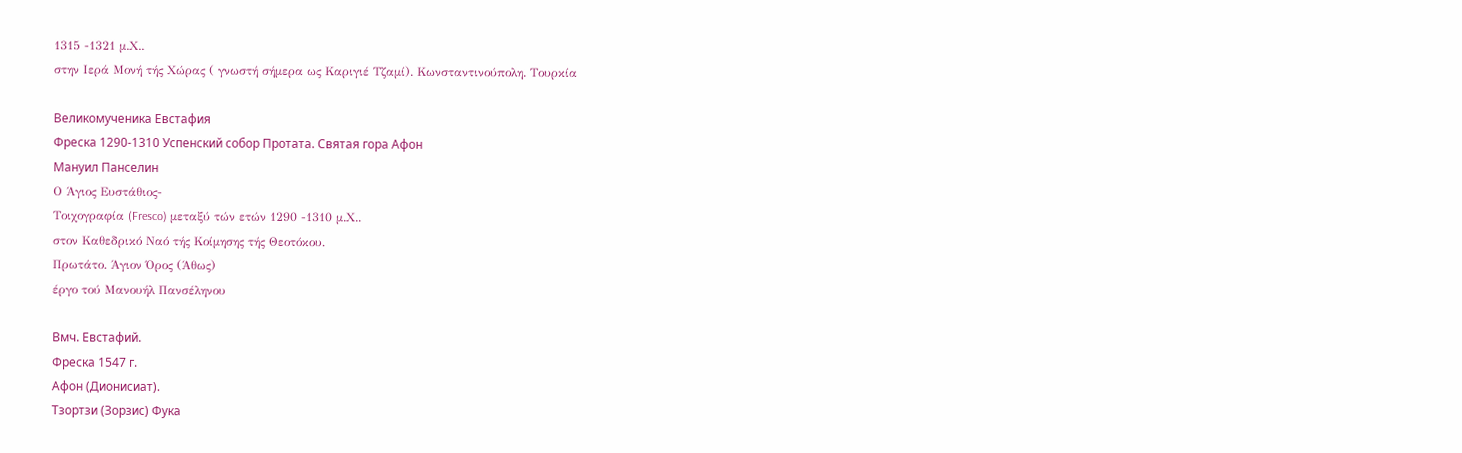1315 -1321 μ.Χ..
στην Ιερά Μονή τής Χώρας ( γνωστή σήμερα ως Καριγιέ Τζαμί). Κωνσταντινούπολη. Τουρκία

Великомученика Евстафия
Фреска 1290-1310 Успенский собор Протата. Святая гора Афон
Мануил Панселин
Ο Άγιος Ευστάθιος-
Τοιχογραφία (Fresco) μεταξύ τών ετών 1290 -1310 μ.Χ..
στον Καθεδρικό Ναό τής Κοίμησης τής Θεοτόκου.
Πρωτάτο. Άγιον Όρος (Άθως)
έργο τού Μανουήλ Πανσέληνου

Вмч. Евстафий.
Фреска 1547 г.
Афон (Дионисиат).
Тзортзи (Зорзис) Фука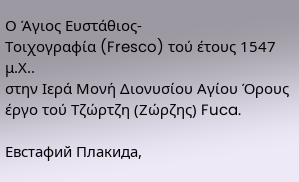Ο Άγιος Ευστάθιος-
Τοιχογραφία (Fresco) τού έτους 1547 μ.Χ..
στην Ιερά Μονή Διονυσίου Αγίου Όρους
έργο τού Τζώρτζη (Ζώρζης) Fuca.

Евстафий Плакида,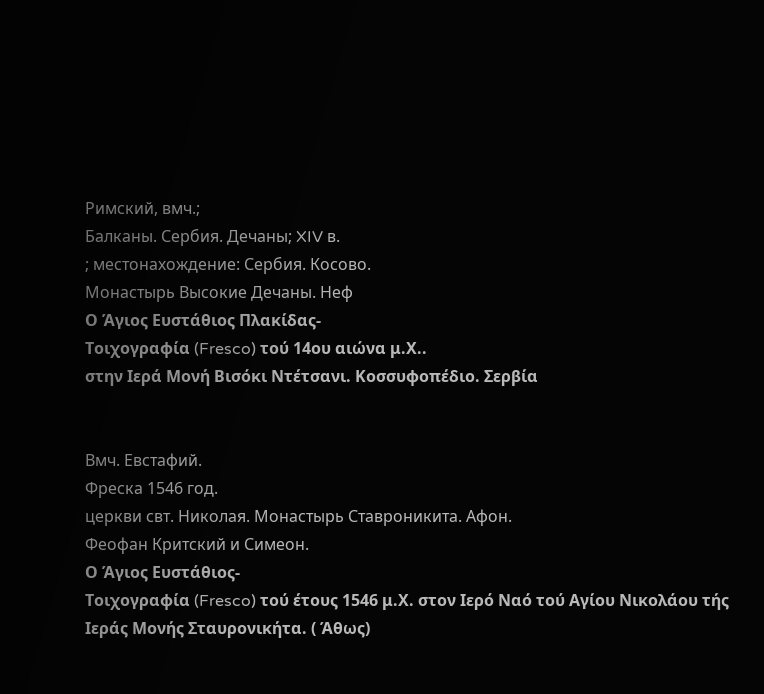Римский, вмч.;
Балканы. Сербия. Дечаны; XIV в.
; местонахождение: Сербия. Косово.
Монастырь Высокие Дечаны. Неф
Ο Άγιος Ευστάθιος Πλακίδας-
Τοιχογραφία (Fresco) τού 14ου αιώνα μ.Χ..
στην Ιερά Μονή Βισόκι Ντέτσανι. Κοσσυφοπέδιο. Σερβία


Вмч. Евстафий.
Фреска 1546 год.
церкви свт. Николая. Монастырь Ставроникита. Афон.
Феофан Критский и Симеон.
Ο Άγιος Ευστάθιος-
Τοιχογραφία (Fresco) τού έτους 1546 μ.Χ. στον Ιερό Ναό τού Αγίου Νικολάου τής Ιεράς Μονής Σταυρονικήτα. ( Άθως)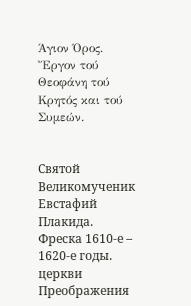Άγιον Όρος.
Ἔργον τού Θεοφάνη τού Κρητός και τού Συμεών.


Святой Великомученик Евстафий Плакида.
Фреска 1610-е – 1620-е годы.
церкви Преображения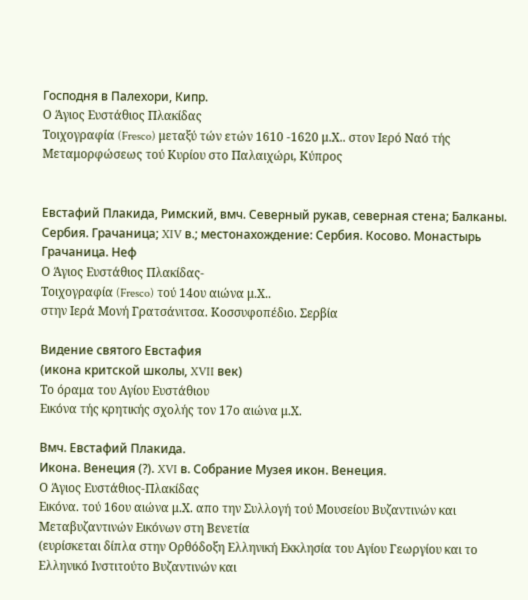Господня в Палехори, Кипр.
Ο Άγιος Ευστάθιος Πλακίδας
Τοιχογραφία (Fresco) μεταξύ τών ετών 1610 -1620 μ.Χ.. στον Ιερό Ναό τής Μεταμορφώσεως τού Κυρίου στο Παλαιχώρι, Κύπρος


Евстафий Плакида, Римский, вмч. Северный рукав, северная стена; Балканы. Сербия. Грачаница; XIV в.; местонахождение: Сербия. Косово. Монастырь Грачаница. Неф
Ο Άγιος Ευστάθιος Πλακίδας-
Τοιχογραφία (Fresco) τού 14ου αιώνα μ.Χ..
στην Ιερά Μονή Γρατσάνιτσα. Κοσσυφοπέδιο. Σερβία

Видение святого Евстафия
(икона критской школы, XVII век)
Το όραμα του Αγίου Ευστάθιου
Εικόνα τής κρητικής σχολής τον 17ο αιώνα μ.Χ.

Вмч. Евстафий Плакида.
Икона. Венеция (?). XVI в. Собрание Музея икон. Венеция.
Ο Άγιος Ευστάθιος-Πλακίδας
Εικόνα. τού 16ου αιώνα μ.Χ. απο την Συλλογή τού Μουσείου Βυζαντινών και Μεταβυζαντινών Εικόνων στη Βενετία
(ευρίσκεται δίπλα στην Ορθόδοξη Ελληνική Εκκλησία του Αγίου Γεωργίου και το Ελληνικό Ινστιτούτο Βυζαντινών και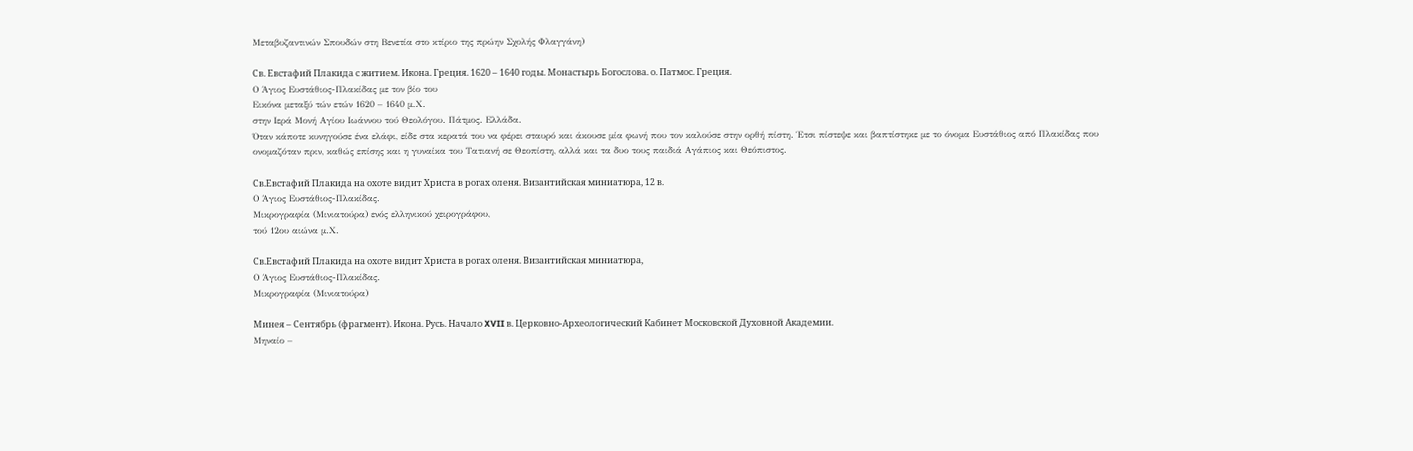Μεταβυζαντινών Σπουδών στη Βενετία στο κτίριο της πρώην Σχολής Φλαγγάνη)

Св. Евстафий Плакида с житием. Икона. Греция. 1620 – 1640 годы. Монастырь Богослова. о. Патмос. Греция.
Ο Άγιος Ευστάθιος-Πλακίδας με τον βίο του
Εικόνα μεταξύ τών ετών 1620 – 1640 μ.Χ.
στην Ιερά Μονή Αγίου Ιωάννου τού Θεολόγου. Πάτμος. Ελλάδα.
Όταν κάποτε κυνηγούσε ένα ελάφι, είδε στα κερατά του να φέρει σταυρό και άκουσε μία φωνή που τον καλούσε στην ορθή πίστη. Έτσι πίστεψε και βαπτίστηκε με το όνομα Ευστάθιος από Πλακίδας που ονομαζόταν πριν, καθώς επίσης και η γυναίκα του Τατιανή σε Θεοπίστη, αλλά και τα δυο τους παιδιά Αγάπιος και Θεόπιστος.

Св.Евстафий Плакида на охоте видит Христа в рогах оленя. Византийская миниатюра, 12 в.
Ο Άγιος Ευστάθιος-Πλακίδας.
Μικρογραφία (Μινιατούρα) ενός ελληνικού χειρογράφου,
τού 12ου αιώνα μ.Χ.

Св.Евстафий Плакида на охоте видит Христа в рогах оленя. Византийская миниатюра,
Ο Άγιος Ευστάθιος-Πλακίδας.
Μικρογραφία (Μινιατούρα)

Минея – Сентябрь (фрагмент). Икона. Русь. Начало XVII в. Церковно-Археологический Кабинет Московской Духовной Академии.
Μηναίο –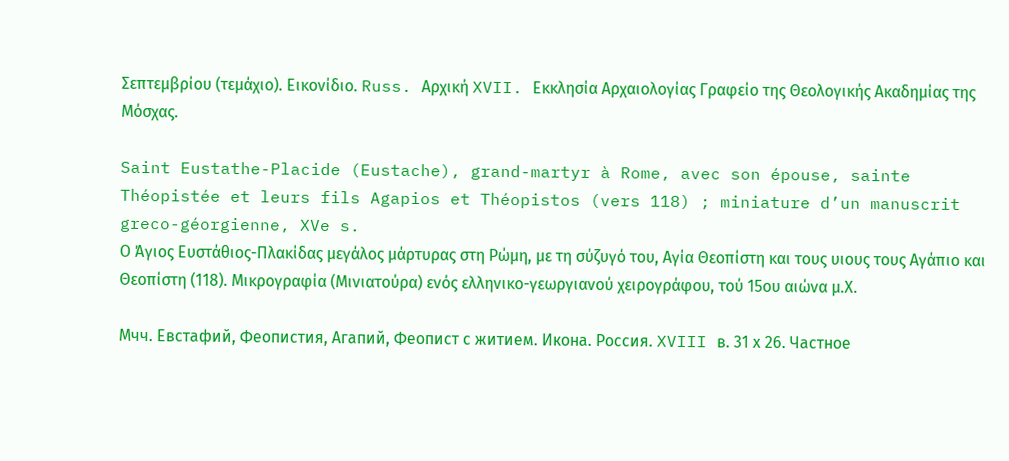Σεπτεμβρίου (τεμάχιο). Εικονίδιο. Russ. Αρχική XVII. Εκκλησία Αρχαιολογίας Γραφείο της Θεολογικής Ακαδημίας της Μόσχας.

Saint Eustathe-Placide (Eustache), grand-martyr à Rome, avec son épouse, sainte Théopistée et leurs fils Agapios et Théopistos (vers 118) ; miniature d’un manuscrit greco-géorgienne, XVe s.
Ο Άγιος Ευστάθιος-Πλακίδας μεγάλος μάρτυρας στη Ρώμη, με τη σύζυγό του, Αγία Θεοπίστη και τους υιους τους Αγάπιο και Θεοπίστη (118). Μικρογραφία (Μινιατούρα) ενός ελληνικο-γεωργιανού χειρογράφου, τού 15ου αιώνα μ.Χ.

Мчч. Евстафий, Феопистия, Агапий, Феопист с житием. Икона. Россия. XVIII в. 31 х 26. Частное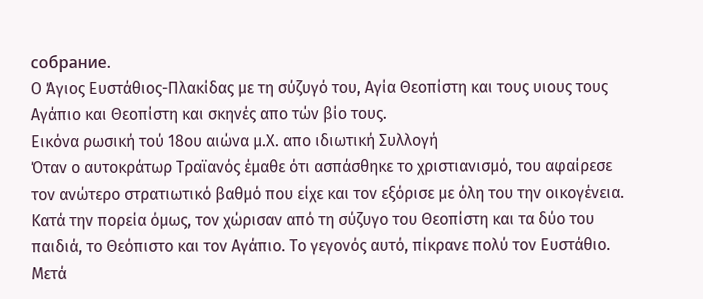собрание.
Ο Άγιος Ευστάθιος-Πλακίδας με τη σύζυγό του, Αγία Θεοπίστη και τους υιους τους Αγάπιο και Θεοπίστη και σκηνές απο τών βίο τους.
Εικόνα ρωσική τού 18ου αιώνα μ.Χ. απο ιδιωτική Συλλογή
Όταν ο αυτοκράτωρ Τραϊανός έμαθε ότι ασπάσθηκε το χριστιανισμό, του αφαίρεσε τον ανώτερο στρατιωτικό βαθμό που είχε και τον εξόρισε με όλη του την οικογένεια. Κατά την πορεία όμως, τον χώρισαν από τη σύζυγο του Θεοπίστη και τα δύο του παιδιά, το Θεόπιστο και τον Αγάπιο. Το γεγονός αυτό, πίκρανε πολύ τον Ευστάθιο.
Μετά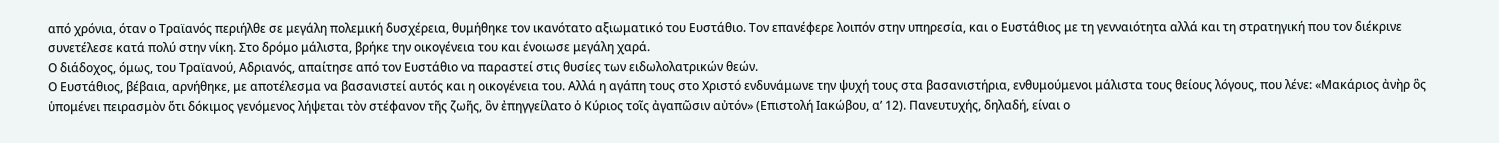από χρόνια, όταν ο Τραϊανός περιήλθε σε μεγάλη πολεμική δυσχέρεια, θυμήθηκε τον ικανότατο αξιωματικό του Ευστάθιο. Τον επανέφερε λοιπόν στην υπηρεσία, και ο Ευστάθιος με τη γενναιότητα αλλά και τη στρατηγική που τον διέκρινε συνετέλεσε κατά πολύ στην νίκη. Στο δρόμο μάλιστα, βρήκε την οικογένεια του και ένοιωσε μεγάλη χαρά.
Ο διάδοχος, όμως, του Τραϊανού, Αδριανός, απαίτησε από τον Ευστάθιο να παραστεί στις θυσίες των ειδωλολατρικών θεών.
Ο Ευστάθιος, βέβαια, αρνήθηκε, με αποτέλεσμα να βασανιστεί αυτός και η οικογένεια του. Αλλά η αγάπη τους στο Χριστό ενδυνάμωνε την ψυχή τους στα βασανιστήρια, ενθυμούμενοι μάλιστα τους θείους λόγους, που λένε: «Μακάριος ἀνὴρ ὃς ὑπομένει πειρασμὸν ὅτι δόκιμος γενόμενος λήψεται τὸν στέφανον τῆς ζωῆς, ὃν ἐπηγγείλατο ὁ Κύριος τοῖς ἀγαπῶσιν αὐτόν» (Επιστολή Ιακώβου, α’ 12). Πανευτυχής, δηλαδή, είναι ο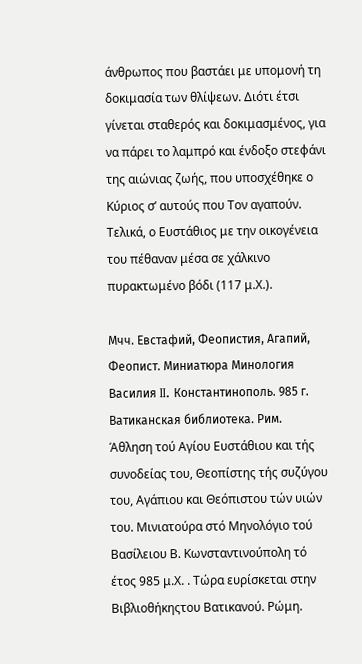άνθρωπος που βαστάει με υπομονή τη δοκιμασία των θλίψεων. Διότι έτσι γίνεται σταθερός και δοκιμασμένος, για να πάρει το λαμπρό και ένδοξο στεφάνι της αιώνιας ζωής, που υποσχέθηκε ο Κύριος σ’ αυτούς που Τον αγαπούν.
Τελικά, ο Ευστάθιος με την οικογένεια του πέθαναν μέσα σε χάλκινο πυρακτωμένο βόδι (117 μ.Χ.).

Мчч. Евстафий, Феопистия, Агапий, Феопист. Миниатюра Минология Василия II. Константинополь. 985 г. Ватиканская библиотека. Рим.
Άθληση τού Αγίου Ευστάθιου και τής συνοδείας του, Θεοπίστης τής συζύγου του, Αγάπιου και Θεόπιστου τών υιών του. Μινιατούρα στό Μηνολόγιο τού Βασίλειου Β. Κωνσταντινούπολη τό έτος 985 μ.Χ. . Τώρα ευρίσκεται στην Βιβλιοθήκηςτου Βατικανού. Ρώμη.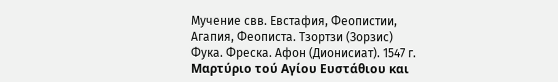Мучение свв. Евстафия, Феопистии, Агапия, Феописта. Тзортзи (Зорзис) Фука. Фреска. Афон (Дионисиат). 1547 г.
Μαρτύριο τού Αγίου Ευστάθιου και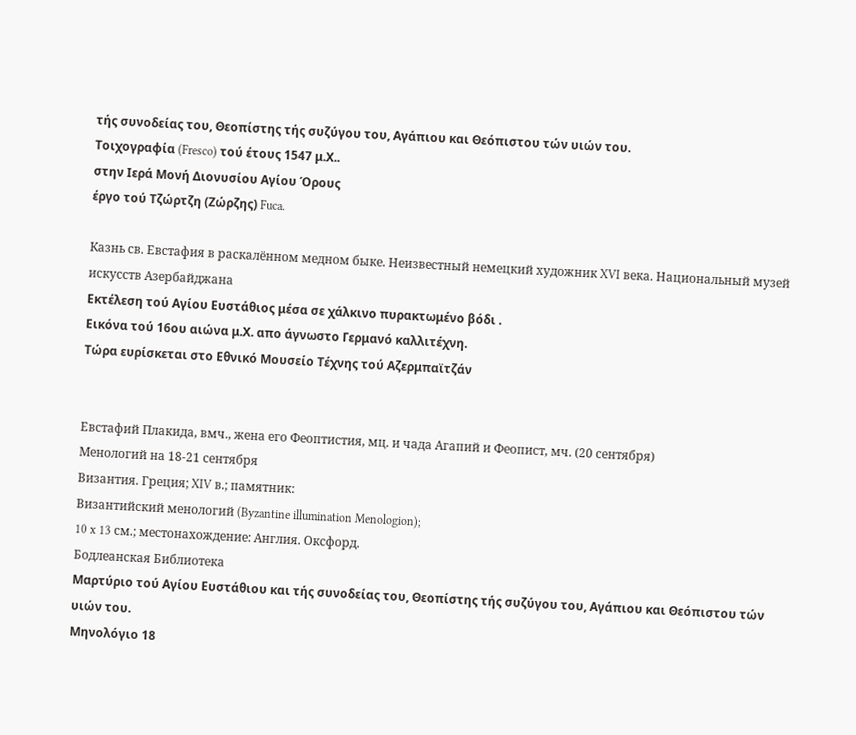τής συνοδείας του, Θεοπίστης τής συζύγου του, Αγάπιου και Θεόπιστου τών υιών του.
Τοιχογραφία (Fresco) τού έτους 1547 μ.Χ..
στην Ιερά Μονή Διονυσίου Αγίου Όρους
έργο τού Τζώρτζη (Ζώρζης) Fuca.

Казнь св. Евстафия в раскалённом медном быке. Неизвестный немецкий художник XVI века. Национальный музей искусств Азербайджана
Εκτέλεση τού Αγίου Ευστάθιος μέσα σε χάλκινο πυρακτωμένο βόδι .
Εικόνα τού 16ου αιώνα μ.Χ. απο άγνωστο Γερμανό καλλιτέχνη.
Τώρα ευρίσκεται στο Εθνικό Μουσείο Τέχνης τού Αζερμπαϊτζάν


Евстафий Плакида, вмч., жена его Феоптистия, мц. и чада Агапий и Феопист, мч. (20 сентября)
Менологий на 18-21 сентября
Византия. Греция; XIV в.; памятник:
Византийский менологий (Byzantine illumination Menologion);
10 x 13 см.; местонахождение: Англия. Оксфорд.
Бодлеанская Библиотека
Μαρτύριο τού Αγίου Ευστάθιου και τής συνοδείας του, Θεοπίστης τής συζύγου του, Αγάπιου και Θεόπιστου τών υιών του.
Μηνολόγιο 18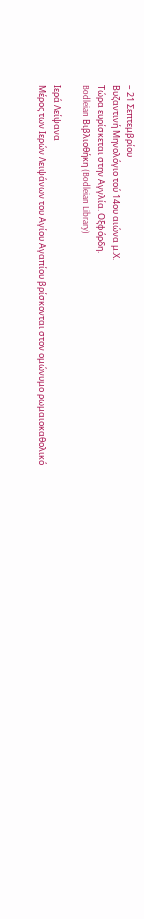– 21 Σεπτεμβρίου
Βυζαντινή Μηνολόγιο τού 14ου αιώνα μ.Χ.
Τώρα ευρίσκεται στην Αγγλία. Οξφόρδη.
Bodleian Βιβλιοθήκη (Bodleian Library)

Ιερά Λείψανα
Μέρος των Ιερών Λειψάνων του Αγίου Αγαπίου βρίσκονται στον ομώνυμο ρωμαιοκαθολικό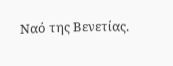Ναό της Βενετίας.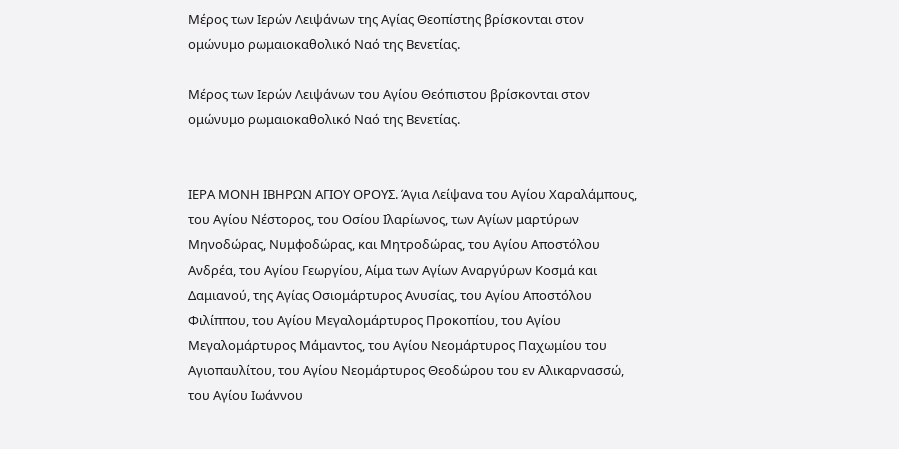Μέρος των Ιερών Λειψάνων της Αγίας Θεοπίστης βρίσκονται στον ομώνυμο ρωμαιοκαθολικό Ναό της Βενετίας.

Μέρος των Ιερών Λειψάνων του Αγίου Θεόπιστου βρίσκονται στον ομώνυμο ρωμαιοκαθολικό Ναό της Βενετίας.


ΙΕΡΑ ΜΟΝΗ ΙΒΗΡΩΝ ΑΓΙΟΥ ΟΡΟΥΣ. Άγια Λείψανα του Αγίου Χαραλάμπους, του Αγίου Νέστορος, του Οσίου Ιλαρίωνος, των Αγίων μαρτύρων Μηνοδώρας, Νυμφοδώρας, και Μητροδώρας, του Αγίου Αποστόλου Ανδρέα, του Αγίου Γεωργίου, Αίμα των Αγίων Αναργύρων Κοσμά και Δαμιανού, της Αγίας Οσιομάρτυρος Ανυσίας, του Αγίου Αποστόλου Φιλίππου, του Αγίου Μεγαλομάρτυρος Προκοπίου, του Αγίου Μεγαλομάρτυρος Μάμαντος, του Αγίου Νεομάρτυρος Παχωμίου του Αγιοπαυλίτου, του Αγίου Νεομάρτυρος Θεοδώρου του εν Αλικαρνασσώ, του Αγίου Ιωάννου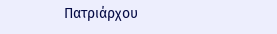Πατριάρχου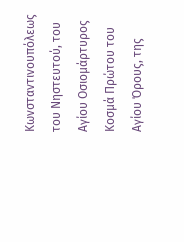Κωνσταντινουπόλεως του Νηστευτού, του Αγίου Οσιομάρτυρος Κοσμά Πρώτου του Αγίου Όρους, της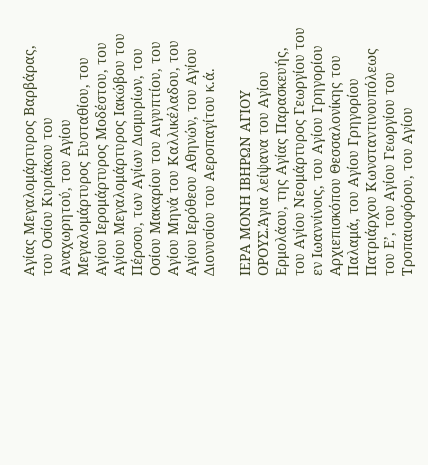Αγίας Μεγαλομάρτυρος Βαρβάρας, του Οσίου Κυριάκου του Αναχωρητού, του Αγίου Μεγαλομάρτυρος Ευσταθίου, του Αγίου Ιερομάρτυρος Μοδέστου, του Αγίου Μεγαλομάρτυρος Ιακώβου του Πέρσου, των Αγίων Δισμυρίων, του Οσίου Μακαρίου του Αιγυπτίου, του Αγίου Μηνά του Καλλικέλαδου, του Αγίου Ιερόθεου Αθηνών, του Αγίου Διονυσίου του Αεροπαγίτου κ.ά.

ΙΕΡΑ ΜΟΝΗ ΙΒΗΡΩΝ ΑΓΙΟΥ ΟΡΟΥΣ.Άγια λείψανα του Αγίου Ερμολάου, της Αγίας Παρασκευής, του Αγίου Νεομάρτυρος Γεωργίου του εν Ιωαννίνοις, του Αγίου Γρηγορίου Αρχιεπισκόπου Θεσσαλονίκης του Παλαμά, του Αγίου Γρηγορίου Πατριάρχου Κωνσταντινουπόλεως του Ε’, του Αγίου Γεωργίου του Τροπαιοφόρου, του Αγίου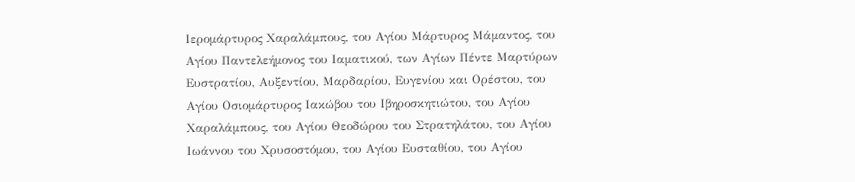Ιερομάρτυρος Χαραλάμπους, του Αγίου Μάρτυρος Μάμαντος, του Αγίου Παντελεήμονος του Ιαματικού, των Αγίων Πέντε Μαρτύρων Ευστρατίου, Αυξεντίου, Μαρδαρίου, Ευγενίου και Ορέστου, του Αγίου Οσιομάρτυρος Ιακώβου του Ιβηροσκητιώτου, του Αγίου Χαραλάμπους, του Αγίου Θεοδώρου του Στρατηλάτου, του Αγίου Ιωάννου του Χρυσοστόμου, του Αγίου Ευσταθίου, του Αγίου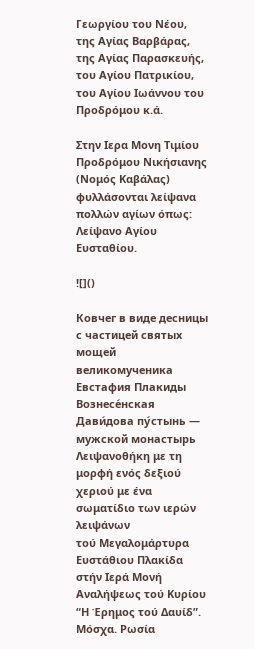Γεωργίου του Νέου, της Αγίας Βαρβάρας, της Αγίας Παρασκευής, του Αγίου Πατρικίου, του Αγίου Ιωάννου του Προδρόμου κ.ά.

Στην Ιερα Μονη Τιμίου Προδρόμου Νικήσιανης (Νομός Καβάλας) φυλλάσονται λείψανα πολλών αγίων όπως: Λείψανο Αγίου Ευσταθίου.

![]()

Ковчег в виде десницы с частицей святых мощей великомученика Евстафия Плакиды
Вознесе́нская Дави́дова пу́стынь — мужской монастырь
Λειψανοθήκη με τη μορφή ενός δεξιού χεριού με ένα σωματίδιο των ιερών λειψάνων
τού Μεγαλομάρτυρα Ευστάθιου Πλακίδα
στήν Ιερά Μονή Αναλήψεως τού Κυρίου
“Η Έρημος τού Δαυίδ”. Μόσχα. Ρωσία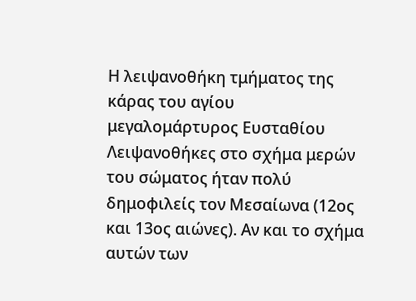Η λειψανοθήκη τμήματος της κάρας του αγίου μεγαλομάρτυρος Ευσταθίου
Λειψανοθήκες στο σχήμα μερών του σώματος ήταν πολύ δημοφιλείς τον Μεσαίωνα (12ος και 13ος αιώνες). Αν και το σχήμα αυτών των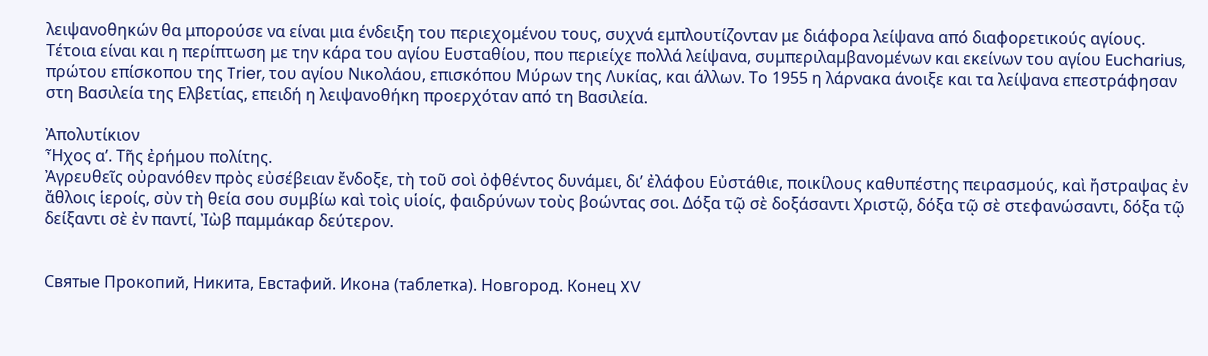λειψανοθηκών θα μπορούσε να είναι μια ένδειξη του περιεχομένου τους, συχνά εμπλουτίζονταν με διάφορα λείψανα από διαφορετικούς αγίους. Τέτοια είναι και η περίπτωση με την κάρα του αγίου Ευσταθίου, που περιείχε πολλά λείψανα, συμπεριλαμβανομένων και εκείνων του αγίου Eucharius, πρώτου επίσκοπου της Trier, του αγίου Νικολάου, επισκόπου Μύρων της Λυκίας, και άλλων. Το 1955 η λάρνακα άνοιξε και τα λείψανα επεστράφησαν στη Βασιλεία της Ελβετίας, επειδή η λειψανοθήκη προερχόταν από τη Βασιλεία.

Ἀπολυτίκιον
Ἦχος α’. Τῆς ἐρήμου πολίτης.
Ἀγρευθεῖς οὐρανόθεν πρὸς εὐσέβειαν ἔνδοξε, τὴ τοῦ σοὶ ὀφθέντος δυνάμει, δι’ ἐλάφου Εὐστάθιε, ποικίλους καθυπέστης πειρασμούς, καὶ ἤστραψας ἐν ἄθλοις ἱεροίς, σὺν τὴ θεία σου συμβίω καὶ τοὶς υἱοίς, φαιδρύνων τοὺς βοώντας σοι. Δόξα τῷ σὲ δοξάσαντι Χριστῷ, δόξα τῷ σὲ στεφανώσαντι, δόξα τῷ δείξαντι σὲ ἐν παντί, Ἰὼβ παμμάκαρ δεύτερον.


Святые Прокопий, Никита, Евстафий. Икона (таблетка). Новгород. Конец XV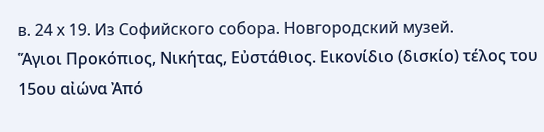в. 24 х 19. Из Софийского собора. Новгородский музей.
Ἅγιοι Προκόπιος, Νικήτας, Εὐστάθιος. Εικονίδιο (δισκίο) τέλος του 15ου αἰώνα Ἀπό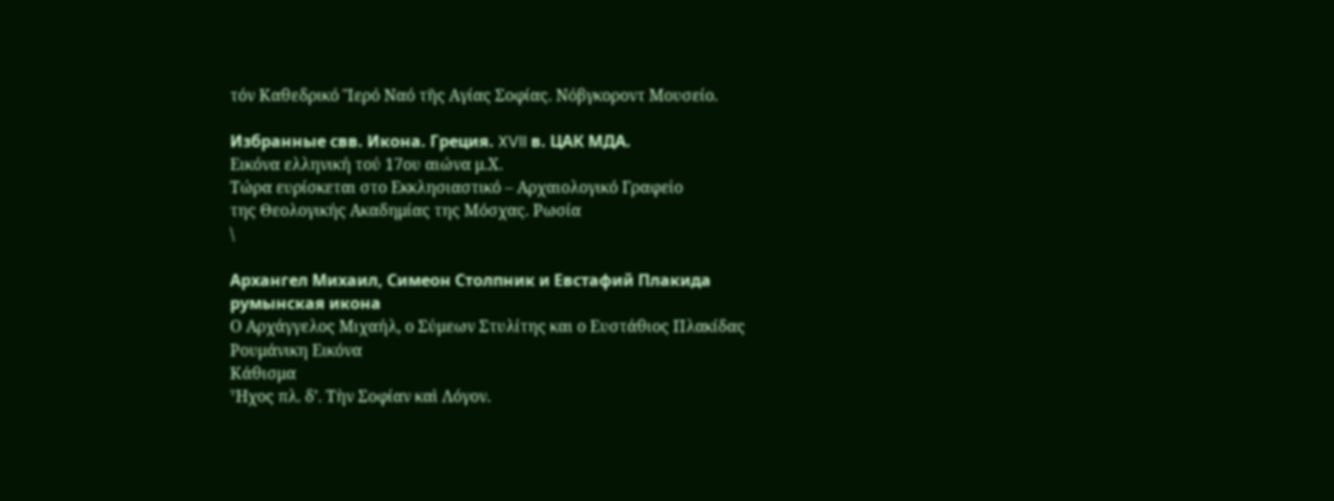τόν Καθεδρικό Ἳερό Ναό τῆς Αγίας Σοφίας. Νόβγκοροντ Μουσείο.

Избранные свв. Икона. Греция. XVII в. ЦАК МДА.
Εικόνα ελληνική τού 17ου αιώνα μ.Χ.
Τώρα ευρίσκεται στο Εκκλησιαστικό – Αρχαιολογικό Γραφεἰο
της Θεολογικής Ακαδημίας της Μόσχας. Ρωσία
\

Архангел Михаил, Симеон Столпник и Евстафий Плакида
румынская икона
Ο Αρχάγγελος Μιχαήλ, ο Σύμεων Στυλίτης και ο Ευστάθιος Πλακίδας
Ρουμάνικη Εικόνα
Κάθισμα
Ἦχος πλ. δ’. Τὴν Σοφίαν καὶ Λόγον.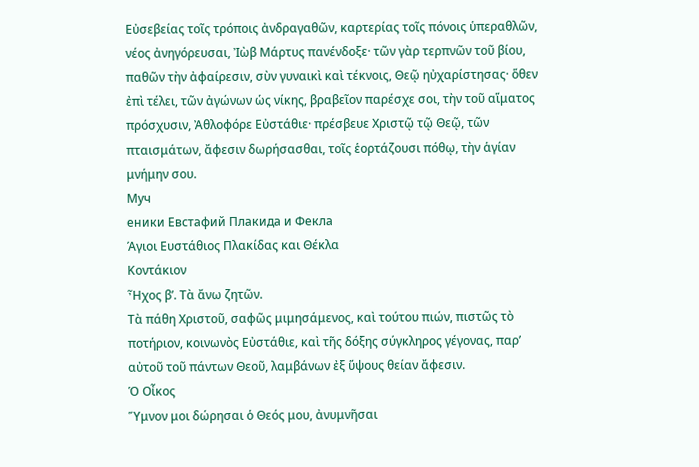Εὐσεβείας τοῖς τρόποις ἀνδραγαθῶν, καρτερίας τοῖς πόνοις ὑπεραθλῶν, νέος ἀνηγόρευσαι, Ἰὼβ Μάρτυς πανένδοξε· τῶν γὰρ τερπνῶν τοῦ βίου, παθῶν τὴν ἀφαίρεσιν, σὺν γυναικὶ καὶ τέκνοις, Θεῷ ηὐχαρίστησας· ὅθεν ἐπὶ τέλει, τῶν ἀγώνων ὡς νίκης, βραβεῖον παρέσχε σοι, τὴν τοῦ αἵματος πρόσχυσιν, Ἀθλοφόρε Εὐστάθιε· πρέσβευε Χριστῷ τῷ Θεῷ, τῶν πταισμάτων, ἄφεσιν δωρήσασθαι, τοῖς ἑορτάζουσι πόθῳ, τὴν ἁγίαν μνήμην σου.
Муч
еники Евстафий Плакида и Фекла
Άγιοι Ευστάθιος Πλακίδας και Θέκλα
Κοντάκιον
Ἦχος β’. Τὰ ἄνω ζητῶν.
Τὰ πάθη Χριστοῦ, σαφῶς μιμησάμενος, καὶ τούτου πιών, πιστῶς τὸ ποτήριον, κοινωνὸς Εὐστάθιε, καὶ τῆς δόξης σύγκληρος γέγονας, παρ’ αὐτοῦ τοῦ πάντων Θεοῦ, λαμβάνων ἐξ ὕψους θείαν ἄφεσιν.
Ὁ Οἶκος
Ὕμνον μοι δώρησαι ὁ Θεός μου, ἀνυμνῆσαι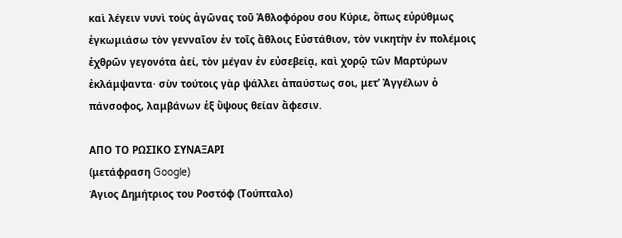καὶ λέγειν νυνὶ τοὺς ἀγῶνας τοῦ Ἀθλοφόρου σου Κύριε, ὅπως εὐρύθμως ἐγκωμιάσω τὸν γενναῖον ἐν τοῖς ἄθλοις Εὐστάθιον, τὸν νικητὴν ἐν πολέμοις ἐχθρῶν γεγονότα ἀεί, τὸν μέγαν ἐν εὐσεβείᾳ, καὶ χορῷ τῶν Μαρτύρων ἐκλάμψαντα· σὺν τούτοις γὰρ ψάλλει ἀπαύστως σοι, μετ’ Ἀγγέλων ὁ πάνσοφος, λαμβάνων ἐξ ὕψους θείαν ἄφεσιν.

ΑΠΟ ΤΟ ΡΩΣΙΚΟ ΣΥΝΑΞΑΡΙ
(μετάφραση Google)
Άγιος Δημήτριος του Ροστόφ (Τούπταλο)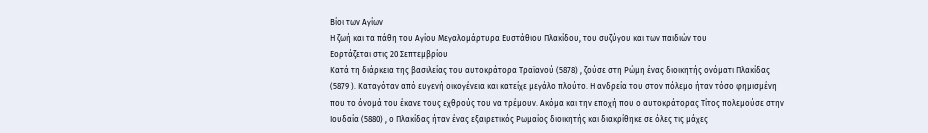Βίοι των Αγίων
Η ζωή και τα πάθη του Αγίου Μεγαλομάρτυρα Ευστάθιου Πλακίδου, του συζύγου και των παιδιών του
Εορτάζεται στις 20 Σεπτεμβρίου
Κατά τη διάρκεια της βασιλείας του αυτοκράτορα Τραϊανού (5878) , ζούσε στη Ρώμη ένας διοικητής ονόματι Πλακίδας (5879 ). Καταγόταν από ευγενή οικογένεια και κατείχε μεγάλο πλούτο. Η ανδρεία του στον πόλεμο ήταν τόσο φημισμένη που το όνομά του έκανε τους εχθρούς του να τρέμουν. Ακόμα και την εποχή που ο αυτοκράτορας Τίτος πολεμούσε στην Ιουδαία (5880) , ο Πλακίδας ήταν ένας εξαιρετικός Ρωμαίος διοικητής και διακρίθηκε σε όλες τις μάχες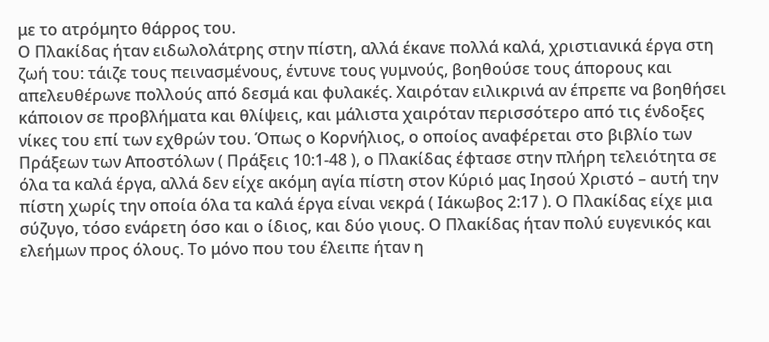με το ατρόμητο θάρρος του.
Ο Πλακίδας ήταν ειδωλολάτρης στην πίστη, αλλά έκανε πολλά καλά, χριστιανικά έργα στη ζωή του: τάιζε τους πεινασμένους, έντυνε τους γυμνούς, βοηθούσε τους άπορους και απελευθέρωνε πολλούς από δεσμά και φυλακές. Χαιρόταν ειλικρινά αν έπρεπε να βοηθήσει κάποιον σε προβλήματα και θλίψεις, και μάλιστα χαιρόταν περισσότερο από τις ένδοξες νίκες του επί των εχθρών του. Όπως ο Κορνήλιος, ο οποίος αναφέρεται στο βιβλίο των Πράξεων των Αποστόλων ( Πράξεις 10:1-48 ), ο Πλακίδας έφτασε στην πλήρη τελειότητα σε όλα τα καλά έργα, αλλά δεν είχε ακόμη αγία πίστη στον Κύριό μας Ιησού Χριστό – αυτή την πίστη χωρίς την οποία όλα τα καλά έργα είναι νεκρά ( Ιάκωβος 2:17 ). Ο Πλακίδας είχε μια σύζυγο, τόσο ενάρετη όσο και ο ίδιος, και δύο γιους. Ο Πλακίδας ήταν πολύ ευγενικός και ελεήμων προς όλους. Το μόνο που του έλειπε ήταν η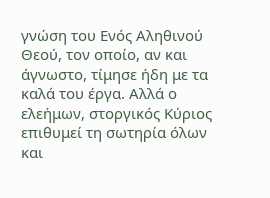γνώση του Ενός Αληθινού Θεού, τον οποίο, αν και άγνωστο, τίμησε ήδη με τα καλά του έργα. Αλλά ο ελεήμων, στοργικός Κύριος επιθυμεί τη σωτηρία όλων και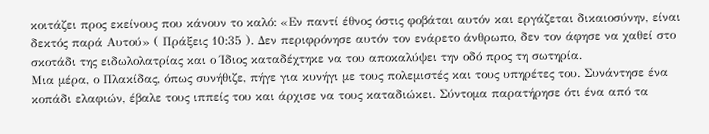κοιτάζει προς εκείνους που κάνουν το καλό: «Εν παντί έθνος όστις φοβάται αυτόν και εργάζεται δικαιοσύνην, είναι δεκτός παρά Αυτού» ( Πράξεις 10:35 ). Δεν περιφρόνησε αυτόν τον ενάρετο άνθρωπο, δεν τον άφησε να χαθεί στο σκοτάδι της ειδωλολατρίας και ο Ίδιος καταδέχτηκε να του αποκαλύψει την οδό προς τη σωτηρία.
Μια μέρα, ο Πλακίδας, όπως συνήθιζε, πήγε για κυνήγι με τους πολεμιστές και τους υπηρέτες του. Συνάντησε ένα κοπάδι ελαφιών, έβαλε τους ιππείς του και άρχισε να τους καταδιώκει. Σύντομα παρατήρησε ότι ένα από τα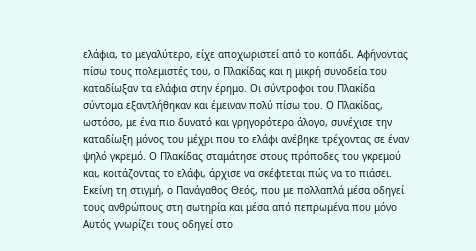ελάφια, το μεγαλύτερο, είχε αποχωριστεί από το κοπάδι. Αφήνοντας πίσω τους πολεμιστές του, ο Πλακίδας και η μικρή συνοδεία του καταδίωξαν τα ελάφια στην έρημο. Οι σύντροφοι του Πλακίδα σύντομα εξαντλήθηκαν και έμειναν πολύ πίσω του. Ο Πλακίδας, ωστόσο, με ένα πιο δυνατό και γρηγορότερο άλογο, συνέχισε την καταδίωξη μόνος του μέχρι που το ελάφι ανέβηκε τρέχοντας σε έναν ψηλό γκρεμό. Ο Πλακίδας σταμάτησε στους πρόποδες του γκρεμού και, κοιτάζοντας το ελάφι, άρχισε να σκέφτεται πώς να το πιάσει. Εκείνη τη στιγμή, ο Πανάγαθος Θεός, που με πολλαπλά μέσα οδηγεί τους ανθρώπους στη σωτηρία και μέσα από πεπρωμένα που μόνο Αυτός γνωρίζει τους οδηγεί στο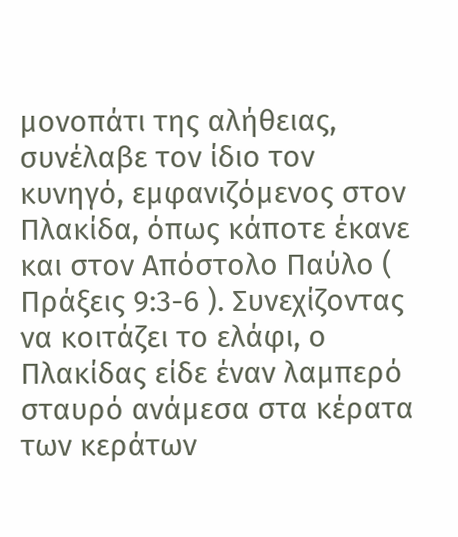μονοπάτι της αλήθειας, συνέλαβε τον ίδιο τον κυνηγό, εμφανιζόμενος στον Πλακίδα, όπως κάποτε έκανε και στον Απόστολο Παύλο ( Πράξεις 9:3-6 ). Συνεχίζοντας να κοιτάζει το ελάφι, ο Πλακίδας είδε έναν λαμπερό σταυρό ανάμεσα στα κέρατα των κεράτων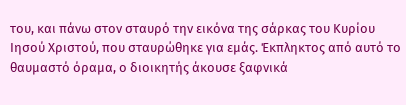του, και πάνω στον σταυρό την εικόνα της σάρκας του Κυρίου Ιησού Χριστού, που σταυρώθηκε για εμάς. Έκπληκτος από αυτό το θαυμαστό όραμα, ο διοικητής άκουσε ξαφνικά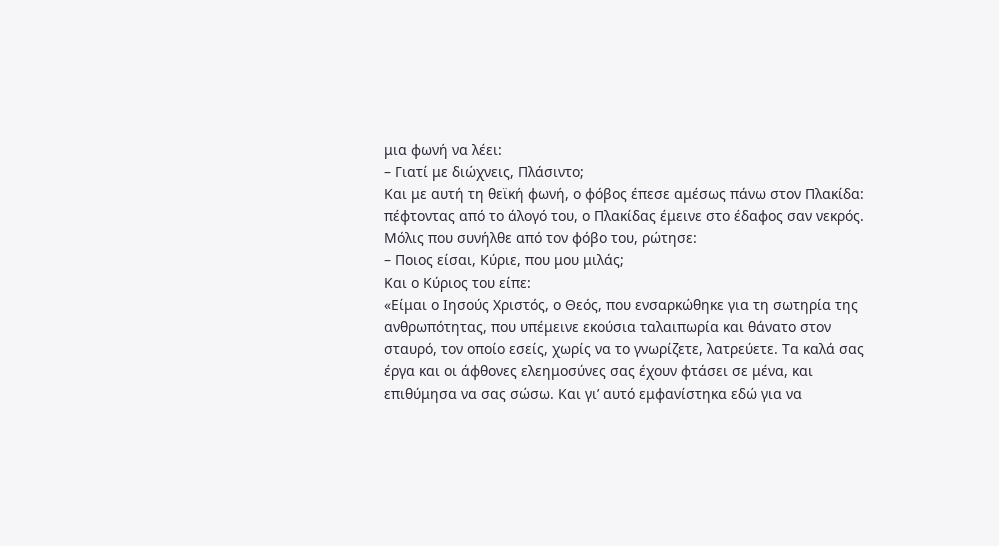μια φωνή να λέει:
– Γιατί με διώχνεις, Πλάσιντο;
Και με αυτή τη θεϊκή φωνή, ο φόβος έπεσε αμέσως πάνω στον Πλακίδα: πέφτοντας από το άλογό του, ο Πλακίδας έμεινε στο έδαφος σαν νεκρός. Μόλις που συνήλθε από τον φόβο του, ρώτησε:
– Ποιος είσαι, Κύριε, που μου μιλάς;
Και ο Κύριος του είπε:
«Είμαι ο Ιησούς Χριστός, ο Θεός, που ενσαρκώθηκε για τη σωτηρία της ανθρωπότητας, που υπέμεινε εκούσια ταλαιπωρία και θάνατο στον σταυρό, τον οποίο εσείς, χωρίς να το γνωρίζετε, λατρεύετε. Τα καλά σας έργα και οι άφθονες ελεημοσύνες σας έχουν φτάσει σε μένα, και επιθύμησα να σας σώσω. Και γι’ αυτό εμφανίστηκα εδώ για να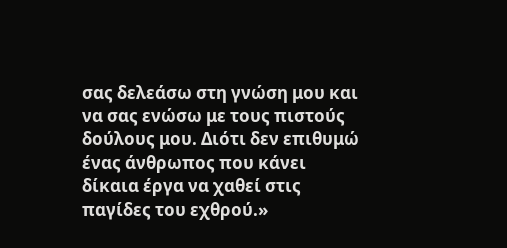σας δελεάσω στη γνώση μου και να σας ενώσω με τους πιστούς δούλους μου. Διότι δεν επιθυμώ ένας άνθρωπος που κάνει δίκαια έργα να χαθεί στις παγίδες του εχθρού.»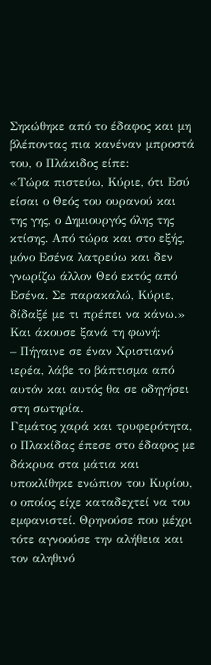Σηκώθηκε από το έδαφος και μη βλέποντας πια κανέναν μπροστά του, ο Πλάκιδος είπε:
«Τώρα πιστεύω, Κύριε, ότι Εσύ είσαι ο Θεός του ουρανού και της γης, ο Δημιουργός όλης της κτίσης. Από τώρα και στο εξής, μόνο Εσένα λατρεύω και δεν γνωρίζω άλλον Θεό εκτός από Εσένα. Σε παρακαλώ, Κύριε, δίδαξέ με τι πρέπει να κάνω.»
Και άκουσε ξανά τη φωνή:
– Πήγαινε σε έναν Χριστιανό ιερέα, λάβε το βάπτισμα από αυτόν και αυτός θα σε οδηγήσει στη σωτηρία.
Γεμάτος χαρά και τρυφερότητα, ο Πλακίδας έπεσε στο έδαφος με δάκρυα στα μάτια και υποκλίθηκε ενώπιον του Κυρίου, ο οποίος είχε καταδεχτεί να του εμφανιστεί. Θρηνούσε που μέχρι τότε αγνοούσε την αλήθεια και τον αληθινό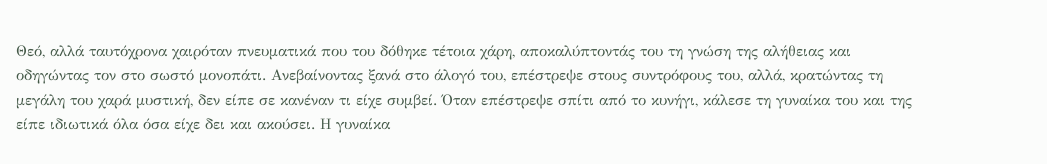Θεό, αλλά ταυτόχρονα χαιρόταν πνευματικά που του δόθηκε τέτοια χάρη, αποκαλύπτοντάς του τη γνώση της αλήθειας και οδηγώντας τον στο σωστό μονοπάτι. Ανεβαίνοντας ξανά στο άλογό του, επέστρεψε στους συντρόφους του, αλλά, κρατώντας τη μεγάλη του χαρά μυστική, δεν είπε σε κανέναν τι είχε συμβεί. Όταν επέστρεψε σπίτι από το κυνήγι, κάλεσε τη γυναίκα του και της είπε ιδιωτικά όλα όσα είχε δει και ακούσει. Η γυναίκα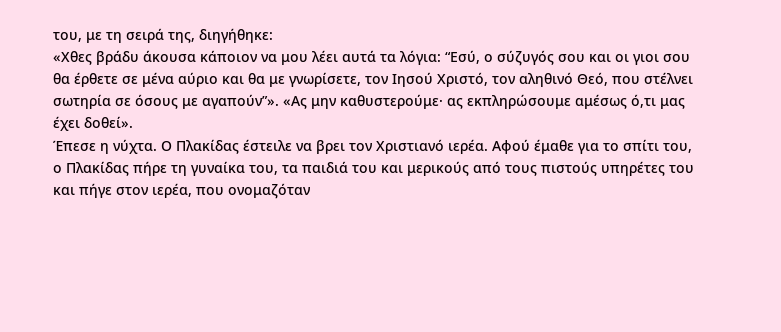του, με τη σειρά της, διηγήθηκε:
«Χθες βράδυ άκουσα κάποιον να μου λέει αυτά τα λόγια: “Εσύ, ο σύζυγός σου και οι γιοι σου θα έρθετε σε μένα αύριο και θα με γνωρίσετε, τον Ιησού Χριστό, τον αληθινό Θεό, που στέλνει σωτηρία σε όσους με αγαπούν”». «Ας μην καθυστερούμε· ας εκπληρώσουμε αμέσως ό,τι μας έχει δοθεί».
Έπεσε η νύχτα. Ο Πλακίδας έστειλε να βρει τον Χριστιανό ιερέα. Αφού έμαθε για το σπίτι του, ο Πλακίδας πήρε τη γυναίκα του, τα παιδιά του και μερικούς από τους πιστούς υπηρέτες του και πήγε στον ιερέα, που ονομαζόταν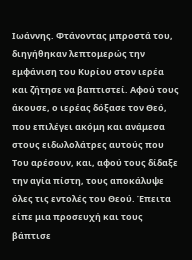Ιωάννης. Φτάνοντας μπροστά του, διηγήθηκαν λεπτομερώς την εμφάνιση του Κυρίου στον ιερέα και ζήτησε να βαπτιστεί. Αφού τους άκουσε, ο ιερέας δόξασε τον Θεό, που επιλέγει ακόμη και ανάμεσα στους ειδωλολάτρες αυτούς που Του αρέσουν, και, αφού τους δίδαξε την αγία πίστη, τους αποκάλυψε όλες τις εντολές του Θεού. Έπειτα είπε μια προσευχή και τους βάπτισε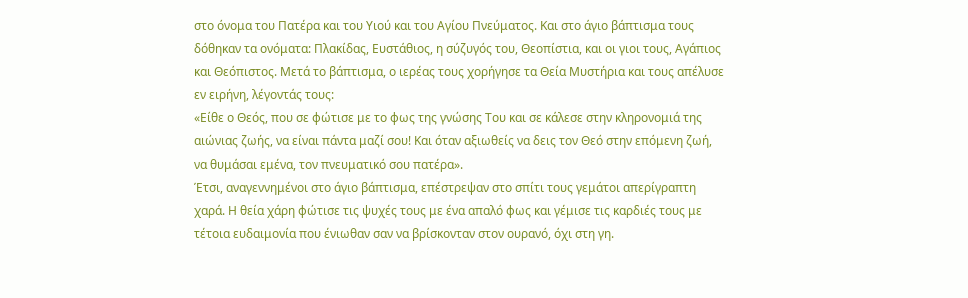στο όνομα του Πατέρα και του Υιού και του Αγίου Πνεύματος. Και στο άγιο βάπτισμα τους δόθηκαν τα ονόματα: Πλακίδας, Ευστάθιος, η σύζυγός του, Θεοπίστια, και οι γιοι τους, Αγάπιος και Θεόπιστος. Μετά το βάπτισμα, ο ιερέας τους χορήγησε τα Θεία Μυστήρια και τους απέλυσε εν ειρήνη, λέγοντάς τους:
«Είθε ο Θεός, που σε φώτισε με το φως της γνώσης Του και σε κάλεσε στην κληρονομιά της αιώνιας ζωής, να είναι πάντα μαζί σου! Και όταν αξιωθείς να δεις τον Θεό στην επόμενη ζωή, να θυμάσαι εμένα, τον πνευματικό σου πατέρα».
Έτσι, αναγεννημένοι στο άγιο βάπτισμα, επέστρεψαν στο σπίτι τους γεμάτοι απερίγραπτη χαρά. Η θεία χάρη φώτισε τις ψυχές τους με ένα απαλό φως και γέμισε τις καρδιές τους με τέτοια ευδαιμονία που ένιωθαν σαν να βρίσκονταν στον ουρανό, όχι στη γη.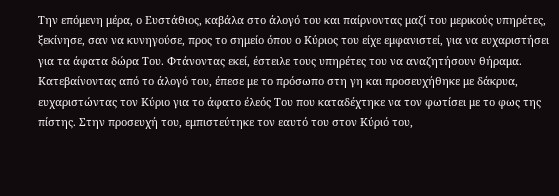Την επόμενη μέρα, ο Ευστάθιος, καβάλα στο άλογό του και παίρνοντας μαζί του μερικούς υπηρέτες, ξεκίνησε, σαν να κυνηγούσε, προς το σημείο όπου ο Κύριος του είχε εμφανιστεί, για να ευχαριστήσει για τα άφατα δώρα Του. Φτάνοντας εκεί, έστειλε τους υπηρέτες του να αναζητήσουν θήραμα. Κατεβαίνοντας από το άλογό του, έπεσε με το πρόσωπο στη γη και προσευχήθηκε με δάκρυα, ευχαριστώντας τον Κύριο για το άφατο έλεός Του που καταδέχτηκε να τον φωτίσει με το φως της πίστης. Στην προσευχή του, εμπιστεύτηκε τον εαυτό του στον Κύριό του,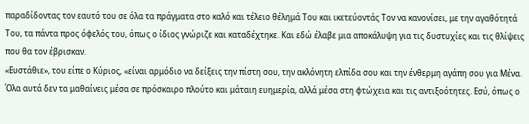παραδίδοντας τον εαυτό του σε όλα τα πράγματα στο καλό και τέλειο θέλημά Του και ικετεύοντάς Τον να κανονίσει, με την αγαθότητά Του, τα πάντα προς όφελός του, όπως ο ίδιος γνώριζε και καταδέχτηκε. Και εδώ έλαβε μια αποκάλυψη για τις δυστυχίες και τις θλίψεις που θα τον έβρισκαν.
«Ευστάθιε», του είπε ο Κύριος, «είναι αρμόδιο να δείξεις την πίστη σου, την ακλόνητη ελπίδα σου και την ένθερμη αγάπη σου για Μένα. Όλα αυτά δεν τα μαθαίνεις μέσα σε πρόσκαιρο πλούτο και μάταιη ευημερία, αλλά μέσα στη φτώχεια και τις αντιξοότητες. Εσύ, όπως ο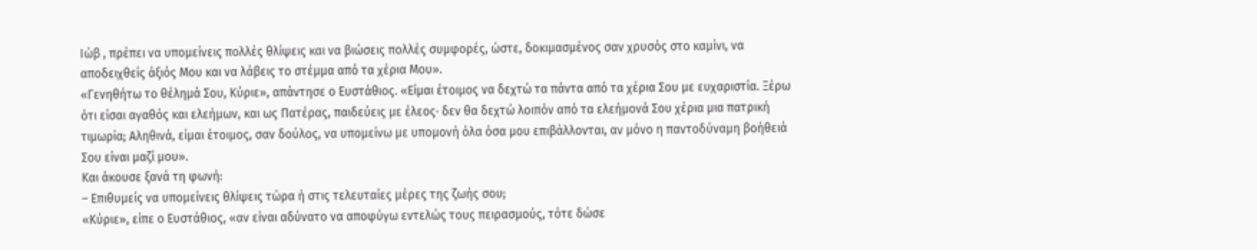Ιώβ , πρέπει να υπομείνεις πολλές θλίψεις και να βιώσεις πολλές συμφορές, ώστε, δοκιμασμένος σαν χρυσός στο καμίνι, να αποδειχθείς άξιός Μου και να λάβεις το στέμμα από τα χέρια Μου».
«Γενηθήτω το θέλημά Σου, Κύριε», απάντησε ο Ευστάθιος. «Είμαι έτοιμος να δεχτώ τα πάντα από τα χέρια Σου με ευχαριστία. Ξέρω ότι είσαι αγαθός και ελεήμων, και ως Πατέρας, παιδεύεις με έλεος· δεν θα δεχτώ λοιπόν από τα ελεήμονά Σου χέρια μια πατρική τιμωρία; Αληθινά, είμαι έτοιμος, σαν δούλος, να υπομείνω με υπομονή όλα όσα μου επιβάλλονται, αν μόνο η παντοδύναμη βοήθειά Σου είναι μαζί μου».
Και άκουσε ξανά τη φωνή:
– Επιθυμείς να υπομείνεις θλίψεις τώρα ή στις τελευταίες μέρες της ζωής σου;
«Κύριε», είπε ο Ευστάθιος, «αν είναι αδύνατο να αποφύγω εντελώς τους πειρασμούς, τότε δώσε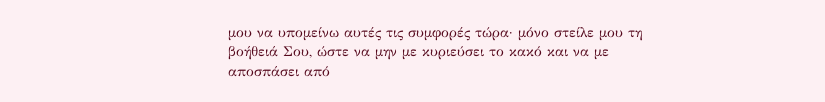μου να υπομείνω αυτές τις συμφορές τώρα· μόνο στείλε μου τη βοήθειά Σου, ώστε να μην με κυριεύσει το κακό και να με αποσπάσει από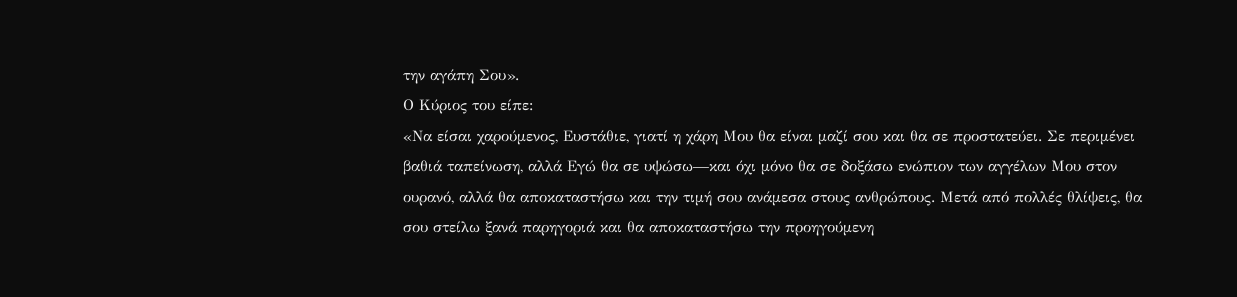την αγάπη Σου».
Ο Κύριος του είπε:
«Να είσαι χαρούμενος, Ευστάθιε, γιατί η χάρη Μου θα είναι μαζί σου και θα σε προστατεύει. Σε περιμένει βαθιά ταπείνωση, αλλά Εγώ θα σε υψώσω—και όχι μόνο θα σε δοξάσω ενώπιον των αγγέλων Μου στον ουρανό, αλλά θα αποκαταστήσω και την τιμή σου ανάμεσα στους ανθρώπους. Μετά από πολλές θλίψεις, θα σου στείλω ξανά παρηγοριά και θα αποκαταστήσω την προηγούμενη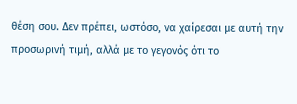θέση σου. Δεν πρέπει, ωστόσο, να χαίρεσαι με αυτή την προσωρινή τιμή, αλλά με το γεγονός ότι το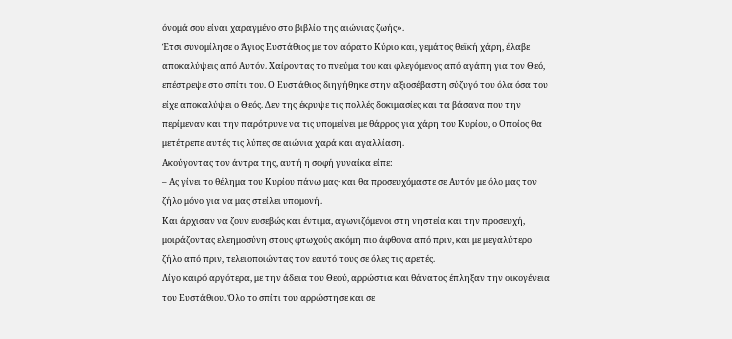όνομά σου είναι χαραγμένο στο βιβλίο της αιώνιας ζωής».
Έτσι συνομίλησε ο Άγιος Ευστάθιος με τον αόρατο Κύριο και, γεμάτος θεϊκή χάρη, έλαβε αποκαλύψεις από Αυτόν. Χαίροντας το πνεύμα του και φλεγόμενος από αγάπη για τον Θεό, επέστρεψε στο σπίτι του. Ο Ευστάθιος διηγήθηκε στην αξιοσέβαστη σύζυγό του όλα όσα του είχε αποκαλύψει ο Θεός. Δεν της έκρυψε τις πολλές δοκιμασίες και τα βάσανα που την περίμεναν και την παρότρυνε να τις υπομείνει με θάρρος για χάρη του Κυρίου, ο Οποίος θα μετέτρεπε αυτές τις λύπες σε αιώνια χαρά και αγαλλίαση.
Ακούγοντας τον άντρα της, αυτή η σοφή γυναίκα είπε:
– Ας γίνει το θέλημα του Κυρίου πάνω μας· και θα προσευχόμαστε σε Αυτόν με όλο μας τον ζήλο μόνο για να μας στείλει υπομονή.
Και άρχισαν να ζουν ευσεβώς και έντιμα, αγωνιζόμενοι στη νηστεία και την προσευχή, μοιράζοντας ελεημοσύνη στους φτωχούς ακόμη πιο άφθονα από πριν, και με μεγαλύτερο ζήλο από πριν, τελειοποιώντας τον εαυτό τους σε όλες τις αρετές.
Λίγο καιρό αργότερα, με την άδεια του Θεού, αρρώστια και θάνατος έπληξαν την οικογένεια του Ευστάθιου. Όλο το σπίτι του αρρώστησε και σε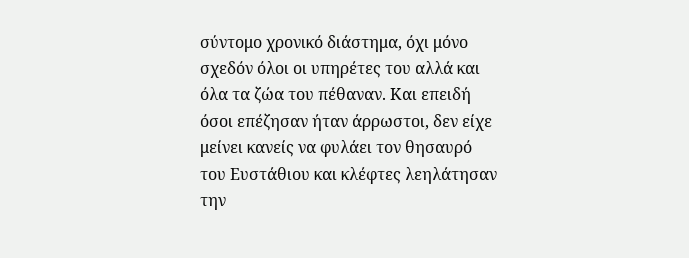σύντομο χρονικό διάστημα, όχι μόνο σχεδόν όλοι οι υπηρέτες του αλλά και όλα τα ζώα του πέθαναν. Και επειδή όσοι επέζησαν ήταν άρρωστοι, δεν είχε μείνει κανείς να φυλάει τον θησαυρό του Ευστάθιου και κλέφτες λεηλάτησαν την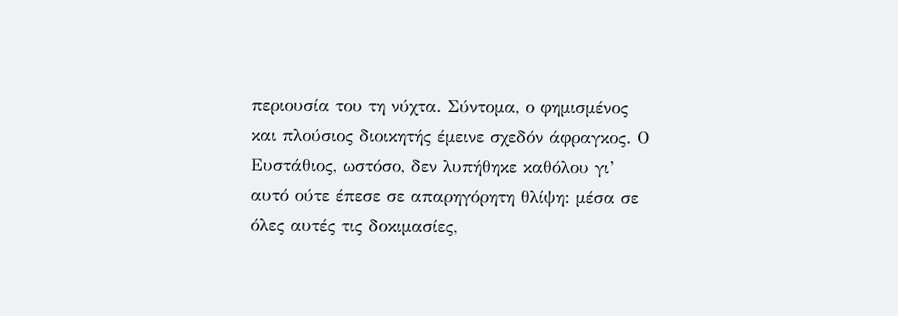περιουσία του τη νύχτα. Σύντομα, ο φημισμένος και πλούσιος διοικητής έμεινε σχεδόν άφραγκος. Ο Ευστάθιος, ωστόσο, δεν λυπήθηκε καθόλου γι’ αυτό ούτε έπεσε σε απαρηγόρητη θλίψη: μέσα σε όλες αυτές τις δοκιμασίες,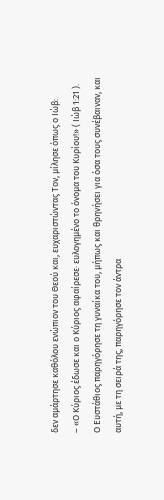δεν αμάρτησε καθόλου ενώπιον του Θεού και, ευχαριστώντας Τον, μίλησε όπως ο Ιώβ:
– «Ο Κύριος έδωσε και ο Κύριος αφαίρεσε· ευλογημένο το όνομα του Κυρίου!» ( Ιώβ 1:21 ).
Ο Ευστάθιος παρηγόρησε τη γυναίκα του, μήπως και θρηνήσει για όσα τους συνέβαιναν, και αυτή, με τη σειρά της, παρηγόρησε τον άντρα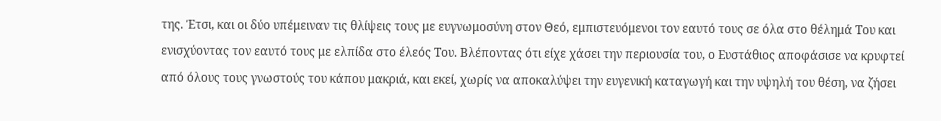της. Έτσι, και οι δύο υπέμειναν τις θλίψεις τους με ευγνωμοσύνη στον Θεό, εμπιστευόμενοι τον εαυτό τους σε όλα στο θέλημά Του και ενισχύοντας τον εαυτό τους με ελπίδα στο έλεός Του. Βλέποντας ότι είχε χάσει την περιουσία του, ο Ευστάθιος αποφάσισε να κρυφτεί από όλους τους γνωστούς του κάπου μακριά, και εκεί, χωρίς να αποκαλύψει την ευγενική καταγωγή και την υψηλή του θέση, να ζήσει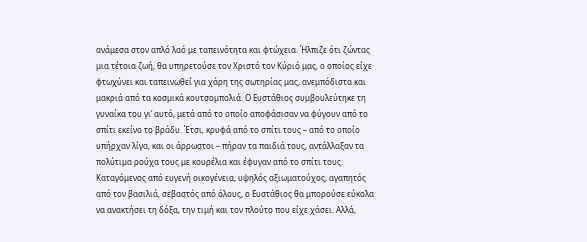ανάμεσα στον απλό λαό με ταπεινότητα και φτώχεια. Ήλπιζε ότι ζώντας μια τέτοια ζωή, θα υπηρετούσε τον Χριστό τον Κύριό μας, ο οποίος είχε φτωχύνει και ταπεινωθεί για χάρη της σωτηρίας μας, ανεμπόδιστα και μακριά από τα κοσμικά κουτσομπολιά. Ο Ευστάθιος συμβουλεύτηκε τη γυναίκα του γι’ αυτό, μετά από το οποίο αποφάσισαν να φύγουν από το σπίτι εκείνο το βράδυ. Έτσι, κρυφά από το σπίτι τους – από το οποίο υπήρχαν λίγα, και οι άρρωστοι – πήραν τα παιδιά τους, αντάλλαξαν τα πολύτιμα ρούχα τους με κουρέλια και έφυγαν από το σπίτι τους. Καταγόμενος από ευγενή οικογένεια, υψηλός αξιωματούχος, αγαπητός από τον βασιλιά, σεβαστός από όλους, ο Ευστάθιος θα μπορούσε εύκολα να ανακτήσει τη δόξα, την τιμή και τον πλούτο που είχε χάσει. Αλλά,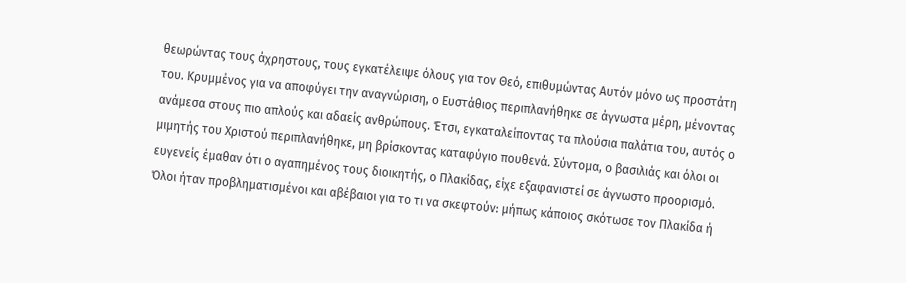θεωρώντας τους άχρηστους, τους εγκατέλειψε όλους για τον Θεό, επιθυμώντας Αυτόν μόνο ως προστάτη του. Κρυμμένος για να αποφύγει την αναγνώριση, ο Ευστάθιος περιπλανήθηκε σε άγνωστα μέρη, μένοντας ανάμεσα στους πιο απλούς και αδαείς ανθρώπους. Έτσι, εγκαταλείποντας τα πλούσια παλάτια του, αυτός ο μιμητής του Χριστού περιπλανήθηκε, μη βρίσκοντας καταφύγιο πουθενά. Σύντομα, ο βασιλιάς και όλοι οι ευγενείς έμαθαν ότι ο αγαπημένος τους διοικητής, ο Πλακίδας, είχε εξαφανιστεί σε άγνωστο προορισμό. Όλοι ήταν προβληματισμένοι και αβέβαιοι για το τι να σκεφτούν: μήπως κάποιος σκότωσε τον Πλακίδα ή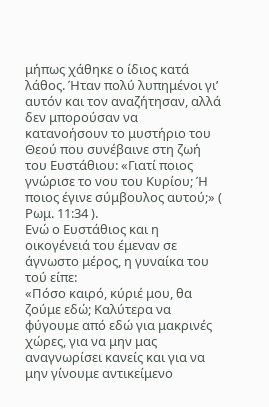μήπως χάθηκε ο ίδιος κατά λάθος. Ήταν πολύ λυπημένοι γι’ αυτόν και τον αναζήτησαν, αλλά δεν μπορούσαν να κατανοήσουν το μυστήριο του Θεού που συνέβαινε στη ζωή του Ευστάθιου: «Γιατί ποιος γνώρισε το νου του Κυρίου; Ή ποιος έγινε σύμβουλος αυτού;» ( Ρωμ. 11:34 ).
Ενώ ο Ευστάθιος και η οικογένειά του έμεναν σε άγνωστο μέρος, η γυναίκα του τού είπε:
«Πόσο καιρό, κύριέ μου, θα ζούμε εδώ; Καλύτερα να φύγουμε από εδώ για μακρινές χώρες, για να μην μας αναγνωρίσει κανείς και για να μην γίνουμε αντικείμενο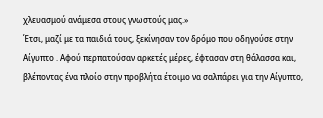χλευασμού ανάμεσα στους γνωστούς μας.»
Έτσι, μαζί με τα παιδιά τους, ξεκίνησαν τον δρόμο που οδηγούσε στην Αίγυπτο . Αφού περπατούσαν αρκετές μέρες, έφτασαν στη θάλασσα και, βλέποντας ένα πλοίο στην προβλήτα έτοιμο να σαλπάρει για την Αίγυπτο,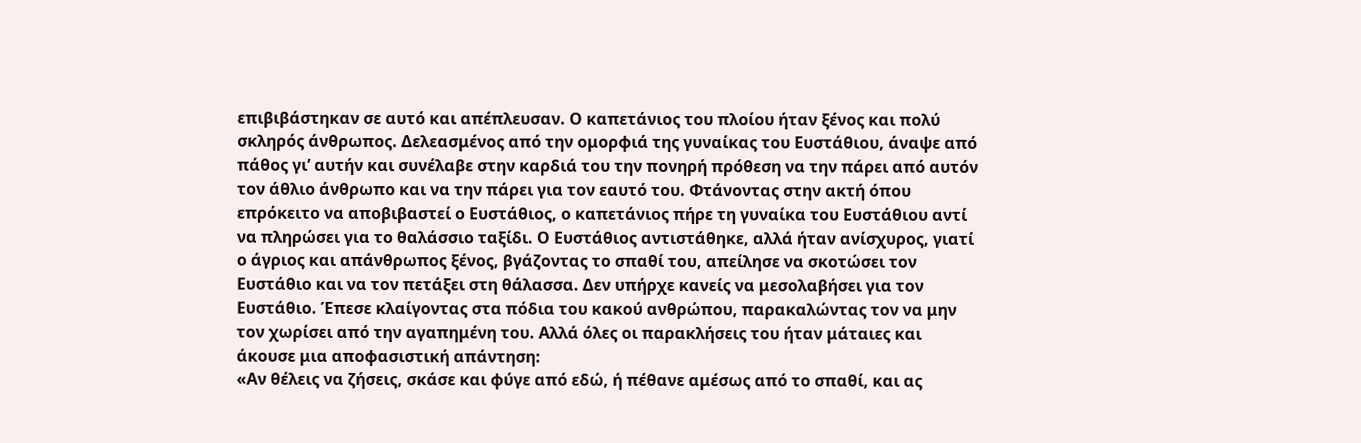επιβιβάστηκαν σε αυτό και απέπλευσαν. Ο καπετάνιος του πλοίου ήταν ξένος και πολύ σκληρός άνθρωπος. Δελεασμένος από την ομορφιά της γυναίκας του Ευστάθιου, άναψε από πάθος γι’ αυτήν και συνέλαβε στην καρδιά του την πονηρή πρόθεση να την πάρει από αυτόν τον άθλιο άνθρωπο και να την πάρει για τον εαυτό του. Φτάνοντας στην ακτή όπου επρόκειτο να αποβιβαστεί ο Ευστάθιος, ο καπετάνιος πήρε τη γυναίκα του Ευστάθιου αντί να πληρώσει για το θαλάσσιο ταξίδι. Ο Ευστάθιος αντιστάθηκε, αλλά ήταν ανίσχυρος, γιατί ο άγριος και απάνθρωπος ξένος, βγάζοντας το σπαθί του, απείλησε να σκοτώσει τον Ευστάθιο και να τον πετάξει στη θάλασσα. Δεν υπήρχε κανείς να μεσολαβήσει για τον Ευστάθιο. Έπεσε κλαίγοντας στα πόδια του κακού ανθρώπου, παρακαλώντας τον να μην τον χωρίσει από την αγαπημένη του. Αλλά όλες οι παρακλήσεις του ήταν μάταιες και άκουσε μια αποφασιστική απάντηση:
«Αν θέλεις να ζήσεις, σκάσε και φύγε από εδώ, ή πέθανε αμέσως από το σπαθί, και ας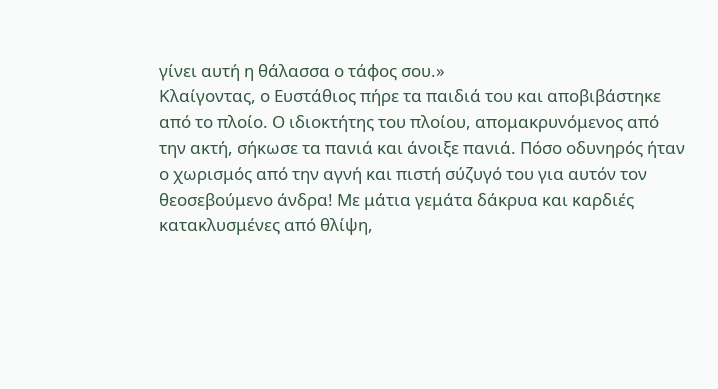γίνει αυτή η θάλασσα ο τάφος σου.»
Κλαίγοντας, ο Ευστάθιος πήρε τα παιδιά του και αποβιβάστηκε από το πλοίο. Ο ιδιοκτήτης του πλοίου, απομακρυνόμενος από την ακτή, σήκωσε τα πανιά και άνοιξε πανιά. Πόσο οδυνηρός ήταν ο χωρισμός από την αγνή και πιστή σύζυγό του για αυτόν τον θεοσεβούμενο άνδρα! Με μάτια γεμάτα δάκρυα και καρδιές κατακλυσμένες από θλίψη,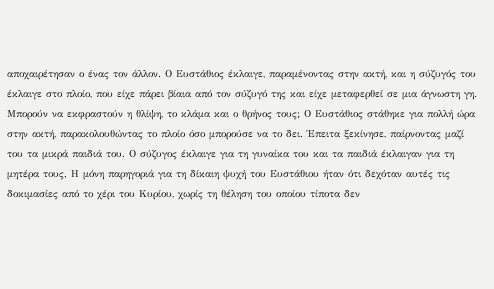αποχαιρέτησαν ο ένας τον άλλον. Ο Ευστάθιος έκλαιγε, παραμένοντας στην ακτή, και η σύζυγός του έκλαιγε στο πλοίο, που είχε πάρει βίαια από τον σύζυγό της και είχε μεταφερθεί σε μια άγνωστη γη. Μπορούν να εκφραστούν η θλίψη, το κλάμα και ο θρήνος τους; Ο Ευστάθιος στάθηκε για πολλή ώρα στην ακτή, παρακολουθώντας το πλοίο όσο μπορούσε να το δει. Έπειτα ξεκίνησε, παίρνοντας μαζί του τα μικρά παιδιά του. Ο σύζυγος έκλαιγε για τη γυναίκα του και τα παιδιά έκλαιγαν για τη μητέρα τους. Η μόνη παρηγοριά για τη δίκαιη ψυχή του Ευστάθιου ήταν ότι δεχόταν αυτές τις δοκιμασίες από το χέρι του Κυρίου, χωρίς τη θέληση του οποίου τίποτα δεν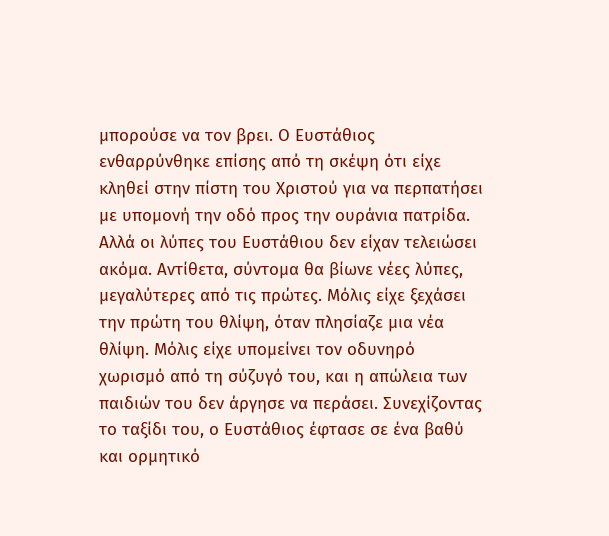μπορούσε να τον βρει. Ο Ευστάθιος ενθαρρύνθηκε επίσης από τη σκέψη ότι είχε κληθεί στην πίστη του Χριστού για να περπατήσει με υπομονή την οδό προς την ουράνια πατρίδα.
Αλλά οι λύπες του Ευστάθιου δεν είχαν τελειώσει ακόμα. Αντίθετα, σύντομα θα βίωνε νέες λύπες, μεγαλύτερες από τις πρώτες. Μόλις είχε ξεχάσει την πρώτη του θλίψη, όταν πλησίαζε μια νέα θλίψη. Μόλις είχε υπομείνει τον οδυνηρό χωρισμό από τη σύζυγό του, και η απώλεια των παιδιών του δεν άργησε να περάσει. Συνεχίζοντας το ταξίδι του, ο Ευστάθιος έφτασε σε ένα βαθύ και ορμητικό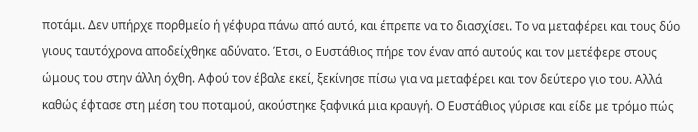ποτάμι. Δεν υπήρχε πορθμείο ή γέφυρα πάνω από αυτό, και έπρεπε να το διασχίσει. Το να μεταφέρει και τους δύο γιους ταυτόχρονα αποδείχθηκε αδύνατο. Έτσι, ο Ευστάθιος πήρε τον έναν από αυτούς και τον μετέφερε στους ώμους του στην άλλη όχθη. Αφού τον έβαλε εκεί, ξεκίνησε πίσω για να μεταφέρει και τον δεύτερο γιο του. Αλλά καθώς έφτασε στη μέση του ποταμού, ακούστηκε ξαφνικά μια κραυγή. Ο Ευστάθιος γύρισε και είδε με τρόμο πώς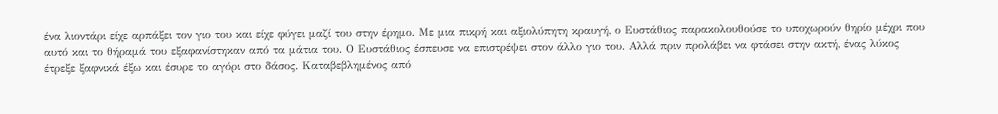ένα λιοντάρι είχε αρπάξει τον γιο του και είχε φύγει μαζί του στην έρημο. Με μια πικρή και αξιολύπητη κραυγή, ο Ευστάθιος παρακολουθούσε το υποχωρούν θηρίο μέχρι που αυτό και το θήραμά του εξαφανίστηκαν από τα μάτια του. Ο Ευστάθιος έσπευσε να επιστρέψει στον άλλο γιο του. Αλλά πριν προλάβει να φτάσει στην ακτή, ένας λύκος έτρεξε ξαφνικά έξω και έσυρε το αγόρι στο δάσος. Καταβεβλημένος από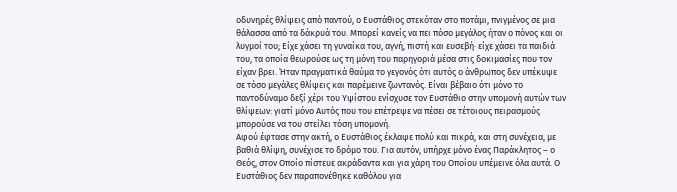οδυνηρές θλίψεις από παντού, ο Ευστάθιος στεκόταν στο ποτάμι, πνιγμένος σε μια θάλασσα από τα δάκρυά του. Μπορεί κανείς να πει πόσο μεγάλος ήταν ο πόνος και οι λυγμοί του; Είχε χάσει τη γυναίκα του, αγνή, πιστή και ευσεβή· είχε χάσει τα παιδιά του, τα οποία θεωρούσε ως τη μόνη του παρηγοριά μέσα στις δοκιμασίες που τον είχαν βρει. Ήταν πραγματικά θαύμα το γεγονός ότι αυτός ο άνθρωπος δεν υπέκυψε σε τόσο μεγάλες θλίψεις και παρέμεινε ζωντανός. Είναι βέβαιο ότι μόνο το παντοδύναμο δεξί χέρι του Υψίστου ενίσχυσε τον Ευστάθιο στην υπομονή αυτών των θλίψεων: γιατί μόνο Αυτός που του επέτρεψε να πέσει σε τέτοιους πειρασμούς μπορούσε να του στείλει τόση υπομονή.
Αφού έφτασε στην ακτή, ο Ευστάθιος έκλαψε πολύ και πικρά, και στη συνέχεια, με βαθιά θλίψη, συνέχισε το δρόμο του. Για αυτόν, υπήρχε μόνο ένας Παράκλητος – ο Θεός, στον Οποίο πίστευε ακράδαντα και για χάρη του Οποίου υπέμεινε όλα αυτά. Ο Ευστάθιος δεν παραπονέθηκε καθόλου για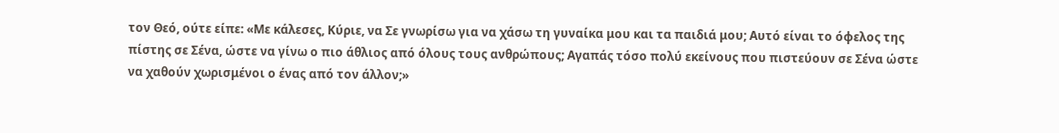τον Θεό, ούτε είπε: «Με κάλεσες, Κύριε, να Σε γνωρίσω για να χάσω τη γυναίκα μου και τα παιδιά μου; Αυτό είναι το όφελος της πίστης σε Σένα, ώστε να γίνω ο πιο άθλιος από όλους τους ανθρώπους; Αγαπάς τόσο πολύ εκείνους που πιστεύουν σε Σένα ώστε να χαθούν χωρισμένοι ο ένας από τον άλλον;»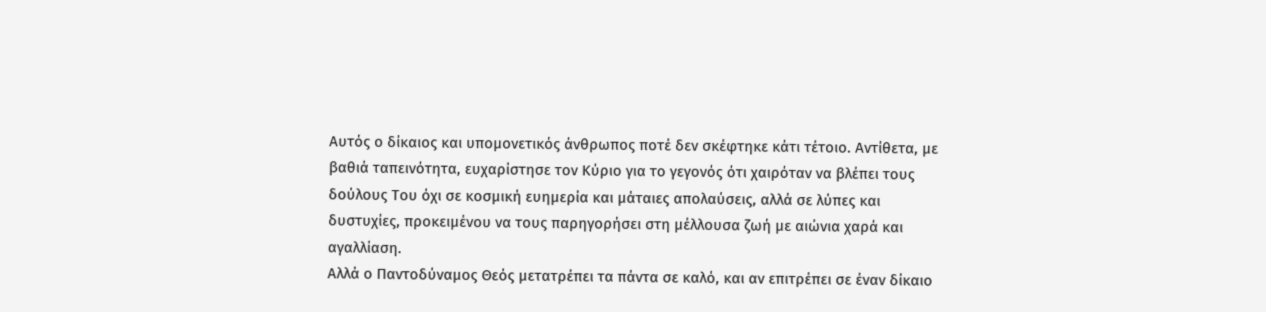Αυτός ο δίκαιος και υπομονετικός άνθρωπος ποτέ δεν σκέφτηκε κάτι τέτοιο. Αντίθετα, με βαθιά ταπεινότητα, ευχαρίστησε τον Κύριο για το γεγονός ότι χαιρόταν να βλέπει τους δούλους Του όχι σε κοσμική ευημερία και μάταιες απολαύσεις, αλλά σε λύπες και δυστυχίες, προκειμένου να τους παρηγορήσει στη μέλλουσα ζωή με αιώνια χαρά και αγαλλίαση.
Αλλά ο Παντοδύναμος Θεός μετατρέπει τα πάντα σε καλό, και αν επιτρέπει σε έναν δίκαιο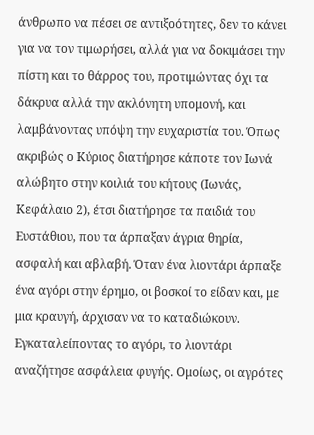άνθρωπο να πέσει σε αντιξοότητες, δεν το κάνει για να τον τιμωρήσει, αλλά για να δοκιμάσει την πίστη και το θάρρος του, προτιμώντας όχι τα δάκρυα αλλά την ακλόνητη υπομονή, και λαμβάνοντας υπόψη την ευχαριστία του. Όπως ακριβώς ο Κύριος διατήρησε κάποτε τον Ιωνά αλώβητο στην κοιλιά του κήτους (Ιωνάς, Κεφάλαιο 2), έτσι διατήρησε τα παιδιά του Ευστάθιου, που τα άρπαξαν άγρια θηρία, ασφαλή και αβλαβή. Όταν ένα λιοντάρι άρπαξε ένα αγόρι στην έρημο, οι βοσκοί το είδαν και, με μια κραυγή, άρχισαν να το καταδιώκουν. Εγκαταλείποντας το αγόρι, το λιοντάρι αναζήτησε ασφάλεια φυγής. Ομοίως, οι αγρότες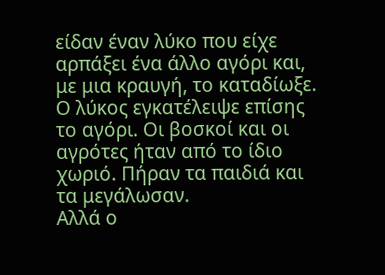είδαν έναν λύκο που είχε αρπάξει ένα άλλο αγόρι και, με μια κραυγή, το καταδίωξε. Ο λύκος εγκατέλειψε επίσης το αγόρι. Οι βοσκοί και οι αγρότες ήταν από το ίδιο χωριό. Πήραν τα παιδιά και τα μεγάλωσαν.
Αλλά ο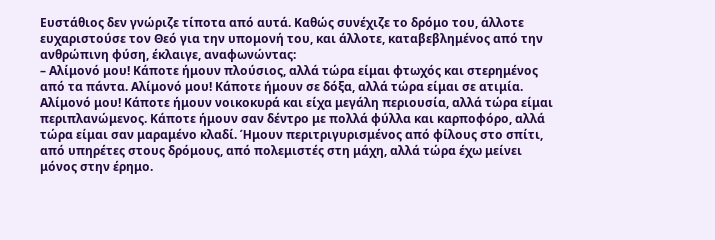Ευστάθιος δεν γνώριζε τίποτα από αυτά. Καθώς συνέχιζε το δρόμο του, άλλοτε ευχαριστούσε τον Θεό για την υπομονή του, και άλλοτε, καταβεβλημένος από την ανθρώπινη φύση, έκλαιγε, αναφωνώντας:
– Αλίμονό μου! Κάποτε ήμουν πλούσιος, αλλά τώρα είμαι φτωχός και στερημένος από τα πάντα. Αλίμονό μου! Κάποτε ήμουν σε δόξα, αλλά τώρα είμαι σε ατιμία. Αλίμονό μου! Κάποτε ήμουν νοικοκυρά και είχα μεγάλη περιουσία, αλλά τώρα είμαι περιπλανώμενος. Κάποτε ήμουν σαν δέντρο με πολλά φύλλα και καρποφόρο, αλλά τώρα είμαι σαν μαραμένο κλαδί. Ήμουν περιτριγυρισμένος από φίλους στο σπίτι, από υπηρέτες στους δρόμους, από πολεμιστές στη μάχη, αλλά τώρα έχω μείνει μόνος στην έρημο.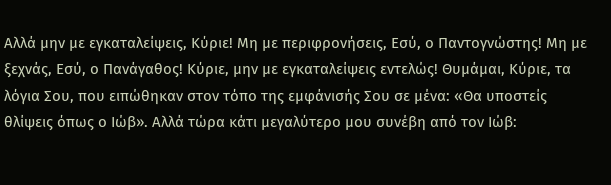Αλλά μην με εγκαταλείψεις, Κύριε! Μη με περιφρονήσεις, Εσύ, ο Παντογνώστης! Μη με ξεχνάς, Εσύ, ο Πανάγαθος! Κύριε, μην με εγκαταλείψεις εντελώς! Θυμάμαι, Κύριε, τα λόγια Σου, που ειπώθηκαν στον τόπο της εμφάνισής Σου σε μένα: «Θα υποστείς θλίψεις όπως ο Ιώβ». Αλλά τώρα κάτι μεγαλύτερο μου συνέβη από τον Ιώβ: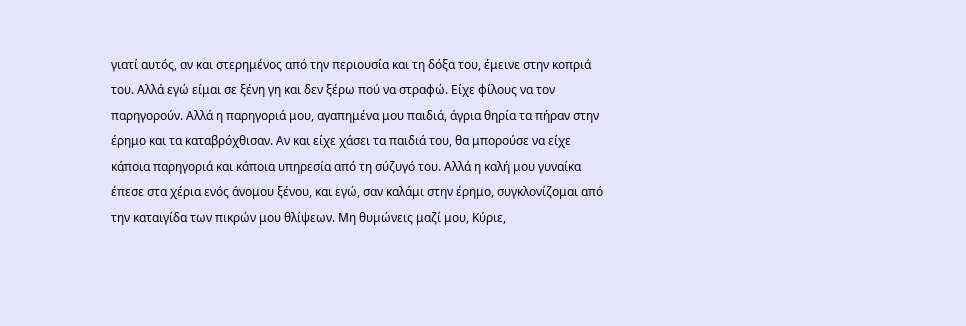γιατί αυτός, αν και στερημένος από την περιουσία και τη δόξα του, έμεινε στην κοπριά του. Αλλά εγώ είμαι σε ξένη γη και δεν ξέρω πού να στραφώ. Είχε φίλους να τον παρηγορούν. Αλλά η παρηγοριά μου, αγαπημένα μου παιδιά, άγρια θηρία τα πήραν στην έρημο και τα καταβρόχθισαν. Αν και είχε χάσει τα παιδιά του, θα μπορούσε να είχε κάποια παρηγοριά και κάποια υπηρεσία από τη σύζυγό του. Αλλά η καλή μου γυναίκα έπεσε στα χέρια ενός άνομου ξένου, και εγώ, σαν καλάμι στην έρημο, συγκλονίζομαι από την καταιγίδα των πικρών μου θλίψεων. Μη θυμώνεις μαζί μου, Κύριε,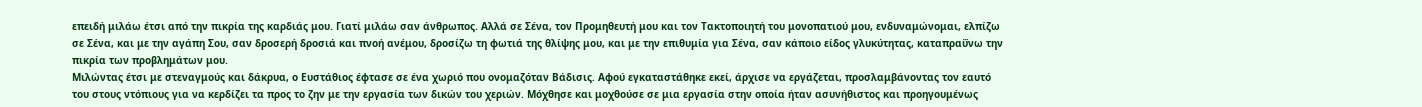επειδή μιλάω έτσι από την πικρία της καρδιάς μου. Γιατί μιλάω σαν άνθρωπος. Αλλά σε Σένα, τον Προμηθευτή μου και τον Τακτοποιητή του μονοπατιού μου, ενδυναμώνομαι, ελπίζω σε Σένα, και με την αγάπη Σου, σαν δροσερή δροσιά και πνοή ανέμου, δροσίζω τη φωτιά της θλίψης μου, και με την επιθυμία για Σένα, σαν κάποιο είδος γλυκύτητας, καταπραΰνω την πικρία των προβλημάτων μου.
Μιλώντας έτσι με στεναγμούς και δάκρυα, ο Ευστάθιος έφτασε σε ένα χωριό που ονομαζόταν Βάδισις. Αφού εγκαταστάθηκε εκεί, άρχισε να εργάζεται, προσλαμβάνοντας τον εαυτό του στους ντόπιους για να κερδίζει τα προς το ζην με την εργασία των δικών του χεριών. Μόχθησε και μοχθούσε σε μια εργασία στην οποία ήταν ασυνήθιστος και προηγουμένως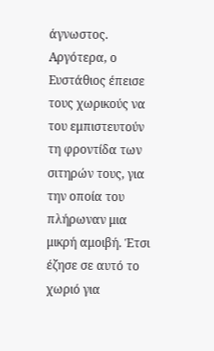άγνωστος. Αργότερα, ο Ευστάθιος έπεισε τους χωρικούς να του εμπιστευτούν τη φροντίδα των σιτηρών τους, για την οποία του πλήρωναν μια μικρή αμοιβή. Έτσι έζησε σε αυτό το χωριό για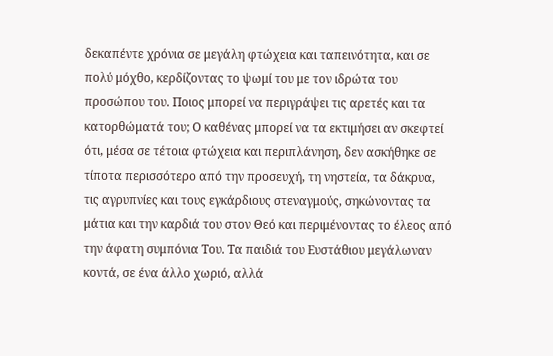δεκαπέντε χρόνια σε μεγάλη φτώχεια και ταπεινότητα, και σε πολύ μόχθο, κερδίζοντας το ψωμί του με τον ιδρώτα του προσώπου του. Ποιος μπορεί να περιγράψει τις αρετές και τα κατορθώματά του; Ο καθένας μπορεί να τα εκτιμήσει αν σκεφτεί ότι, μέσα σε τέτοια φτώχεια και περιπλάνηση, δεν ασκήθηκε σε τίποτα περισσότερο από την προσευχή, τη νηστεία, τα δάκρυα, τις αγρυπνίες και τους εγκάρδιους στεναγμούς, σηκώνοντας τα μάτια και την καρδιά του στον Θεό και περιμένοντας το έλεος από την άφατη συμπόνια Του. Τα παιδιά του Ευστάθιου μεγάλωναν κοντά, σε ένα άλλο χωριό, αλλά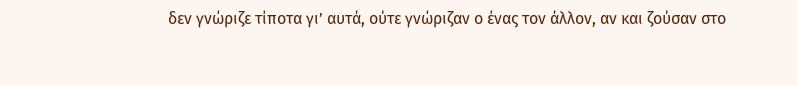δεν γνώριζε τίποτα γι’ αυτά, ούτε γνώριζαν ο ένας τον άλλον, αν και ζούσαν στο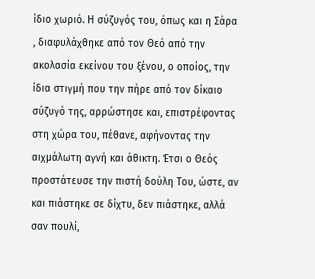ίδιο χωριό. Η σύζυγός του, όπως και η Σάρα , διαφυλάχθηκε από τον Θεό από την ακολασία εκείνου του ξένου, ο οποίος, την ίδια στιγμή που την πήρε από τον δίκαιο σύζυγό της, αρρώστησε και, επιστρέφοντας στη χώρα του, πέθανε, αφήνοντας την αιχμάλωτη αγνή και άθικτη. Έτσι ο Θεός προστάτευσε την πιστή δούλη Του, ώστε, αν και πιάστηκε σε δίχτυ, δεν πιάστηκε, αλλά σαν πουλί,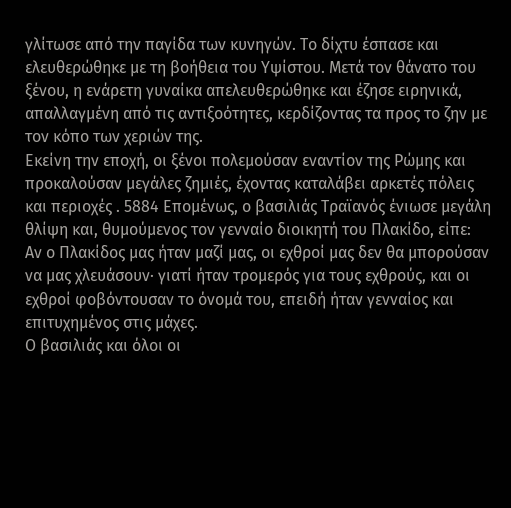γλίτωσε από την παγίδα των κυνηγών. Το δίχτυ έσπασε και ελευθερώθηκε με τη βοήθεια του Υψίστου. Μετά τον θάνατο του ξένου, η ενάρετη γυναίκα απελευθερώθηκε και έζησε ειρηνικά, απαλλαγμένη από τις αντιξοότητες, κερδίζοντας τα προς το ζην με τον κόπο των χεριών της.
Εκείνη την εποχή, οι ξένοι πολεμούσαν εναντίον της Ρώμης και προκαλούσαν μεγάλες ζημιές, έχοντας καταλάβει αρκετές πόλεις και περιοχές . 5884 Επομένως, ο βασιλιάς Τραϊανός ένιωσε μεγάλη θλίψη και, θυμούμενος τον γενναίο διοικητή του Πλακίδο, είπε:
Αν ο Πλακίδος μας ήταν μαζί μας, οι εχθροί μας δεν θα μπορούσαν να μας χλευάσουν· γιατί ήταν τρομερός για τους εχθρούς, και οι εχθροί φοβόντουσαν το όνομά του, επειδή ήταν γενναίος και επιτυχημένος στις μάχες.
Ο βασιλιάς και όλοι οι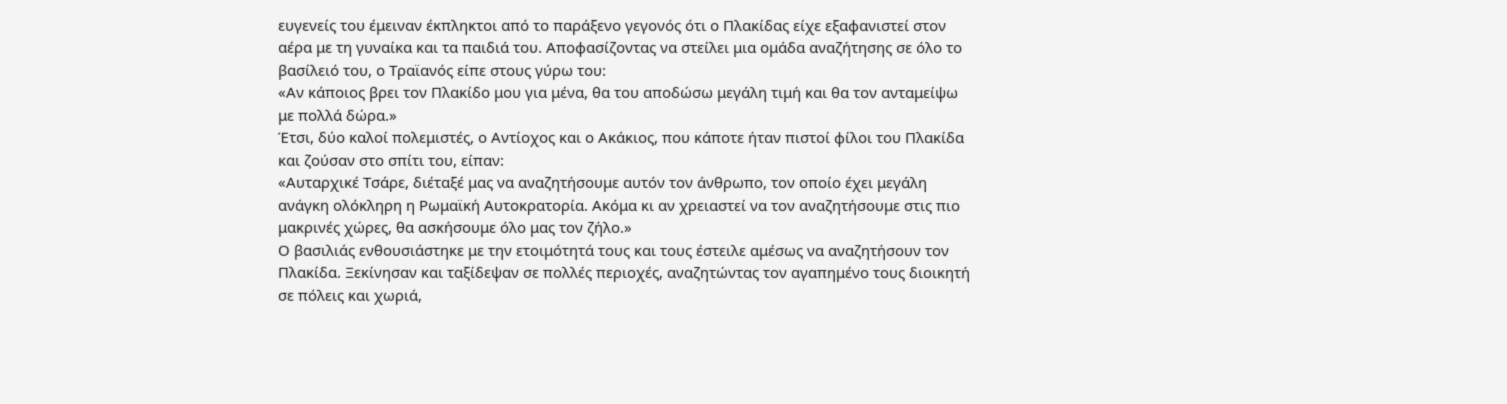ευγενείς του έμειναν έκπληκτοι από το παράξενο γεγονός ότι ο Πλακίδας είχε εξαφανιστεί στον αέρα με τη γυναίκα και τα παιδιά του. Αποφασίζοντας να στείλει μια ομάδα αναζήτησης σε όλο το βασίλειό του, ο Τραϊανός είπε στους γύρω του:
«Αν κάποιος βρει τον Πλακίδο μου για μένα, θα του αποδώσω μεγάλη τιμή και θα τον ανταμείψω με πολλά δώρα.»
Έτσι, δύο καλοί πολεμιστές, ο Αντίοχος και ο Ακάκιος, που κάποτε ήταν πιστοί φίλοι του Πλακίδα και ζούσαν στο σπίτι του, είπαν:
«Αυταρχικέ Τσάρε, διέταξέ μας να αναζητήσουμε αυτόν τον άνθρωπο, τον οποίο έχει μεγάλη ανάγκη ολόκληρη η Ρωμαϊκή Αυτοκρατορία. Ακόμα κι αν χρειαστεί να τον αναζητήσουμε στις πιο μακρινές χώρες, θα ασκήσουμε όλο μας τον ζήλο.»
Ο βασιλιάς ενθουσιάστηκε με την ετοιμότητά τους και τους έστειλε αμέσως να αναζητήσουν τον Πλακίδα. Ξεκίνησαν και ταξίδεψαν σε πολλές περιοχές, αναζητώντας τον αγαπημένο τους διοικητή σε πόλεις και χωριά,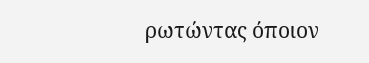ρωτώντας όποιον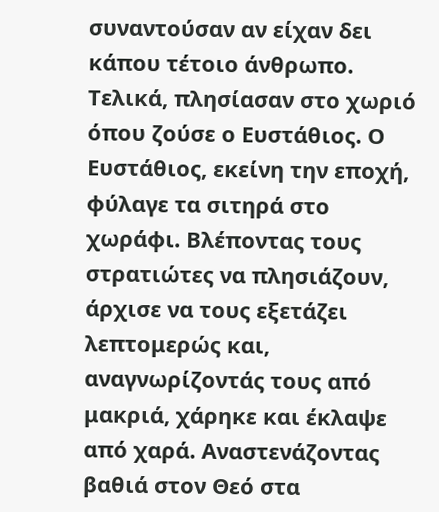συναντούσαν αν είχαν δει κάπου τέτοιο άνθρωπο. Τελικά, πλησίασαν στο χωριό όπου ζούσε ο Ευστάθιος. Ο Ευστάθιος, εκείνη την εποχή, φύλαγε τα σιτηρά στο χωράφι. Βλέποντας τους στρατιώτες να πλησιάζουν, άρχισε να τους εξετάζει λεπτομερώς και, αναγνωρίζοντάς τους από μακριά, χάρηκε και έκλαψε από χαρά. Αναστενάζοντας βαθιά στον Θεό στα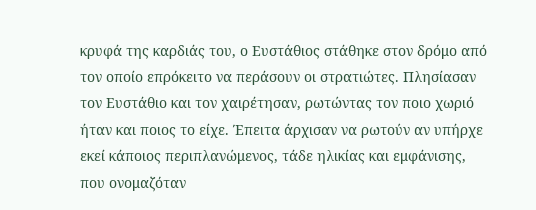κρυφά της καρδιάς του, ο Ευστάθιος στάθηκε στον δρόμο από τον οποίο επρόκειτο να περάσουν οι στρατιώτες. Πλησίασαν τον Ευστάθιο και τον χαιρέτησαν, ρωτώντας τον ποιο χωριό ήταν και ποιος το είχε. Έπειτα άρχισαν να ρωτούν αν υπήρχε εκεί κάποιος περιπλανώμενος, τάδε ηλικίας και εμφάνισης, που ονομαζόταν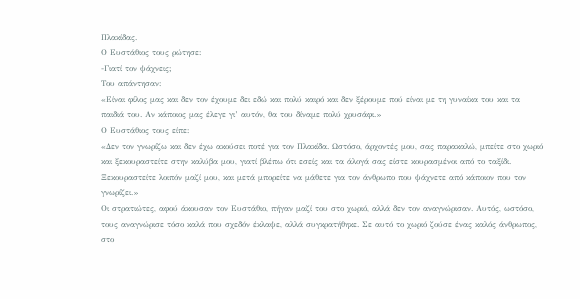Πλακίδας.
Ο Ευστάθιος τους ρώτησε:
-Γιατί τον ψάχνεις;
Του απάντησαν:
«Είναι φίλος μας και δεν τον έχουμε δει εδώ και πολύ καιρό και δεν ξέρουμε πού είναι με τη γυναίκα του και τα παιδιά του. Αν κάποιος μας έλεγε γι’ αυτόν, θα του δίναμε πολύ χρυσάφι.»
Ο Ευστάθιος τους είπε:
«Δεν τον γνωρίζω και δεν έχω ακούσει ποτέ για τον Πλακίδα. Ωστόσο, άρχοντές μου, σας παρακαλώ, μπείτε στο χωριό και ξεκουραστείτε στην καλύβα μου, γιατί βλέπω ότι εσείς και τα άλογά σας είστε κουρασμένοι από το ταξίδι. Ξεκουραστείτε λοιπόν μαζί μου, και μετά μπορείτε να μάθετε για τον άνθρωπο που ψάχνετε από κάποιον που τον γνωρίζει.»
Οι στρατιώτες, αφού άκουσαν τον Ευστάθιο, πήγαν μαζί του στο χωριό, αλλά δεν τον αναγνώρισαν. Αυτός, ωστόσο, τους αναγνώρισε τόσο καλά που σχεδόν έκλαψε, αλλά συγκρατήθηκε. Σε αυτό το χωριό ζούσε ένας καλός άνθρωπος, στο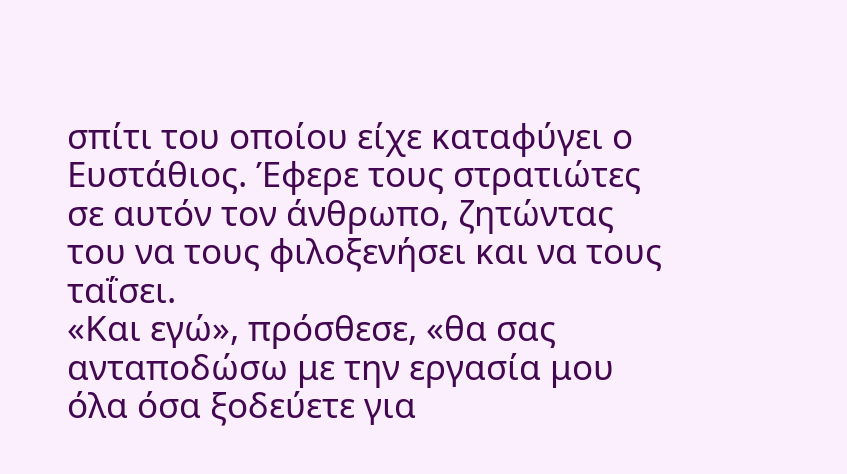σπίτι του οποίου είχε καταφύγει ο Ευστάθιος. Έφερε τους στρατιώτες σε αυτόν τον άνθρωπο, ζητώντας του να τους φιλοξενήσει και να τους ταΐσει.
«Και εγώ», πρόσθεσε, «θα σας ανταποδώσω με την εργασία μου όλα όσα ξοδεύετε για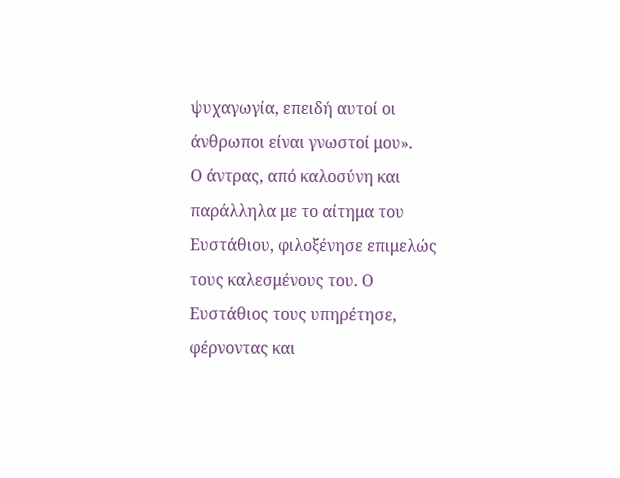ψυχαγωγία, επειδή αυτοί οι άνθρωποι είναι γνωστοί μου».
Ο άντρας, από καλοσύνη και παράλληλα με το αίτημα του Ευστάθιου, φιλοξένησε επιμελώς τους καλεσμένους του. Ο Ευστάθιος τους υπηρέτησε, φέρνοντας και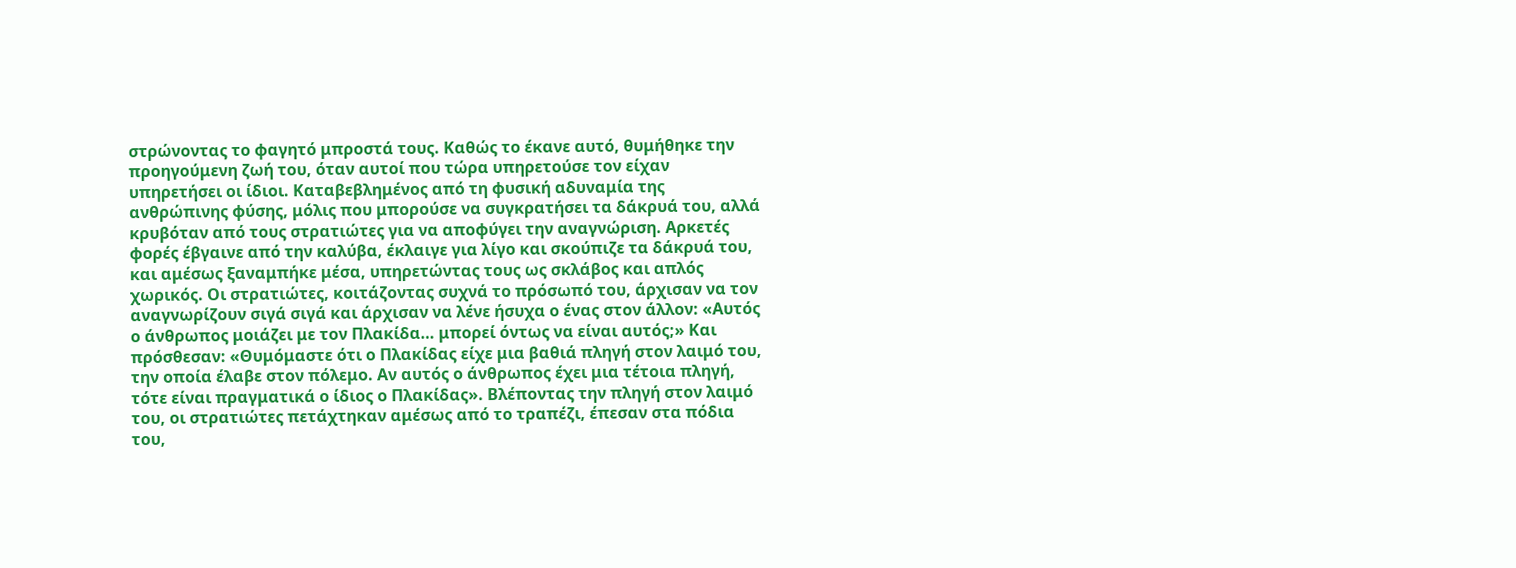στρώνοντας το φαγητό μπροστά τους. Καθώς το έκανε αυτό, θυμήθηκε την προηγούμενη ζωή του, όταν αυτοί που τώρα υπηρετούσε τον είχαν υπηρετήσει οι ίδιοι. Καταβεβλημένος από τη φυσική αδυναμία της ανθρώπινης φύσης, μόλις που μπορούσε να συγκρατήσει τα δάκρυά του, αλλά κρυβόταν από τους στρατιώτες για να αποφύγει την αναγνώριση. Αρκετές φορές έβγαινε από την καλύβα, έκλαιγε για λίγο και σκούπιζε τα δάκρυά του, και αμέσως ξαναμπήκε μέσα, υπηρετώντας τους ως σκλάβος και απλός χωρικός. Οι στρατιώτες, κοιτάζοντας συχνά το πρόσωπό του, άρχισαν να τον αναγνωρίζουν σιγά σιγά και άρχισαν να λένε ήσυχα ο ένας στον άλλον: «Αυτός ο άνθρωπος μοιάζει με τον Πλακίδα… μπορεί όντως να είναι αυτός;» Και πρόσθεσαν: «Θυμόμαστε ότι ο Πλακίδας είχε μια βαθιά πληγή στον λαιμό του, την οποία έλαβε στον πόλεμο. Αν αυτός ο άνθρωπος έχει μια τέτοια πληγή, τότε είναι πραγματικά ο ίδιος ο Πλακίδας». Βλέποντας την πληγή στον λαιμό του, οι στρατιώτες πετάχτηκαν αμέσως από το τραπέζι, έπεσαν στα πόδια του,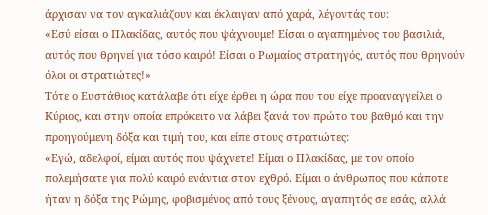άρχισαν να τον αγκαλιάζουν και έκλαιγαν από χαρά, λέγοντάς του:
«Εσύ είσαι ο Πλακίδας, αυτός που ψάχνουμε! Είσαι ο αγαπημένος του βασιλιά, αυτός που θρηνεί για τόσο καιρό! Είσαι ο Ρωμαίος στρατηγός, αυτός που θρηνούν όλοι οι στρατιώτες!»
Τότε ο Ευστάθιος κατάλαβε ότι είχε έρθει η ώρα που του είχε προαναγγείλει ο Κύριος, και στην οποία επρόκειτο να λάβει ξανά τον πρώτο του βαθμό και την προηγούμενη δόξα και τιμή του, και είπε στους στρατιώτες:
«Εγώ, αδελφοί, είμαι αυτός που ψάχνετε! Είμαι ο Πλακίδας, με τον οποίο πολεμήσατε για πολύ καιρό ενάντια στον εχθρό. Είμαι ο άνθρωπος που κάποτε ήταν η δόξα της Ρώμης, φοβισμένος από τους ξένους, αγαπητός σε εσάς, αλλά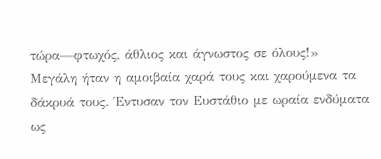τώρα—φτωχός, άθλιος και άγνωστος σε όλους!»
Μεγάλη ήταν η αμοιβαία χαρά τους και χαρούμενα τα δάκρυά τους. Έντυσαν τον Ευστάθιο με ωραία ενδύματα ως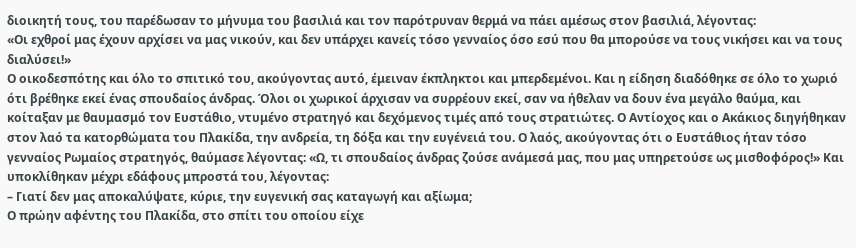διοικητή τους, του παρέδωσαν το μήνυμα του βασιλιά και τον παρότρυναν θερμά να πάει αμέσως στον βασιλιά, λέγοντας:
«Οι εχθροί μας έχουν αρχίσει να μας νικούν, και δεν υπάρχει κανείς τόσο γενναίος όσο εσύ που θα μπορούσε να τους νικήσει και να τους διαλύσει!»
Ο οικοδεσπότης και όλο το σπιτικό του, ακούγοντας αυτό, έμειναν έκπληκτοι και μπερδεμένοι. Και η είδηση διαδόθηκε σε όλο το χωριό ότι βρέθηκε εκεί ένας σπουδαίος άνδρας. Όλοι οι χωρικοί άρχισαν να συρρέουν εκεί, σαν να ήθελαν να δουν ένα μεγάλο θαύμα, και κοίταξαν με θαυμασμό τον Ευστάθιο, ντυμένο στρατηγό και δεχόμενος τιμές από τους στρατιώτες. Ο Αντίοχος και ο Ακάκιος διηγήθηκαν στον λαό τα κατορθώματα του Πλακίδα, την ανδρεία, τη δόξα και την ευγένειά του. Ο λαός, ακούγοντας ότι ο Ευστάθιος ήταν τόσο γενναίος Ρωμαίος στρατηγός, θαύμασε λέγοντας: «Ω, τι σπουδαίος άνδρας ζούσε ανάμεσά μας, που μας υπηρετούσε ως μισθοφόρος!» Και υποκλίθηκαν μέχρι εδάφους μπροστά του, λέγοντας:
– Γιατί δεν μας αποκαλύψατε, κύριε, την ευγενική σας καταγωγή και αξίωμα;
Ο πρώην αφέντης του Πλακίδα, στο σπίτι του οποίου είχε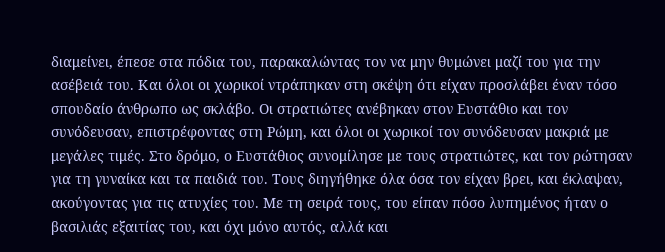διαμείνει, έπεσε στα πόδια του, παρακαλώντας τον να μην θυμώνει μαζί του για την ασέβειά του. Και όλοι οι χωρικοί ντράπηκαν στη σκέψη ότι είχαν προσλάβει έναν τόσο σπουδαίο άνθρωπο ως σκλάβο. Οι στρατιώτες ανέβηκαν στον Ευστάθιο και τον συνόδευσαν, επιστρέφοντας στη Ρώμη, και όλοι οι χωρικοί τον συνόδευσαν μακριά με μεγάλες τιμές. Στο δρόμο, ο Ευστάθιος συνομίλησε με τους στρατιώτες, και τον ρώτησαν για τη γυναίκα και τα παιδιά του. Τους διηγήθηκε όλα όσα τον είχαν βρει, και έκλαψαν, ακούγοντας για τις ατυχίες του. Με τη σειρά τους, του είπαν πόσο λυπημένος ήταν ο βασιλιάς εξαιτίας του, και όχι μόνο αυτός, αλλά και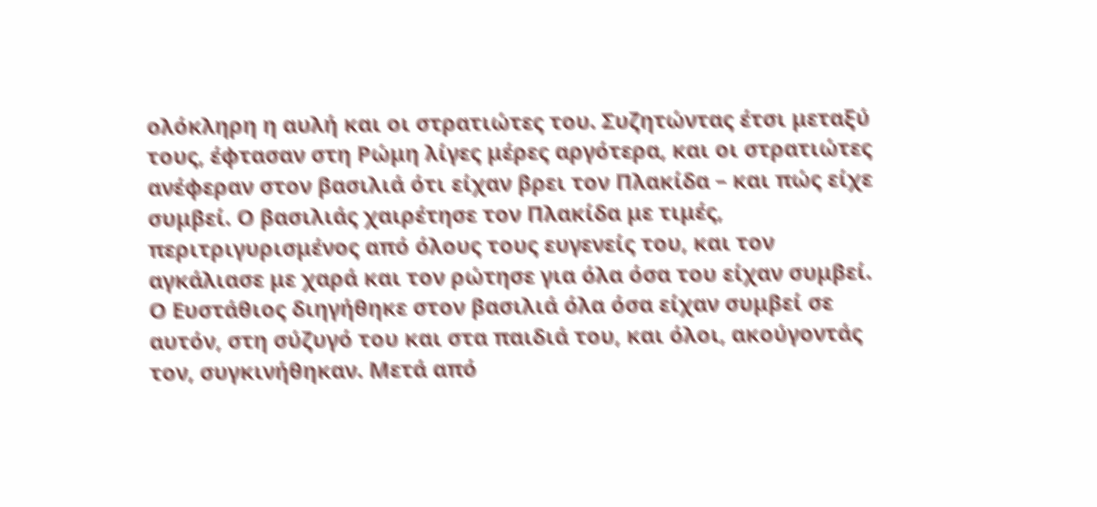ολόκληρη η αυλή και οι στρατιώτες του. Συζητώντας έτσι μεταξύ τους, έφτασαν στη Ρώμη λίγες μέρες αργότερα, και οι στρατιώτες ανέφεραν στον βασιλιά ότι είχαν βρει τον Πλακίδα – και πώς είχε συμβεί. Ο βασιλιάς χαιρέτησε τον Πλακίδα με τιμές, περιτριγυρισμένος από όλους τους ευγενείς του, και τον αγκάλιασε με χαρά και τον ρώτησε για όλα όσα του είχαν συμβεί. Ο Ευστάθιος διηγήθηκε στον βασιλιά όλα όσα είχαν συμβεί σε αυτόν, στη σύζυγό του και στα παιδιά του, και όλοι, ακούγοντάς τον, συγκινήθηκαν. Μετά από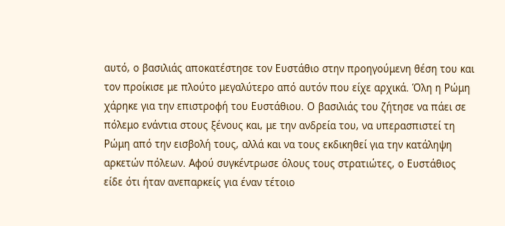αυτό, ο βασιλιάς αποκατέστησε τον Ευστάθιο στην προηγούμενη θέση του και τον προίκισε με πλούτο μεγαλύτερο από αυτόν που είχε αρχικά. Όλη η Ρώμη χάρηκε για την επιστροφή του Ευστάθιου. Ο βασιλιάς του ζήτησε να πάει σε πόλεμο ενάντια στους ξένους και, με την ανδρεία του, να υπερασπιστεί τη Ρώμη από την εισβολή τους, αλλά και να τους εκδικηθεί για την κατάληψη αρκετών πόλεων. Αφού συγκέντρωσε όλους τους στρατιώτες, ο Ευστάθιος είδε ότι ήταν ανεπαρκείς για έναν τέτοιο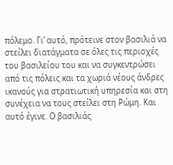πόλεμο. Γι’ αυτό, πρότεινε στον βασιλιά να στείλει διατάγματα σε όλες τις περιοχές του βασιλείου του και να συγκεντρώσει από τις πόλεις και τα χωριά νέους άνδρες ικανούς για στρατιωτική υπηρεσία και στη συνέχεια να τους στείλει στη Ρώμη. Και αυτό έγινε. Ο βασιλιάς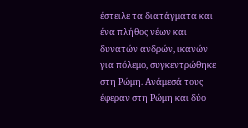έστειλε τα διατάγματα και ένα πλήθος νέων και δυνατών ανδρών, ικανών για πόλεμο, συγκεντρώθηκε στη Ρώμη. Ανάμεσά τους έφεραν στη Ρώμη και δύο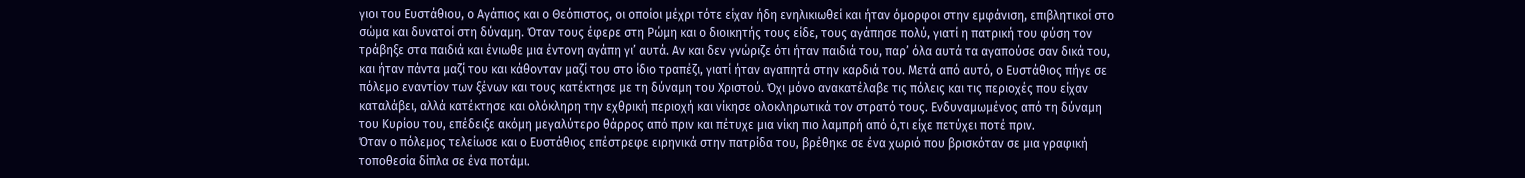γιοι του Ευστάθιου, ο Αγάπιος και ο Θεόπιστος, οι οποίοι μέχρι τότε είχαν ήδη ενηλικιωθεί και ήταν όμορφοι στην εμφάνιση, επιβλητικοί στο σώμα και δυνατοί στη δύναμη. Όταν τους έφερε στη Ρώμη και ο διοικητής τους είδε, τους αγάπησε πολύ, γιατί η πατρική του φύση τον τράβηξε στα παιδιά και ένιωθε μια έντονη αγάπη γι’ αυτά. Αν και δεν γνώριζε ότι ήταν παιδιά του, παρ’ όλα αυτά τα αγαπούσε σαν δικά του, και ήταν πάντα μαζί του και κάθονταν μαζί του στο ίδιο τραπέζι, γιατί ήταν αγαπητά στην καρδιά του. Μετά από αυτό, ο Ευστάθιος πήγε σε πόλεμο εναντίον των ξένων και τους κατέκτησε με τη δύναμη του Χριστού. Όχι μόνο ανακατέλαβε τις πόλεις και τις περιοχές που είχαν καταλάβει, αλλά κατέκτησε και ολόκληρη την εχθρική περιοχή και νίκησε ολοκληρωτικά τον στρατό τους. Ενδυναμωμένος από τη δύναμη του Κυρίου του, επέδειξε ακόμη μεγαλύτερο θάρρος από πριν και πέτυχε μια νίκη πιο λαμπρή από ό,τι είχε πετύχει ποτέ πριν.
Όταν ο πόλεμος τελείωσε και ο Ευστάθιος επέστρεφε ειρηνικά στην πατρίδα του, βρέθηκε σε ένα χωριό που βρισκόταν σε μια γραφική τοποθεσία δίπλα σε ένα ποτάμι.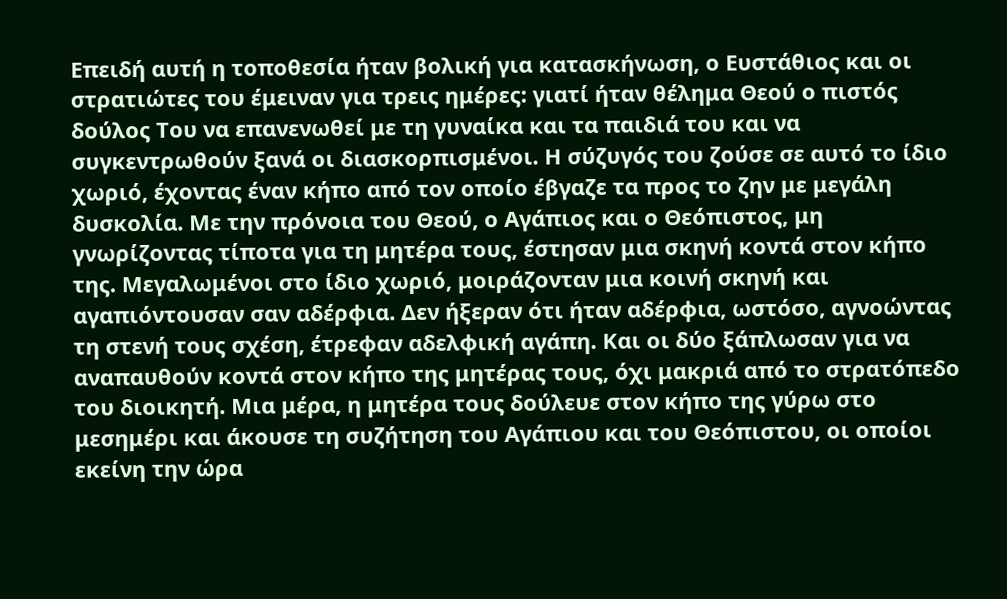Επειδή αυτή η τοποθεσία ήταν βολική για κατασκήνωση, ο Ευστάθιος και οι στρατιώτες του έμειναν για τρεις ημέρες: γιατί ήταν θέλημα Θεού ο πιστός δούλος Του να επανενωθεί με τη γυναίκα και τα παιδιά του και να συγκεντρωθούν ξανά οι διασκορπισμένοι. Η σύζυγός του ζούσε σε αυτό το ίδιο χωριό, έχοντας έναν κήπο από τον οποίο έβγαζε τα προς το ζην με μεγάλη δυσκολία. Με την πρόνοια του Θεού, ο Αγάπιος και ο Θεόπιστος, μη γνωρίζοντας τίποτα για τη μητέρα τους, έστησαν μια σκηνή κοντά στον κήπο της. Μεγαλωμένοι στο ίδιο χωριό, μοιράζονταν μια κοινή σκηνή και αγαπιόντουσαν σαν αδέρφια. Δεν ήξεραν ότι ήταν αδέρφια, ωστόσο, αγνοώντας τη στενή τους σχέση, έτρεφαν αδελφική αγάπη. Και οι δύο ξάπλωσαν για να αναπαυθούν κοντά στον κήπο της μητέρας τους, όχι μακριά από το στρατόπεδο του διοικητή. Μια μέρα, η μητέρα τους δούλευε στον κήπο της γύρω στο μεσημέρι και άκουσε τη συζήτηση του Αγάπιου και του Θεόπιστου, οι οποίοι εκείνη την ώρα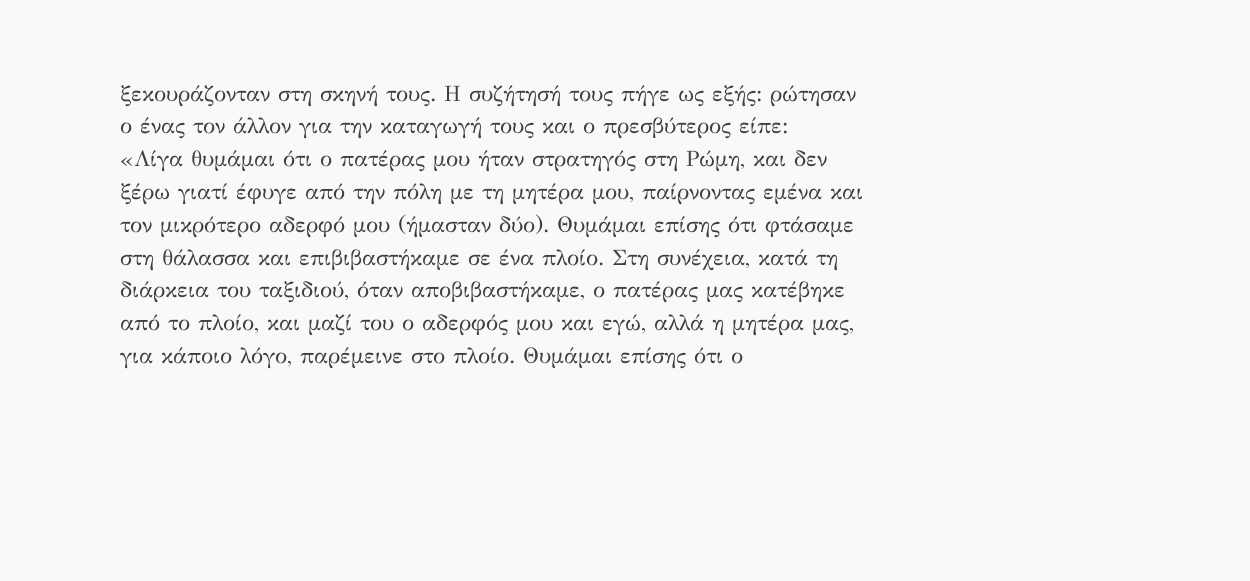ξεκουράζονταν στη σκηνή τους. Η συζήτησή τους πήγε ως εξής: ρώτησαν ο ένας τον άλλον για την καταγωγή τους και ο πρεσβύτερος είπε:
«Λίγα θυμάμαι ότι ο πατέρας μου ήταν στρατηγός στη Ρώμη, και δεν ξέρω γιατί έφυγε από την πόλη με τη μητέρα μου, παίρνοντας εμένα και τον μικρότερο αδερφό μου (ήμασταν δύο). Θυμάμαι επίσης ότι φτάσαμε στη θάλασσα και επιβιβαστήκαμε σε ένα πλοίο. Στη συνέχεια, κατά τη διάρκεια του ταξιδιού, όταν αποβιβαστήκαμε, ο πατέρας μας κατέβηκε από το πλοίο, και μαζί του ο αδερφός μου και εγώ, αλλά η μητέρα μας, για κάποιο λόγο, παρέμεινε στο πλοίο. Θυμάμαι επίσης ότι ο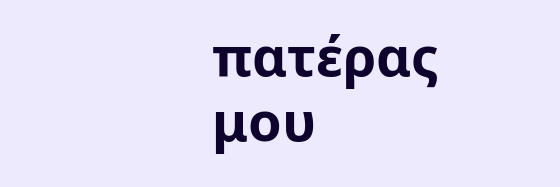πατέρας μου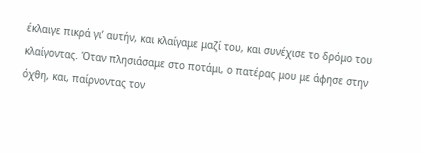έκλαιγε πικρά γι’ αυτήν, και κλαίγαμε μαζί του, και συνέχισε το δρόμο του κλαίγοντας. Όταν πλησιάσαμε στο ποτάμι, ο πατέρας μου με άφησε στην όχθη, και, παίρνοντας τον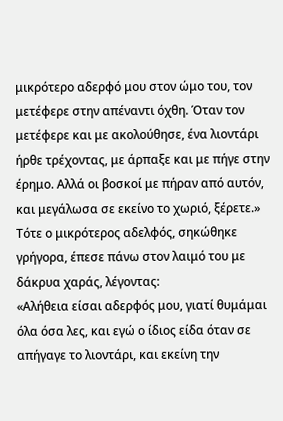μικρότερο αδερφό μου στον ώμο του, τον μετέφερε στην απέναντι όχθη. Όταν τον μετέφερε και με ακολούθησε, ένα λιοντάρι ήρθε τρέχοντας, με άρπαξε και με πήγε στην έρημο. Αλλά οι βοσκοί με πήραν από αυτόν, και μεγάλωσα σε εκείνο το χωριό, ξέρετε.»
Τότε ο μικρότερος αδελφός, σηκώθηκε γρήγορα, έπεσε πάνω στον λαιμό του με δάκρυα χαράς, λέγοντας:
«Αλήθεια είσαι αδερφός μου, γιατί θυμάμαι όλα όσα λες, και εγώ ο ίδιος είδα όταν σε απήγαγε το λιοντάρι, και εκείνη την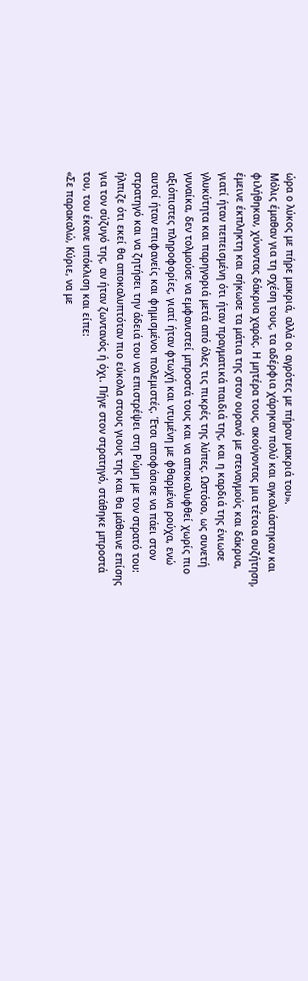ώρα ο λύκος με πήρε μακριά, αλλά οι αγρότες με πήραν μακριά του».
Μόλις έμαθαν για τη σχέση τους, τα αδέρφια χάρηκαν πολύ και αγκαλιάστηκαν και φιλήθηκαν, χύνοντας δάκρυα χαράς. Η μητέρα τους, ακούγοντας μια τέτοια συζήτηση, έμεινε έκπληκτη και σήκωσε τα μάτια της στον ουρανό με στεναγμούς και δάκρυα, γιατί ήταν πεπεισμένη ότι ήταν πραγματικά παιδιά της, και η καρδιά της ένιωσε γλυκύτητα και παρηγοριά μετά από όλες τις πικρές της λύπες. Ωστόσο, ως συνετή γυναίκα, δεν τολμούσε να εμφανιστεί μπροστά τους και να αποκαλυφθεί χωρίς πιο αξιόπιστες πληροφορίες, γιατί ήταν φτωχή και ντυμένη με φθαρμένα ρούχα, ενώ αυτοί ήταν επιφανείς και φημισμένοι πολεμιστές. Έτσι αποφάσισε να πάει στον στρατηγό και να ζητήσει την άδειά του να επιστρέψει στη Ρώμη με τον στρατό του: ήλπιζε ότι εκεί θα αποκαλυπτόταν πιο εύκολα στους γιους της και θα μάθαινε επίσης για τον σύζυγό της, αν ήταν ζωντανός ή όχι. Πήγε στον στρατηγό, στάθηκε μπροστά του, του έκανε υπόκλιση και είπε:
«Σε παρακαλώ, Κύριε, να με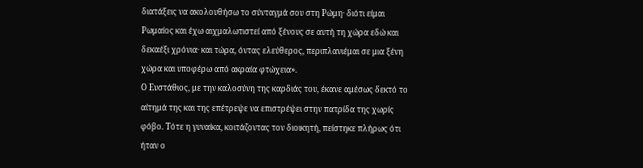διατάξεις να ακολουθήσω το σύνταγμά σου στη Ρώμη· διότι είμαι Ρωμαίος και έχω αιχμαλωτιστεί από ξένους σε αυτή τη χώρα εδώ και δεκαέξι χρόνια· και τώρα, όντας ελεύθερος, περιπλανιέμαι σε μια ξένη χώρα και υποφέρω από ακραία φτώχεια».
Ο Ευστάθιος, με την καλοσύνη της καρδιάς του, έκανε αμέσως δεκτό το αίτημά της και της επέτρεψε να επιστρέψει στην πατρίδα της χωρίς φόβο. Τότε η γυναίκα, κοιτάζοντας τον διοικητή, πείστηκε πλήρως ότι ήταν ο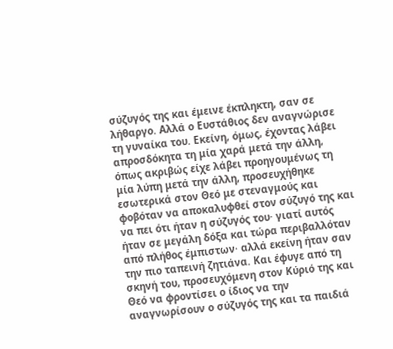σύζυγός της και έμεινε έκπληκτη, σαν σε λήθαργο. Αλλά ο Ευστάθιος δεν αναγνώρισε τη γυναίκα του. Εκείνη, όμως, έχοντας λάβει απροσδόκητα τη μία χαρά μετά την άλλη, όπως ακριβώς είχε λάβει προηγουμένως τη μία λύπη μετά την άλλη, προσευχήθηκε εσωτερικά στον Θεό με στεναγμούς και φοβόταν να αποκαλυφθεί στον σύζυγό της και να πει ότι ήταν η σύζυγός του· γιατί αυτός ήταν σε μεγάλη δόξα και τώρα περιβαλλόταν από πλήθος έμπιστων· αλλά εκείνη ήταν σαν την πιο ταπεινή ζητιάνα. Και έφυγε από τη σκηνή του, προσευχόμενη στον Κύριό της και Θεό να φροντίσει ο ίδιος να την αναγνωρίσουν ο σύζυγός της και τα παιδιά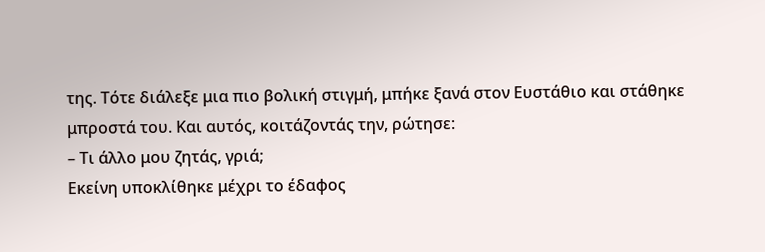της. Τότε διάλεξε μια πιο βολική στιγμή, μπήκε ξανά στον Ευστάθιο και στάθηκε μπροστά του. Και αυτός, κοιτάζοντάς την, ρώτησε:
– Τι άλλο μου ζητάς, γριά;
Εκείνη υποκλίθηκε μέχρι το έδαφος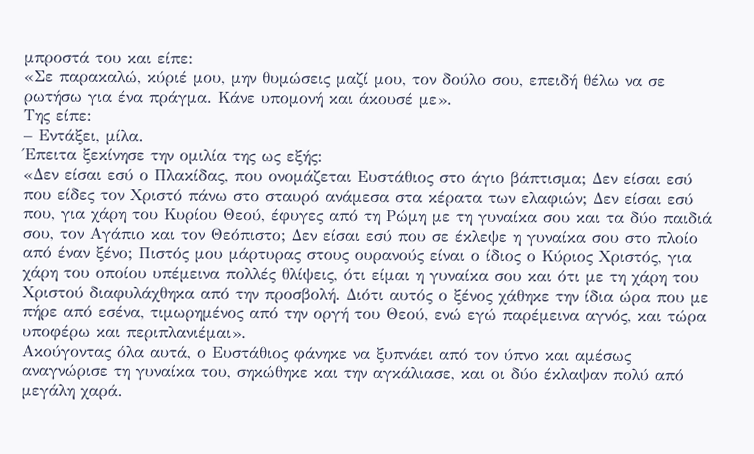μπροστά του και είπε:
«Σε παρακαλώ, κύριέ μου, μην θυμώσεις μαζί μου, τον δούλο σου, επειδή θέλω να σε ρωτήσω για ένα πράγμα. Κάνε υπομονή και άκουσέ με».
Της είπε:
– Εντάξει, μίλα.
Έπειτα ξεκίνησε την ομιλία της ως εξής:
«Δεν είσαι εσύ ο Πλακίδας, που ονομάζεται Ευστάθιος στο άγιο βάπτισμα; Δεν είσαι εσύ που είδες τον Χριστό πάνω στο σταυρό ανάμεσα στα κέρατα των ελαφιών; Δεν είσαι εσύ που, για χάρη του Κυρίου Θεού, έφυγες από τη Ρώμη με τη γυναίκα σου και τα δύο παιδιά σου, τον Αγάπιο και τον Θεόπιστο; Δεν είσαι εσύ που σε έκλεψε η γυναίκα σου στο πλοίο από έναν ξένο; Πιστός μου μάρτυρας στους ουρανούς είναι ο ίδιος ο Κύριος Χριστός, για χάρη του οποίου υπέμεινα πολλές θλίψεις, ότι είμαι η γυναίκα σου και ότι με τη χάρη του Χριστού διαφυλάχθηκα από την προσβολή. Διότι αυτός ο ξένος χάθηκε την ίδια ώρα που με πήρε από εσένα, τιμωρημένος από την οργή του Θεού, ενώ εγώ παρέμεινα αγνός, και τώρα υποφέρω και περιπλανιέμαι».
Ακούγοντας όλα αυτά, ο Ευστάθιος φάνηκε να ξυπνάει από τον ύπνο και αμέσως αναγνώρισε τη γυναίκα του, σηκώθηκε και την αγκάλιασε, και οι δύο έκλαψαν πολύ από μεγάλη χαρά.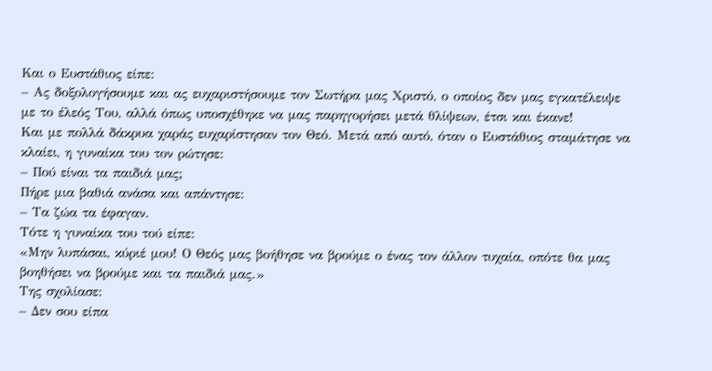Και ο Ευστάθιος είπε:
– Ας δοξολογήσουμε και ας ευχαριστήσουμε τον Σωτήρα μας Χριστό, ο οποίος δεν μας εγκατέλειψε με το έλεός Του, αλλά όπως υποσχέθηκε να μας παρηγορήσει μετά θλίψεων, έτσι και έκανε!
Και με πολλά δάκρυα χαράς ευχαρίστησαν τον Θεό. Μετά από αυτό, όταν ο Ευστάθιος σταμάτησε να κλαίει, η γυναίκα του τον ρώτησε:
– Πού είναι τα παιδιά μας;
Πήρε μια βαθιά ανάσα και απάντησε:
– Τα ζώα τα έφαγαν.
Τότε η γυναίκα του τού είπε:
«Μην λυπάσαι, κύριέ μου! Ο Θεός μας βοήθησε να βρούμε ο ένας τον άλλον τυχαία, οπότε θα μας βοηθήσει να βρούμε και τα παιδιά μας.»
Της σχολίασε:
– Δεν σου είπα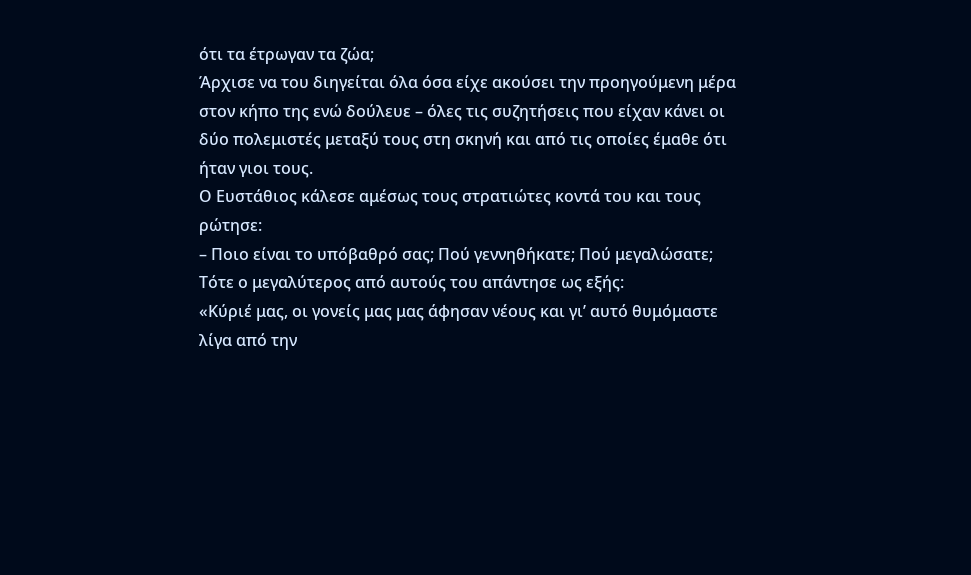ότι τα έτρωγαν τα ζώα;
Άρχισε να του διηγείται όλα όσα είχε ακούσει την προηγούμενη μέρα στον κήπο της ενώ δούλευε – όλες τις συζητήσεις που είχαν κάνει οι δύο πολεμιστές μεταξύ τους στη σκηνή και από τις οποίες έμαθε ότι ήταν γιοι τους.
Ο Ευστάθιος κάλεσε αμέσως τους στρατιώτες κοντά του και τους ρώτησε:
– Ποιο είναι το υπόβαθρό σας; Πού γεννηθήκατε; Πού μεγαλώσατε;
Τότε ο μεγαλύτερος από αυτούς του απάντησε ως εξής:
«Κύριέ μας, οι γονείς μας μας άφησαν νέους και γι’ αυτό θυμόμαστε λίγα από την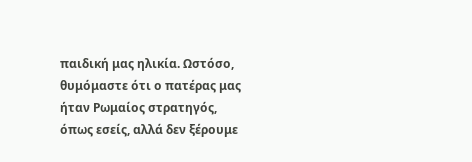παιδική μας ηλικία. Ωστόσο, θυμόμαστε ότι ο πατέρας μας ήταν Ρωμαίος στρατηγός, όπως εσείς, αλλά δεν ξέρουμε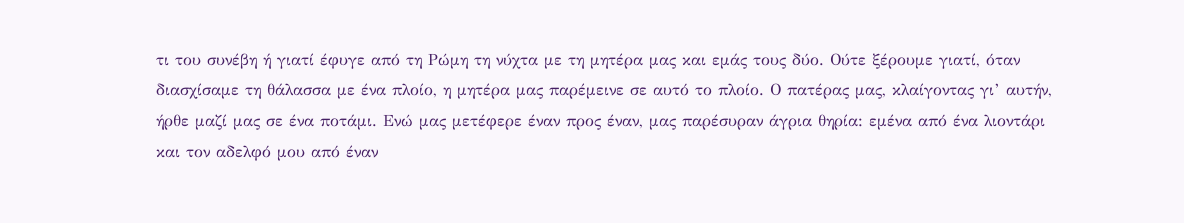τι του συνέβη ή γιατί έφυγε από τη Ρώμη τη νύχτα με τη μητέρα μας και εμάς τους δύο. Ούτε ξέρουμε γιατί, όταν διασχίσαμε τη θάλασσα με ένα πλοίο, η μητέρα μας παρέμεινε σε αυτό το πλοίο. Ο πατέρας μας, κλαίγοντας γι’ αυτήν, ήρθε μαζί μας σε ένα ποτάμι. Ενώ μας μετέφερε έναν προς έναν, μας παρέσυραν άγρια θηρία: εμένα από ένα λιοντάρι και τον αδελφό μου από έναν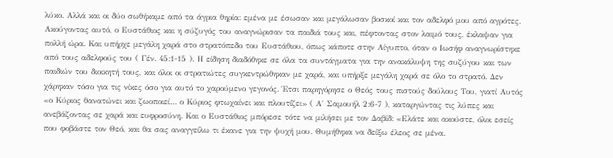λύκο. Αλλά και οι δύο σωθήκαμε από τα άγρια θηρία: εμένα με έσωσαν και μεγάλωσαν βοσκοί και τον αδελφό μου από αγρότες.
Ακούγοντας αυτό, ο Ευστάθιος και η σύζυγός του αναγνώρισαν τα παιδιά τους και, πέφτοντας στον λαιμό τους, έκλαψαν για πολλή ώρα. Και υπήρχε μεγάλη χαρά στο στρατόπεδο του Ευστάθιου, όπως κάποτε στην Αίγυπτο, όταν ο Ιωσήφ αναγνωρίστηκε από τους αδελφούς του ( Γέν. 45:1-15 ). Η είδηση διαδόθηκε σε όλα τα συντάγματα για την ανακάλυψη της συζύγου και των παιδιών του διοικητή τους, και όλοι οι στρατιώτες συγκεντρώθηκαν με χαρά, και υπήρξε μεγάλη χαρά σε όλο το στρατό. Δεν χάρηκαν τόσο για τις νίκες όσο για αυτό το χαρούμενο γεγονός. Έτσι παρηγόρησε ο Θεός τους πιστούς δούλους Του, γιατί Αυτός «ο Κύριος θανατώνει και ζωοποιεί… ο Κύριος φτωχαίνει και πλουτίζει» ( Α΄ Σαμουήλ 2:6-7 ), καταργώντας τις λύπες και ανεβάζοντας σε χαρά και ευφροσύνη. Και ο Ευστάθιος μπόρεσε τότε να μιλήσει με τον Δαβίδ: «Ελάτε και ακούστε, όλοι εσείς που φοβάστε τον Θεό, και θα σας αναγγείλω τι έκανε για την ψυχή μου. Θυμήθηκα να δείξω έλεος σε μένα.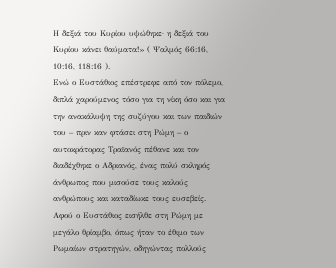Η δεξιά του Κυρίου υψώθηκε· η δεξιά του Κυρίου κάνει θαύματα!» ( Ψαλμός 66:16, 10:16, 118:16 ).
Ενώ ο Ευστάθιος επέστρεφε από τον πόλεμο, διπλά χαρούμενος τόσο για τη νίκη όσο και για την ανακάλυψη της συζύγου και των παιδιών του – πριν καν φτάσει στη Ρώμη – ο αυτοκράτορας Τραϊανός πέθανε και τον διαδέχθηκε ο Αδριανός, ένας πολύ σκληρός άνθρωπος που μισούσε τους καλούς ανθρώπους και καταδίωκε τους ευσεβείς. Αφού ο Ευστάθιος εισήλθε στη Ρώμη με μεγάλο θρίαμβο, όπως ήταν το έθιμο των Ρωμαίων στρατηγών, οδηγώντας πολλούς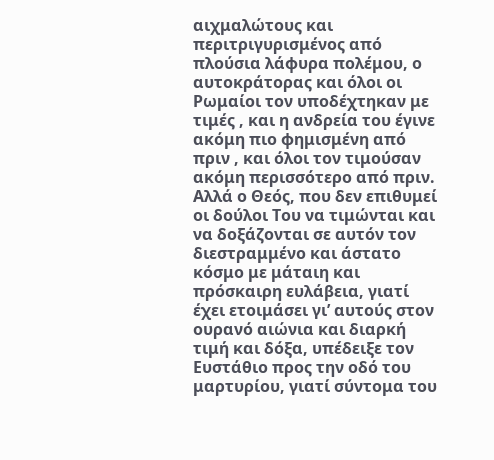αιχμαλώτους και περιτριγυρισμένος από πλούσια λάφυρα πολέμου, ο αυτοκράτορας και όλοι οι Ρωμαίοι τον υποδέχτηκαν με τιμές , και η ανδρεία του έγινε ακόμη πιο φημισμένη από πριν , και όλοι τον τιμούσαν ακόμη περισσότερο από πριν. Αλλά ο Θεός, που δεν επιθυμεί οι δούλοι Του να τιμώνται και να δοξάζονται σε αυτόν τον διεστραμμένο και άστατο κόσμο με μάταιη και πρόσκαιρη ευλάβεια, γιατί έχει ετοιμάσει γι’ αυτούς στον ουρανό αιώνια και διαρκή τιμή και δόξα, υπέδειξε τον Ευστάθιο προς την οδό του μαρτυρίου, γιατί σύντομα του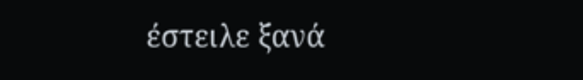έστειλε ξανά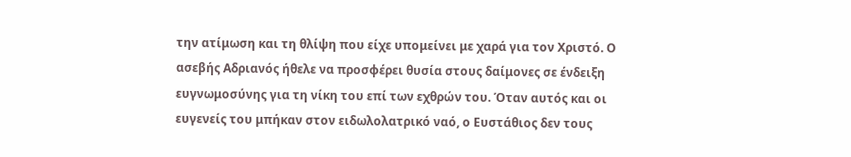την ατίμωση και τη θλίψη που είχε υπομείνει με χαρά για τον Χριστό. Ο ασεβής Αδριανός ήθελε να προσφέρει θυσία στους δαίμονες σε ένδειξη ευγνωμοσύνης για τη νίκη του επί των εχθρών του. Όταν αυτός και οι ευγενείς του μπήκαν στον ειδωλολατρικό ναό, ο Ευστάθιος δεν τους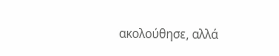ακολούθησε, αλλά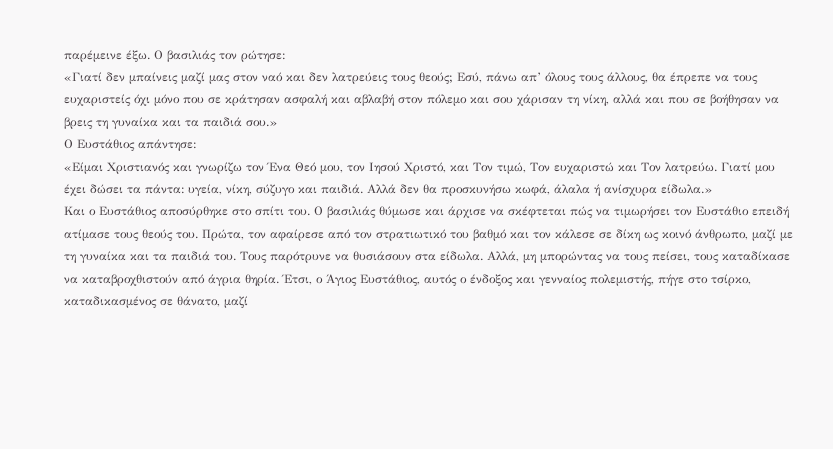παρέμεινε έξω. Ο βασιλιάς τον ρώτησε:
«Γιατί δεν μπαίνεις μαζί μας στον ναό και δεν λατρεύεις τους θεούς; Εσύ, πάνω απ’ όλους τους άλλους, θα έπρεπε να τους ευχαριστείς όχι μόνο που σε κράτησαν ασφαλή και αβλαβή στον πόλεμο και σου χάρισαν τη νίκη, αλλά και που σε βοήθησαν να βρεις τη γυναίκα και τα παιδιά σου.»
Ο Ευστάθιος απάντησε:
«Είμαι Χριστιανός και γνωρίζω τον Ένα Θεό μου, τον Ιησού Χριστό, και Τον τιμώ, Τον ευχαριστώ και Τον λατρεύω. Γιατί μου έχει δώσει τα πάντα: υγεία, νίκη, σύζυγο και παιδιά. Αλλά δεν θα προσκυνήσω κωφά, άλαλα ή ανίσχυρα είδωλα.»
Και ο Ευστάθιος αποσύρθηκε στο σπίτι του. Ο βασιλιάς θύμωσε και άρχισε να σκέφτεται πώς να τιμωρήσει τον Ευστάθιο επειδή ατίμασε τους θεούς του. Πρώτα, τον αφαίρεσε από τον στρατιωτικό του βαθμό και τον κάλεσε σε δίκη ως κοινό άνθρωπο, μαζί με τη γυναίκα και τα παιδιά του. Τους παρότρυνε να θυσιάσουν στα είδωλα. Αλλά, μη μπορώντας να τους πείσει, τους καταδίκασε να καταβροχθιστούν από άγρια θηρία. Έτσι, ο Άγιος Ευστάθιος, αυτός ο ένδοξος και γενναίος πολεμιστής, πήγε στο τσίρκο, καταδικασμένος σε θάνατο, μαζί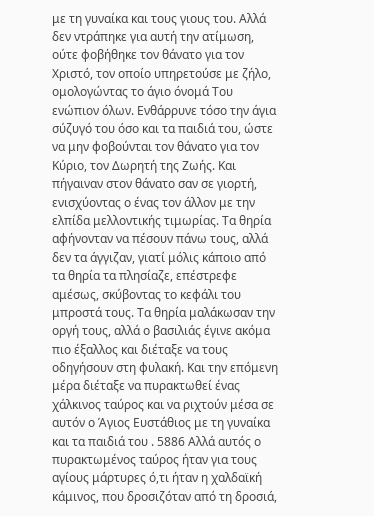με τη γυναίκα και τους γιους του. Αλλά δεν ντράπηκε για αυτή την ατίμωση, ούτε φοβήθηκε τον θάνατο για τον Χριστό, τον οποίο υπηρετούσε με ζήλο, ομολογώντας το άγιο όνομά Του ενώπιον όλων. Ενθάρρυνε τόσο την άγια σύζυγό του όσο και τα παιδιά του, ώστε να μην φοβούνται τον θάνατο για τον Κύριο, τον Δωρητή της Ζωής. Και πήγαιναν στον θάνατο σαν σε γιορτή, ενισχύοντας ο ένας τον άλλον με την ελπίδα μελλοντικής τιμωρίας. Τα θηρία αφήνονταν να πέσουν πάνω τους, αλλά δεν τα άγγιζαν, γιατί μόλις κάποιο από τα θηρία τα πλησίαζε, επέστρεφε αμέσως, σκύβοντας το κεφάλι του μπροστά τους. Τα θηρία μαλάκωσαν την οργή τους, αλλά ο βασιλιάς έγινε ακόμα πιο έξαλλος και διέταξε να τους οδηγήσουν στη φυλακή. Και την επόμενη μέρα διέταξε να πυρακτωθεί ένας χάλκινος ταύρος και να ριχτούν μέσα σε αυτόν ο Άγιος Ευστάθιος με τη γυναίκα και τα παιδιά του . 5886 Αλλά αυτός ο πυρακτωμένος ταύρος ήταν για τους αγίους μάρτυρες ό,τι ήταν η χαλδαϊκή κάμινος, που δροσιζόταν από τη δροσιά,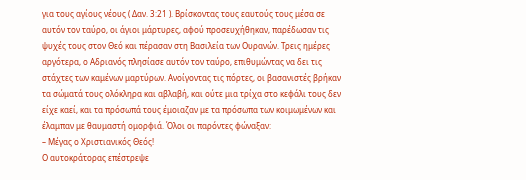για τους αγίους νέους ( Δαν. 3:21 ). Βρίσκοντας τους εαυτούς τους μέσα σε αυτόν τον ταύρο, οι άγιοι μάρτυρες, αφού προσευχήθηκαν, παρέδωσαν τις ψυχές τους στον Θεό και πέρασαν στη Βασιλεία των Ουρανών. Τρεις ημέρες αργότερα, ο Αδριανός πλησίασε αυτόν τον ταύρο, επιθυμώντας να δει τις στάχτες των καμένων μαρτύρων. Ανοίγοντας τις πόρτες, οι βασανιστές βρήκαν τα σώματά τους ολόκληρα και αβλαβή, και ούτε μια τρίχα στο κεφάλι τους δεν είχε καεί, και τα πρόσωπά τους έμοιαζαν με τα πρόσωπα των κοιμωμένων και έλαμπαν με θαυμαστή ομορφιά. Όλοι οι παρόντες φώναξαν:
– Μέγας ο Χριστιανικός Θεός!
Ο αυτοκράτορας επέστρεψε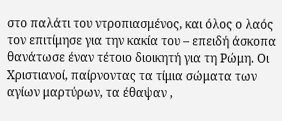στο παλάτι του ντροπιασμένος, και όλος ο λαός τον επιτίμησε για την κακία του – επειδή άσκοπα θανάτωσε έναν τέτοιο διοικητή για τη Ρώμη. Οι Χριστιανοί, παίρνοντας τα τίμια σώματα των αγίων μαρτύρων, τα έθαψαν ,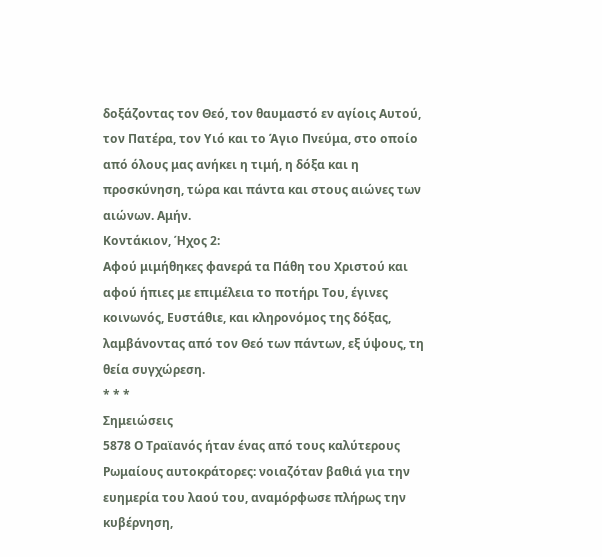δοξάζοντας τον Θεό, τον θαυμαστό εν αγίοις Αυτού, τον Πατέρα, τον Υιό και το Άγιο Πνεύμα, στο οποίο από όλους μας ανήκει η τιμή, η δόξα και η προσκύνηση, τώρα και πάντα και στους αιώνες των αιώνων. Αμήν.
Κοντάκιον, Ήχος 2:
Αφού μιμήθηκες φανερά τα Πάθη του Χριστού και αφού ήπιες με επιμέλεια το ποτήρι Του, έγινες κοινωνός, Ευστάθιε, και κληρονόμος της δόξας, λαμβάνοντας από τον Θεό των πάντων, εξ ύψους, τη θεία συγχώρεση.
* * *
Σημειώσεις
5878 Ο Τραϊανός ήταν ένας από τους καλύτερους Ρωμαίους αυτοκράτορες: νοιαζόταν βαθιά για την ευημερία του λαού του, αναμόρφωσε πλήρως την κυβέρνηση,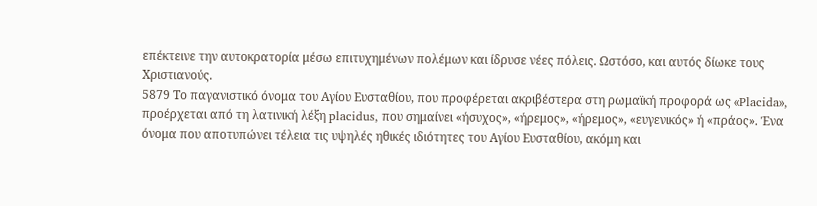επέκτεινε την αυτοκρατορία μέσω επιτυχημένων πολέμων και ίδρυσε νέες πόλεις. Ωστόσο, και αυτός δίωκε τους Χριστιανούς.
5879 Το παγανιστικό όνομα του Αγίου Ευσταθίου, που προφέρεται ακριβέστερα στη ρωμαϊκή προφορά ως «Placida», προέρχεται από τη λατινική λέξη placidus, που σημαίνει «ήσυχος», «ήρεμος», «ήρεμος», «ευγενικός» ή «πράος». Ένα όνομα που αποτυπώνει τέλεια τις υψηλές ηθικές ιδιότητες του Αγίου Ευσταθίου, ακόμη και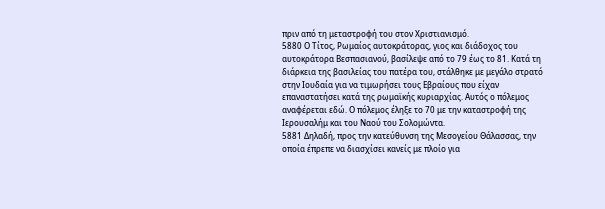πριν από τη μεταστροφή του στον Χριστιανισμό.
5880 Ο Τίτος, Ρωμαίος αυτοκράτορας, γιος και διάδοχος του αυτοκράτορα Βεσπασιανού, βασίλεψε από το 79 έως το 81. Κατά τη διάρκεια της βασιλείας του πατέρα του, στάλθηκε με μεγάλο στρατό στην Ιουδαία για να τιμωρήσει τους Εβραίους που είχαν επαναστατήσει κατά της ρωμαϊκής κυριαρχίας. Αυτός ο πόλεμος αναφέρεται εδώ. Ο πόλεμος έληξε το 70 με την καταστροφή της Ιερουσαλήμ και του Ναού του Σολομώντα.
5881 Δηλαδή, προς την κατεύθυνση της Μεσογείου Θάλασσας, την οποία έπρεπε να διασχίσει κανείς με πλοίο για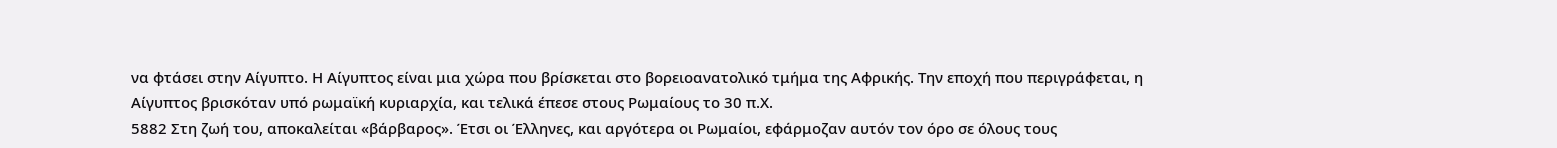να φτάσει στην Αίγυπτο. Η Αίγυπτος είναι μια χώρα που βρίσκεται στο βορειοανατολικό τμήμα της Αφρικής. Την εποχή που περιγράφεται, η Αίγυπτος βρισκόταν υπό ρωμαϊκή κυριαρχία, και τελικά έπεσε στους Ρωμαίους το 30 π.Χ.
5882 Στη ζωή του, αποκαλείται «βάρβαρος». Έτσι οι Έλληνες, και αργότερα οι Ρωμαίοι, εφάρμοζαν αυτόν τον όρο σε όλους τους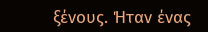ξένους. Ήταν ένας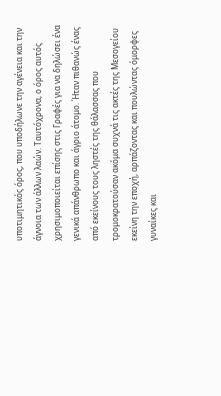υποτιμητικός όρος, που υποδήλωνε την αγένεια και την άγνοια των άλλων λαών. Ταυτόχρονα, ο όρος αυτός χρησιμοποιείται επίσης στις Γραφές για να δηλώσει ένα γενικά απάνθρωπο και άγριο άτομο. Ήταν πιθανώς ένας από εκείνους τους ληστές της θάλασσας που τρομοκρατούσαν ακόμα συχνά τις ακτές της Μεσογείου εκείνη την εποχή, αρπάζοντας και πουλώντας όμορφες γυναίκες και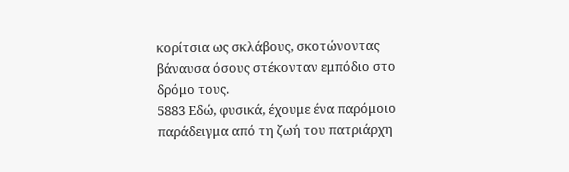κορίτσια ως σκλάβους, σκοτώνοντας βάναυσα όσους στέκονταν εμπόδιο στο δρόμο τους.
5883 Εδώ, φυσικά, έχουμε ένα παρόμοιο παράδειγμα από τη ζωή του πατριάρχη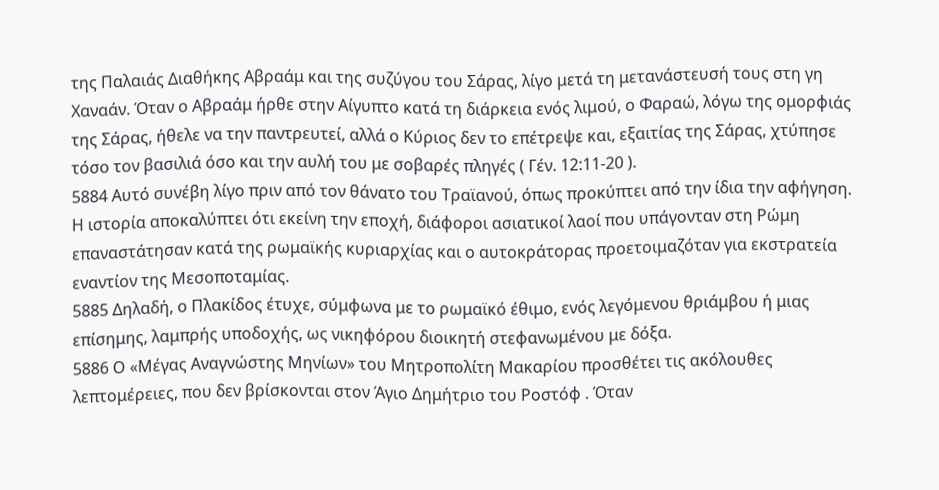της Παλαιάς Διαθήκης Αβραάμ και της συζύγου του Σάρας, λίγο μετά τη μετανάστευσή τους στη γη Χαναάν. Όταν ο Αβραάμ ήρθε στην Αίγυπτο κατά τη διάρκεια ενός λιμού, ο Φαραώ, λόγω της ομορφιάς της Σάρας, ήθελε να την παντρευτεί, αλλά ο Κύριος δεν το επέτρεψε και, εξαιτίας της Σάρας, χτύπησε τόσο τον βασιλιά όσο και την αυλή του με σοβαρές πληγές ( Γέν. 12:11-20 ).
5884 Αυτό συνέβη λίγο πριν από τον θάνατο του Τραϊανού, όπως προκύπτει από την ίδια την αφήγηση. Η ιστορία αποκαλύπτει ότι εκείνη την εποχή, διάφοροι ασιατικοί λαοί που υπάγονταν στη Ρώμη επαναστάτησαν κατά της ρωμαϊκής κυριαρχίας και ο αυτοκράτορας προετοιμαζόταν για εκστρατεία εναντίον της Μεσοποταμίας.
5885 Δηλαδή, ο Πλακίδος έτυχε, σύμφωνα με το ρωμαϊκό έθιμο, ενός λεγόμενου θριάμβου ή μιας επίσημης, λαμπρής υποδοχής, ως νικηφόρου διοικητή στεφανωμένου με δόξα.
5886 Ο «Μέγας Αναγνώστης Μηνίων» του Μητροπολίτη Μακαρίου προσθέτει τις ακόλουθες λεπτομέρειες, που δεν βρίσκονται στον Άγιο Δημήτριο του Ροστόφ . Όταν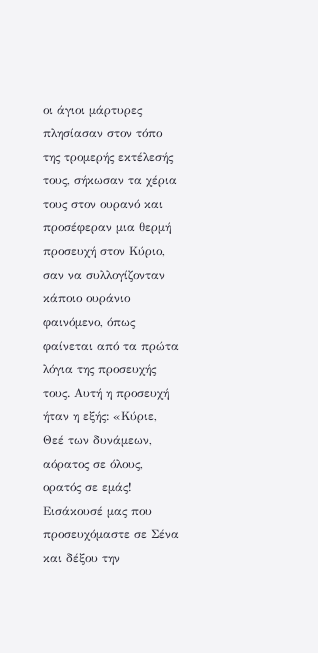οι άγιοι μάρτυρες πλησίασαν στον τόπο της τρομερής εκτέλεσής τους, σήκωσαν τα χέρια τους στον ουρανό και προσέφεραν μια θερμή προσευχή στον Κύριο, σαν να συλλογίζονταν κάποιο ουράνιο φαινόμενο, όπως φαίνεται από τα πρώτα λόγια της προσευχής τους. Αυτή η προσευχή ήταν η εξής: «Κύριε, Θεέ των δυνάμεων, αόρατος σε όλους, ορατός σε εμάς! Εισάκουσέ μας που προσευχόμαστε σε Σένα και δέξου την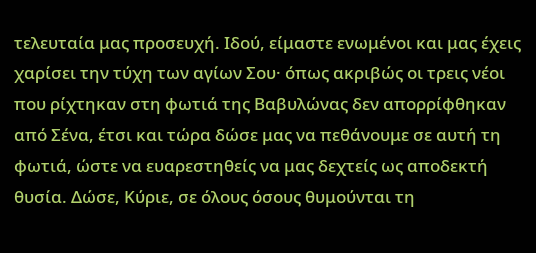τελευταία μας προσευχή. Ιδού, είμαστε ενωμένοι και μας έχεις χαρίσει την τύχη των αγίων Σου· όπως ακριβώς οι τρεις νέοι που ρίχτηκαν στη φωτιά της Βαβυλώνας δεν απορρίφθηκαν από Σένα, έτσι και τώρα δώσε μας να πεθάνουμε σε αυτή τη φωτιά, ώστε να ευαρεστηθείς να μας δεχτείς ως αποδεκτή θυσία. Δώσε, Κύριε, σε όλους όσους θυμούνται τη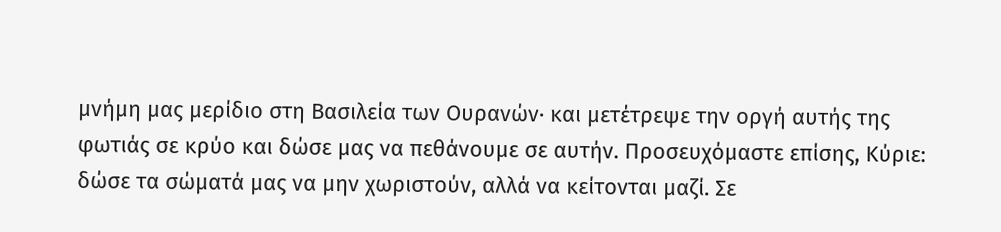μνήμη μας μερίδιο στη Βασιλεία των Ουρανών· και μετέτρεψε την οργή αυτής της φωτιάς σε κρύο και δώσε μας να πεθάνουμε σε αυτήν. Προσευχόμαστε επίσης, Κύριε: δώσε τα σώματά μας να μην χωριστούν, αλλά να κείτονται μαζί. Σε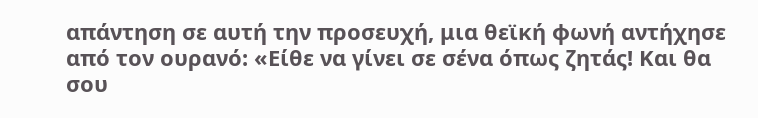απάντηση σε αυτή την προσευχή, μια θεϊκή φωνή αντήχησε από τον ουρανό: «Είθε να γίνει σε σένα όπως ζητάς! Και θα σου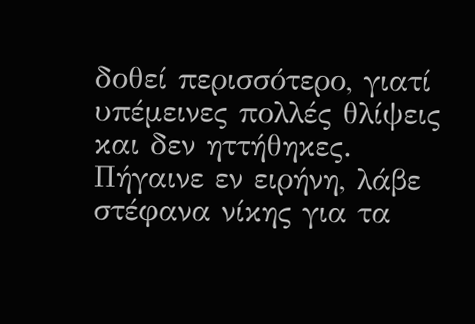δοθεί περισσότερο, γιατί υπέμεινες πολλές θλίψεις και δεν ηττήθηκες. Πήγαινε εν ειρήνη, λάβε στέφανα νίκης για τα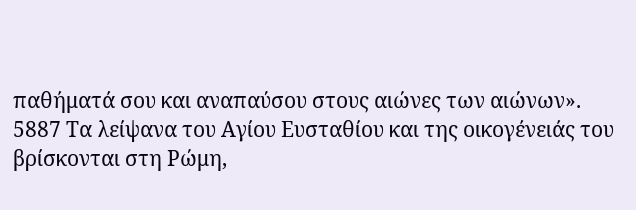παθήματά σου και αναπαύσου στους αιώνες των αιώνων».
5887 Τα λείψανα του Αγίου Ευσταθίου και της οικογένειάς του βρίσκονται στη Ρώμη,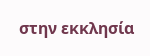στην εκκλησία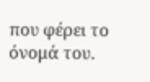που φέρει το όνομά του.